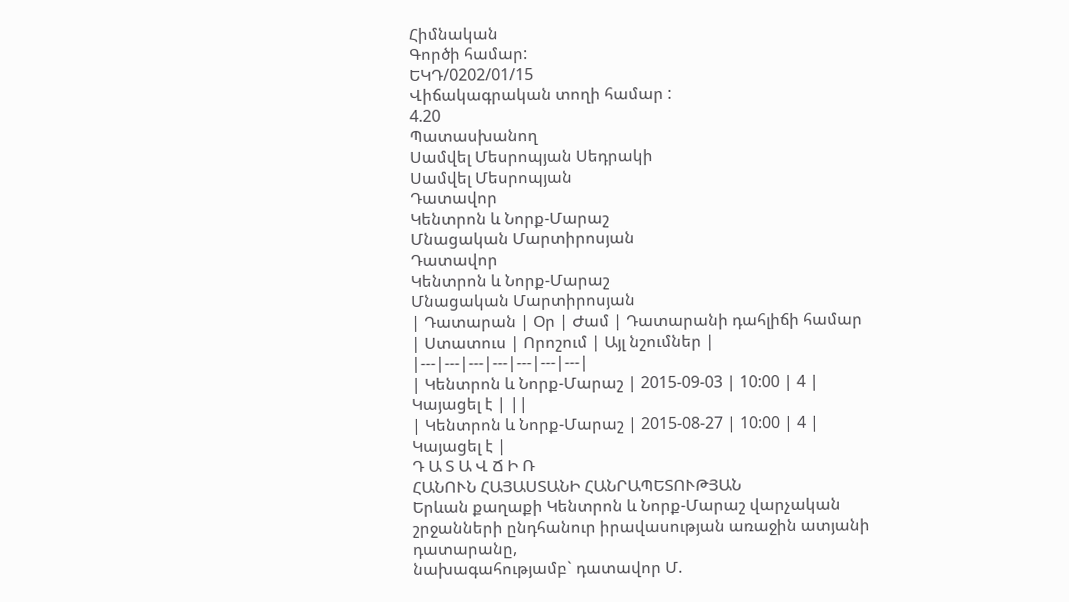Հիմնական
Գործի համար:
ԵԿԴ/0202/01/15
Վիճակագրական տողի համար :
4.20
Պատասխանող
Սամվել Մեսրոպյան Սեդրակի
Սամվել Մեսրոպյան
Դատավոր
Կենտրոն և Նորք-Մարաշ
Մնացական Մարտիրոսյան
Դատավոր
Կենտրոն և Նորք-Մարաշ
Մնացական Մարտիրոսյան
| Դատարան | Օր | Ժամ | Դատարանի դահլիճի համար | Ստատուս | Որոշում | Այլ նշումներ |
|---|---|---|---|---|---|---|
| Կենտրոն և Նորք-Մարաշ | 2015-09-03 | 10:00 | 4 | Կայացել է | ||
| Կենտրոն և Նորք-Մարաշ | 2015-08-27 | 10:00 | 4 | Կայացել է |
Դ Ա Տ Ա Վ Ճ Ի Ռ
ՀԱՆՈՒՆ ՀԱՅԱՍՏԱՆԻ ՀԱՆՐԱՊԵՏՈՒԹՅԱՆ
Երևան քաղաքի Կենտրոն և Նորք-Մարաշ վարչական շրջանների ընդհանուր իրավասության առաջին ատյանի դատարանը,
նախագահությամբ` դատավոր Մ.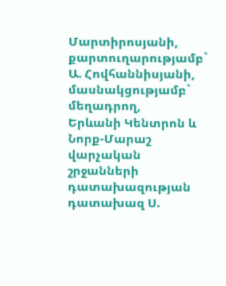Մարտիրոսյանի,
քարտուղարությամբ` Ա. Հովհաննիսյանի,
մասնակցությամբ`
մեղադրող,
Երևանի Կենտրոն և Նորք-Մարաշ
վարչական շրջանների դատախազության
դատախազ Ս.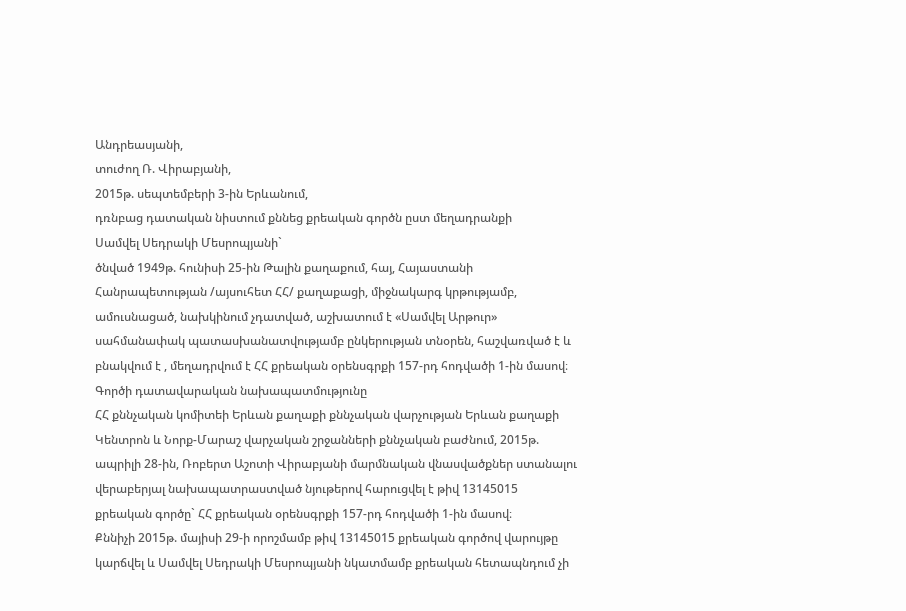Անդրեասյանի,
տուժող Ռ. Վիրաբյանի,
2015թ. սեպտեմբերի 3-ին Երևանում,
դռնբաց դատական նիստում քննեց քրեական գործն ըստ մեղադրանքի
Սամվել Սեդրակի Մեսրոպյանի`
ծնված 1949թ. հունիսի 25-ին Թալին քաղաքում, հայ, Հայաստանի Հանրապետության /այսուհետ ՀՀ/ քաղաքացի, միջնակարգ կրթությամբ, ամուսնացած, նախկինում չդատված, աշխատում է «Սամվել Արթուր» սահմանափակ պատասխանատվությամբ ընկերության տնօրեն, հաշվառված է և բնակվում է , մեղադրվում է ՀՀ քրեական օրենսգրքի 157-րդ հոդվածի 1-ին մասով։
Գործի դատավարական նախապատմությունը
ՀՀ քննչական կոմիտեի Երևան քաղաքի քննչական վարչության Երևան քաղաքի Կենտրոն և Նորք-Մարաշ վարչական շրջանների քննչական բաժնում, 2015թ. ապրիլի 28-ին, Ռոբերտ Աշոտի Վիրաբյանի մարմնական վնասվածքներ ստանալու վերաբերյալ նախապատրաստված նյութերով հարուցվել է թիվ 13145015 քրեական գործը` ՀՀ քրեական օրենսգրքի 157-րդ հոդվածի 1-ին մասով։
Քննիչի 2015թ. մայիսի 29-ի որոշմամբ թիվ 13145015 քրեական գործով վարույթը կարճվել և Սամվել Սեդրակի Մեսրոպյանի նկատմամբ քրեական հետապնդում չի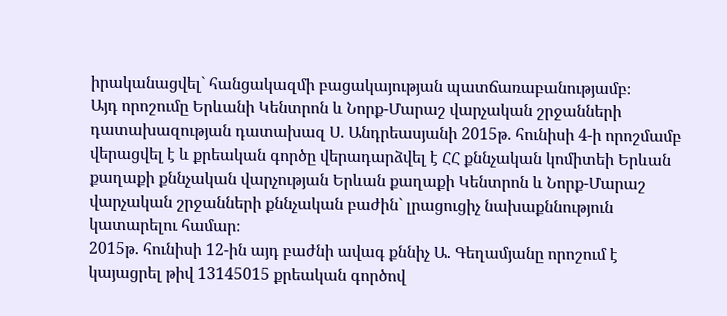իրականացվել` հանցակազմի բացակայության պատճառաբանությամբ։
Այդ որոշումը Երևանի Կենտրոն և Նորք-Մարաշ վարչական շրջանների դատախազության դատախազ Ս. Անդրեասյանի 2015թ. հունիսի 4-ի որոշմամբ վերացվել է և քրեական գործը վերադարձվել է ՀՀ քննչական կոմիտեի Երևան քաղաքի քննչական վարչության Երևան քաղաքի Կենտրոն և Նորք-Մարաշ վարչական շրջանների քննչական բաժին` լրացուցիչ նախաքննություն կատարելու համար։
2015թ. հունիսի 12-ին այդ բաժնի ավագ քննիչ Ա. Գեղամյանը որոշում է կայացրել թիվ 13145015 քրեական գործով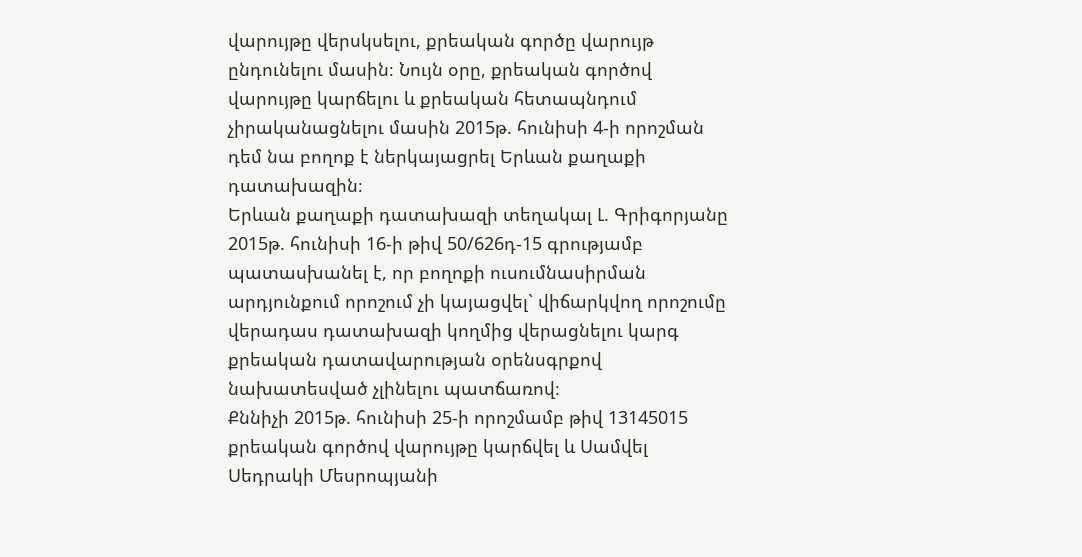վարույթը վերսկսելու, քրեական գործը վարույթ ընդունելու մասին։ Նույն օրը, քրեական գործով վարույթը կարճելու և քրեական հետապնդում չիրականացնելու մասին 2015թ. հունիսի 4-ի որոշման դեմ նա բողոք է ներկայացրել Երևան քաղաքի դատախազին։
Երևան քաղաքի դատախազի տեղակալ Լ. Գրիգորյանը 2015թ. հունիսի 16-ի թիվ 50/626դ-15 գրությամբ պատասխանել է, որ բողոքի ուսումնասիրման արդյունքում որոշում չի կայացվել` վիճարկվող որոշումը վերադաս դատախազի կողմից վերացնելու կարգ քրեական դատավարության օրենսգրքով նախատեսված չլինելու պատճառով։
Քննիչի 2015թ. հունիսի 25-ի որոշմամբ թիվ 13145015 քրեական գործով վարույթը կարճվել և Սամվել Սեդրակի Մեսրոպյանի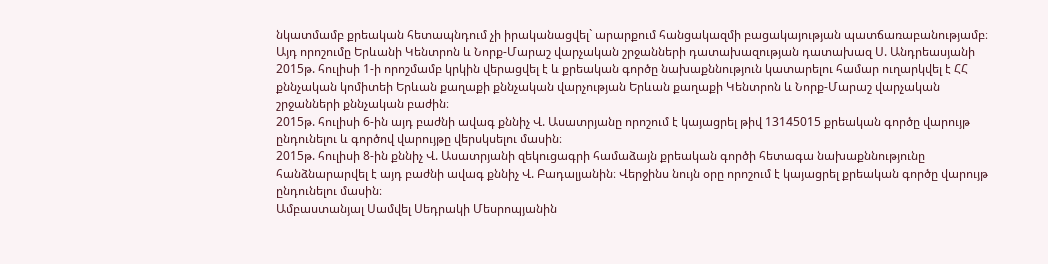նկատմամբ քրեական հետապնդում չի իրականացվել` արարքում հանցակազմի բացակայության պատճառաբանությամբ։
Այդ որոշումը Երևանի Կենտրոն և Նորք-Մարաշ վարչական շրջանների դատախազության դատախազ Ս. Անդրեասյանի 2015թ. հուլիսի 1-ի որոշմամբ կրկին վերացվել է և քրեական գործը նախաքննություն կատարելու համար ուղարկվել է ՀՀ քննչական կոմիտեի Երևան քաղաքի քննչական վարչության Երևան քաղաքի Կենտրոն և Նորք-Մարաշ վարչական շրջանների քննչական բաժին։
2015թ. հուլիսի 6-ին այդ բաժնի ավագ քննիչ Վ. Ասատրյանը որոշում է կայացրել թիվ 13145015 քրեական գործը վարույթ ընդունելու և գործով վարույթը վերսկսելու մասին։
2015թ. հուլիսի 8-ին քննիչ Վ. Ասատրյանի զեկուցագրի համաձայն քրեական գործի հետագա նախաքննությունը հանձնարարվել է այդ բաժնի ավագ քննիչ Վ. Բադալյանին։ Վերջինս նույն օրը որոշում է կայացրել քրեական գործը վարույթ ընդունելու մասին։
Ամբաստանյալ Սամվել Սեդրակի Մեսրոպյանին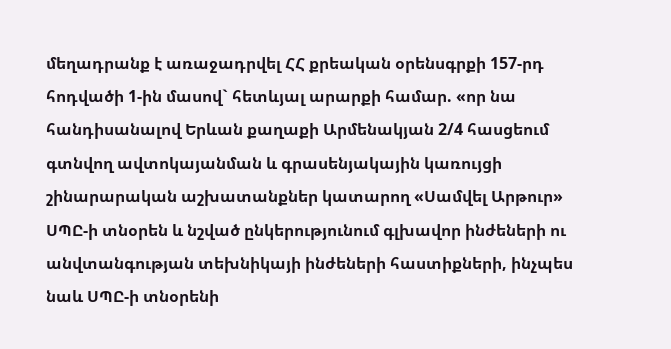մեղադրանք է առաջադրվել ՀՀ քրեական օրենսգրքի 157-րդ հոդվածի 1-ին մասով` հետևյալ արարքի համար. «որ նա հանդիսանալով Երևան քաղաքի Արմենակյան 2/4 հասցեում գտնվող ավտոկայանման և գրասենյակային կառույցի շինարարական աշխատանքներ կատարող «Սամվել Արթուր» ՍՊԸ-ի տնօրեն և նշված ընկերությունում գլխավոր ինժեների ու անվտանգության տեխնիկայի ինժեների հաստիքների, ինչպես նաև ՍՊԸ-ի տնօրենի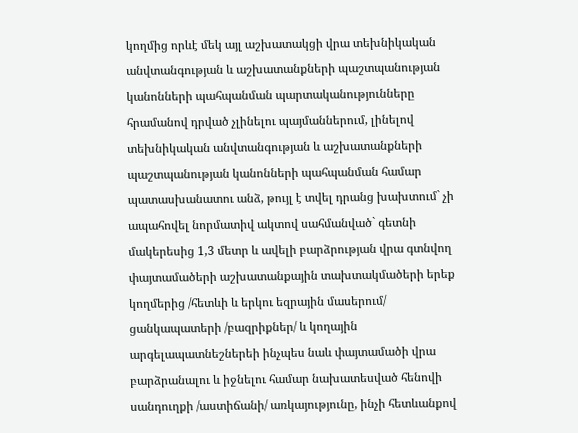կողմից որևէ մեկ այլ աշխատակցի վրա տեխնիկական անվտանգության և աշխատանքների պաշտպանության կանոնների պահպանման պարտականությունները հրամանով դրված չլինելու պայմաններում, լինելով տեխնիկական անվտանգության և աշխատանքների պաշտպանության կանոնների պահպանման համար պատասխանատու անձ, թույլ է տվել դրանց խախտում` չի ապահովել նորմատիվ ակտով սահմանված` գետնի մակերեսից 1,3 մետր և ավելի բարձրության վրա գտնվող փայտամածերի աշխատանքային տախտակմածերի երեք կողմերից /հետևի և երկու եզրային մասերում/ ցանկապատերի /բազրիքներ/ և կողային արգելապատնեշներեի ինչպես նաև փայտամածի վրա բարձրանալու և իջնելու համար նախատեսված հենովի սանդուղքի /աստիճանի/ առկայությունը, ինչի հետևանքով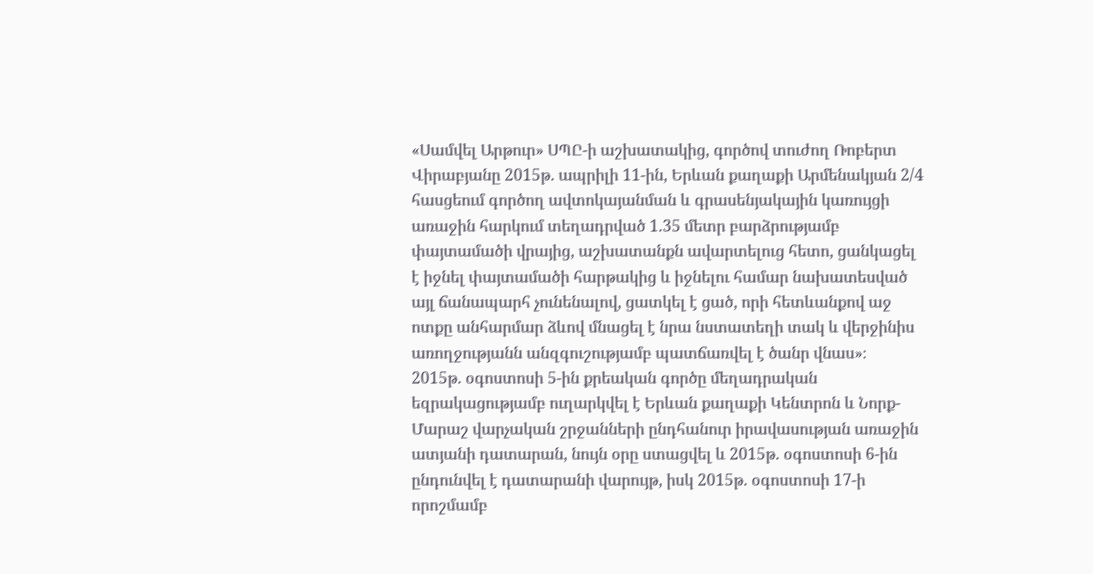«Սամվել Արթուր» ՍՊԸ-ի աշխատակից, գործով տուժող Ռոբերտ Վիրաբյանը 2015թ. ապրիլի 11-ին, Երևան քաղաքի Արմենակյան 2/4 հասցեում գործող ավտոկայանման և գրասենյակային կառույցի առաջին հարկում տեղադրված 1.35 մետր բարձրությամբ փայտամածի վրայից, աշխատանքն ավարտելուց հետո, ցանկացել է իջնել փայտամածի հարթակից և իջնելու համար նախատեսված այլ ճանապարհ չունենալով, ցատկել է ցած, որի հետևանքով աջ ոտքը անհարմար ձևով մնացել է նրա նստատեղի տակ և վերջինիս առողջությանն անզգուշությամբ պատճառվել է ծանր վնաս»։
2015թ. օգոստոսի 5-ին քրեական գործը մեղադրական եզրակացությամբ ուղարկվել է Երևան քաղաքի Կենտրոն և Նորք-Մարաշ վարչական շրջանների ընդհանուր իրավասության առաջին ատյանի դատարան, նույն օրը ստացվել և 2015թ. օգոստոսի 6-ին ընդունվել է դատարանի վարույթ, իսկ 2015թ. օգոստոսի 17-ի որոշմամբ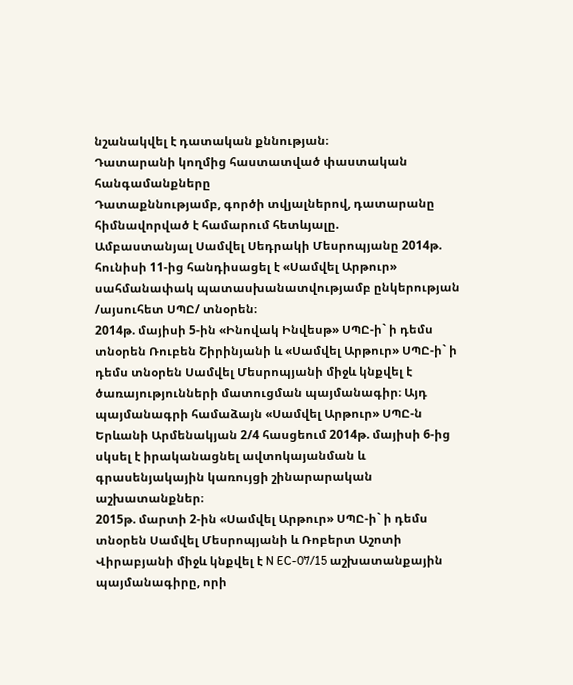նշանակվել է դատական քննության։
Դատարանի կողմից հաստատված փաստական հանգամանքները
Դատաքննությամբ, գործի տվյալներով, դատարանը հիմնավորված է համարում հետևյալը.
Ամբաստանյալ Սամվել Սեդրակի Մեսրոպյանը 2014թ. հունիսի 11-ից հանդիսացել է «Սամվել Արթուր» սահմանափակ պատասխանատվությամբ ընկերության /այսուհետ ՍՊԸ/ տնօրեն։
2014թ. մայիսի 5-ին «Ինովակ Ինվեսթ» ՍՊԸ-ի` ի դեմս տնօրեն Ռուբեն Շիրինյանի և «Սամվել Արթուր» ՍՊԸ-ի` ի դեմս տնօրեն Սամվել Մեսրոպյանի միջև կնքվել է ծառայությունների մատուցման պայմանագիր։ Այդ պայմանագրի համաձայն «Սամվել Արթուր» ՍՊԸ-ն Երևանի Արմենակյան 2/4 հասցեում 2014թ. մայիսի 6-ից սկսել է իրականացնել ավտոկայանման և գրասենյակային կառույցի շինարարական աշխատանքներ։
2015թ. մարտի 2-ին «Սամվել Արթուր» ՍՊԸ-ի` ի դեմս տնօրեն Սամվել Մեսրոպյանի և Ռոբերտ Աշոտի Վիրաբյանի միջև կնքվել է N EC-07/15 աշխատանքային պայմանագիրը, որի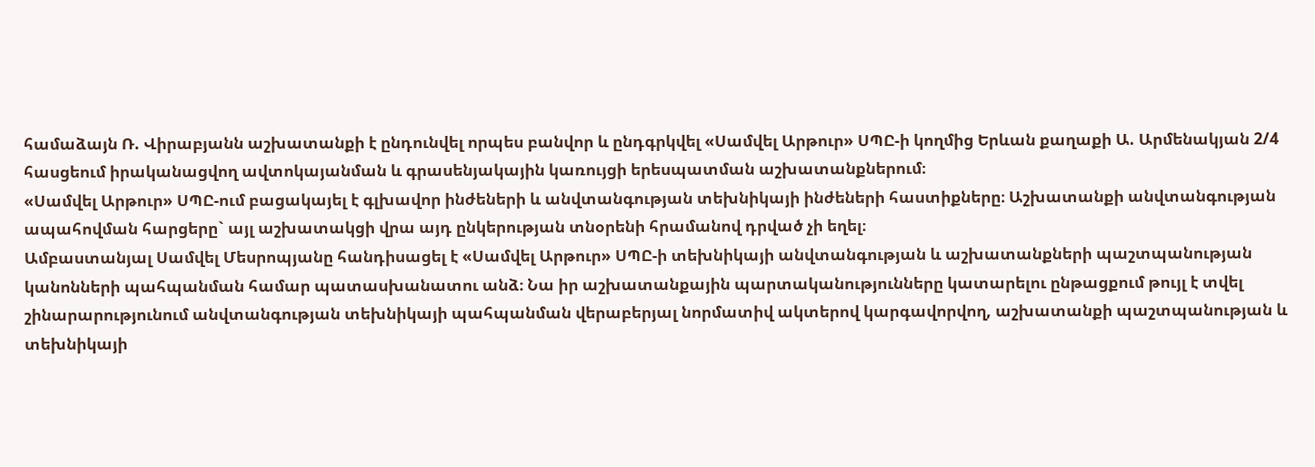համաձայն Ռ. Վիրաբյանն աշխատանքի է ընդունվել որպես բանվոր և ընդգրկվել «Սամվել Արթուր» ՍՊԸ-ի կողմից Երևան քաղաքի Ա. Արմենակյան 2/4 հասցեում իրականացվող ավտոկայանման և գրասենյակային կառույցի երեսպատման աշխատանքներում։
«Սամվել Արթուր» ՍՊԸ-ում բացակայել է գլխավոր ինժեների և անվտանգության տեխնիկայի ինժեների հաստիքները։ Աշխատանքի անվտանգության ապահովման հարցերը` այլ աշխատակցի վրա այդ ընկերության տնօրենի հրամանով դրված չի եղել։
Ամբաստանյալ Սամվել Մեսրոպյանը հանդիսացել է «Սամվել Արթուր» ՍՊԸ-ի տեխնիկայի անվտանգության և աշխատանքների պաշտպանության կանոնների պահպանման համար պատասխանատու անձ։ Նա իր աշխատանքային պարտականությունները կատարելու ընթացքում թույլ է տվել շինարարությունում անվտանգության տեխնիկայի պահպանման վերաբերյալ նորմատիվ ակտերով կարգավորվող, աշխատանքի պաշտպանության և տեխնիկայի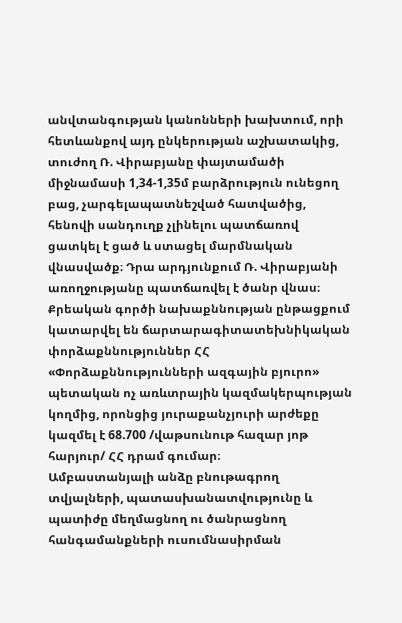անվտանգության կանոնների խախտում, որի հետևանքով այդ ընկերության աշխատակից, տուժող Ռ. Վիրաբյանը փայտամածի միջնամասի 1,34-1,35մ բարձրություն ունեցող բաց, չարգելապատնեշված հատվածից, հենովի սանդուղք չլինելու պատճառով ցատկել է ցած և ստացել մարմնական վնասվածք։ Դրա արդյունքում Ռ. Վիրաբյանի առողջությանը պատճառվել է ծանր վնաս։
Քրեական գործի նախաքննության ընթացքում կատարվել են ճարտարագիտատեխնիկական փորձաքննություններ ՀՀ «Փորձաքննությունների ազգային բյուրո» պետական ոչ առևտրային կազմակերպության կողմից, որոնցից յուրաքանչյուրի արժեքը կազմել է 68.700 /վաթսունութ հազար յոթ հարյուր/ ՀՀ դրամ գումար։
Ամբաստանյալի անձը բնութագրող տվյալների, պատասխանատվությունը և պատիժը մեղմացնող ու ծանրացնող հանգամանքների ուսումնասիրման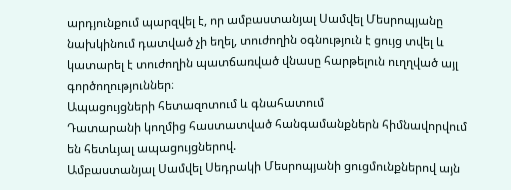արդյունքում պարզվել է, որ ամբաստանյալ Սամվել Մեսրոպյանը նախկինում դատված չի եղել, տուժողին օգնություն է ցույց տվել և կատարել է տուժողին պատճառված վնասը հարթելուն ուղղված այլ գործողություններ։
Ապացույցների հետազոտում և գնահատում
Դատարանի կողմից հաստատված հանգամանքներն հիմնավորվում են հետևյալ ապացույցներով.
Ամբաստանյալ Սամվել Սեդրակի Մեսրոպյանի ցուցմունքներով այն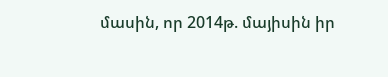մասին, որ 2014թ. մայիսին իր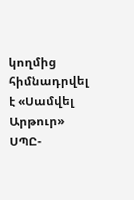կողմից հիմնադրվել է «Սամվել Արթուր» ՍՊԸ-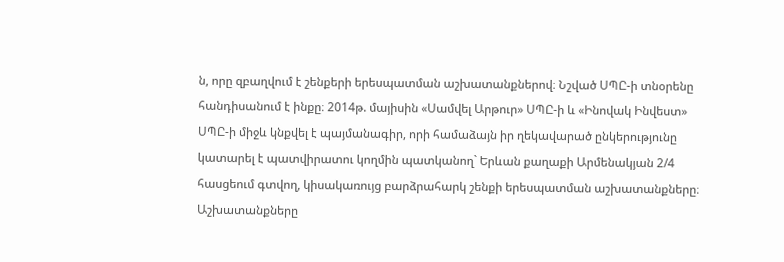ն, որը զբաղվում է շենքերի երեսպատման աշխատանքներով։ Նշված ՍՊԸ-ի տնօրենը հանդիսանում է ինքը։ 2014թ. մայիսին «Սամվել Արթուր» ՍՊԸ-ի և «Ինովակ Ինվեստ» ՍՊԸ-ի միջև կնքվել է պայմանագիր, որի համաձայն իր ղեկավարած ընկերությունը կատարել է պատվիրատու կողմին պատկանող` Երևան քաղաքի Արմենակյան 2/4 հասցեում գտվող, կիսակառույց բարձրահարկ շենքի երեսպատման աշխատանքները։ Աշխատանքները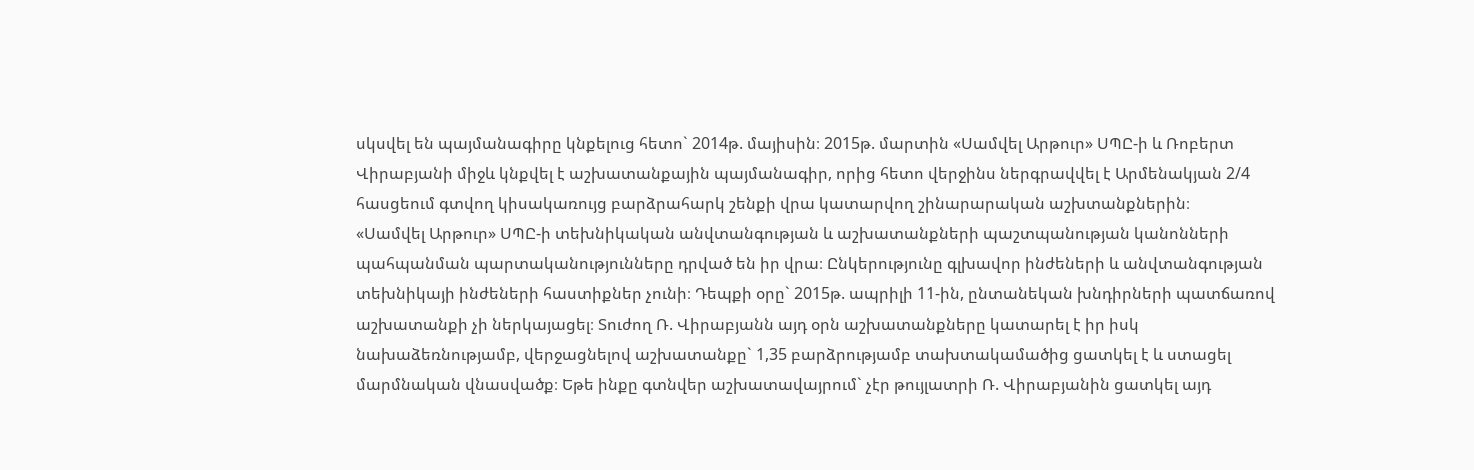սկսվել են պայմանագիրը կնքելուց հետո` 2014թ. մայիսին։ 2015թ. մարտին «Սամվել Արթուր» ՍՊԸ-ի և Ռոբերտ Վիրաբյանի միջև կնքվել է աշխատանքային պայմանագիր, որից հետո վերջինս ներգրավվել է Արմենակյան 2/4 հասցեում գտվող կիսակառույց բարձրահարկ շենքի վրա կատարվող շինարարական աշխտանքներին։
«Սամվել Արթուր» ՍՊԸ-ի տեխնիկական անվտանգության և աշխատանքների պաշտպանության կանոնների պահպանման պարտականությունները դրված են իր վրա։ Ընկերությունը գլխավոր ինժեների և անվտանգության տեխնիկայի ինժեների հաստիքներ չունի։ Դեպքի օրը` 2015թ. ապրիլի 11-ին, ընտանեկան խնդիրների պատճառով աշխատանքի չի ներկայացել։ Տուժող Ռ. Վիրաբյանն այդ օրն աշխատանքները կատարել է իր իսկ նախաձեռնությամբ, վերջացնելով աշխատանքը` 1,35 բարձրությամբ տախտակամածից ցատկել է և ստացել մարմնական վնասվածք։ Եթե ինքը գտնվեր աշխատավայրում` չէր թույլատրի Ռ. Վիրաբյանին ցատկել այդ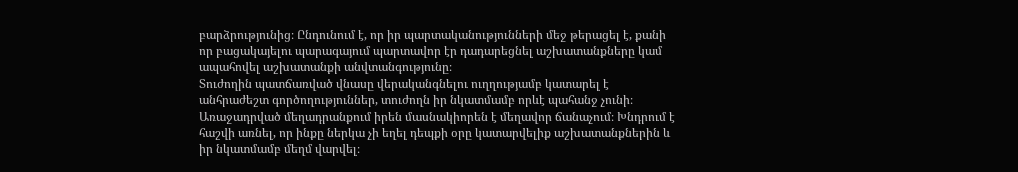բարձրությունից։ Ընդունում է, որ իր պարտականությունների մեջ թերացել է, քանի որ բացակայելու պարագայում պարտավոր էր դադարեցնել աշխատանքները կամ ապահովել աշխատանքի անվտանգությունը։
Տուժողին պատճառված վնասը վերականգնելու ուղղությամբ կատարել է անհրաժեշտ գործողություններ, տուժողն իր նկատմամբ որևէ պահանջ չունի։
Առաջադրված մեղադրանքում իրեն մասնակիորեն է մեղավոր ճանաչում։ Խնդրում է հաշվի առնել, որ ինքը ներկա չի եղել դեպքի օրը կատարվելիք աշխատանքներին և իր նկատմամբ մեղմ վարվել։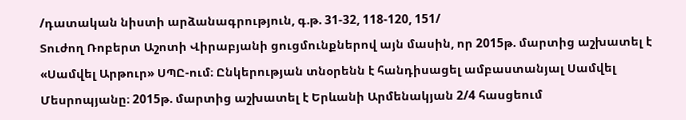/դատական նիստի արձանագրություն, գ.թ. 31-32, 118-120, 151/
Տուժող Ռոբերտ Աշոտի Վիրաբյանի ցուցմունքներով այն մասին, որ 2015թ. մարտից աշխատել է «Սամվել Արթուր» ՍՊԸ-ում։ Ընկերության տնօրենն է հանդիսացել ամբաստանյալ Սամվել Մեսրոպյանը։ 2015թ. մարտից աշխատել է Երևանի Արմենակյան 2/4 հասցեում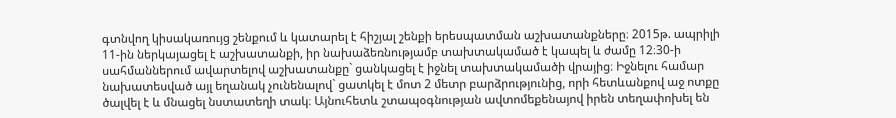գտնվող կիսակառույց շենքում և կատարել է հիշյալ շենքի երեսպատման աշխատանքները։ 2015թ. ապրիլի 11-ին ներկայացել է աշխատանքի, իր նախաձեռնությամբ տախտակամած է կապել և ժամը 12։30-ի սահմաններում ավարտելով աշխատանքը` ցանկացել է իջնել տախտակամածի վրայից։ Իջնելու համար նախատեսված այլ եղանակ չունենալով` ցատկել է մոտ 2 մետր բարձրությունից, որի հետևանքով աջ ոտքը ծալվել է և մնացել նստատեղի տակ։ Այնուհետև շտապօգնության ավտոմեքենայով իրեն տեղափոխել են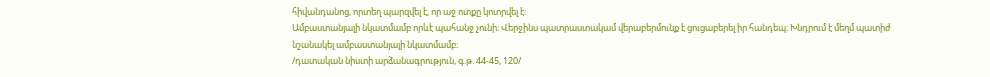հիվանդանոց, որտեղ պարզվել է, որ աջ ոտքը կոտրվել է։
Ամբաստանյալի նկատմամբ որևէ պահանջ չունի։ Վերջինս պատրաստակամ վերաբերմունք է ցուցաբերել իր հանդեպ։ Խնդրում է մեղմ պատիժ նշանակել ամբաստանյալի նկատմամբ։
/դատական նիստի արձանագրություն, գ.թ. 44-45, 120/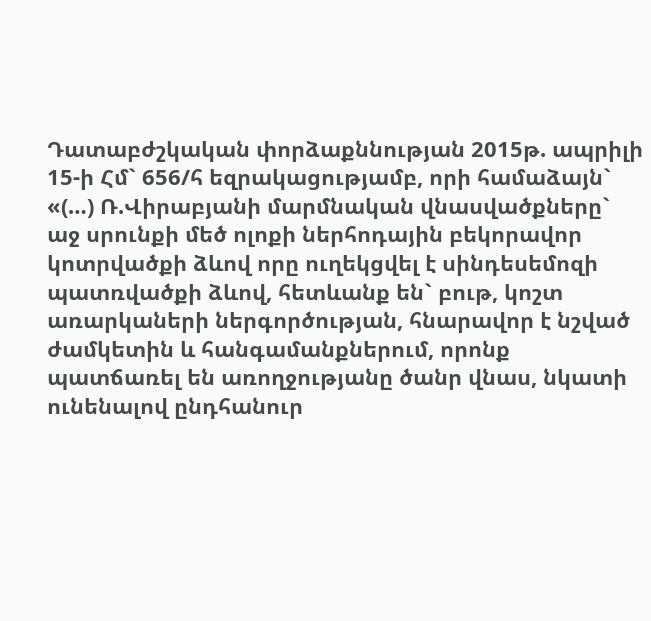Դատաբժշկական փորձաքննության 2015թ. ապրիլի 15-ի Հմ` 656/հ եզրակացությամբ, որի համաձայն` «(…) Ռ.Վիրաբյանի մարմնական վնասվածքները` աջ սրունքի մեծ ոլոքի ներհոդային բեկորավոր կոտրվածքի ձևով որը ուղեկցվել է սինդեսեմոզի պատռվածքի ձևով, հետևանք են` բութ, կոշտ առարկաների ներգործության, հնարավոր է նշված ժամկետին և հանգամանքներում, որոնք պատճառել են առողջությանը ծանր վնաս, նկատի ունենալով ընդհանուր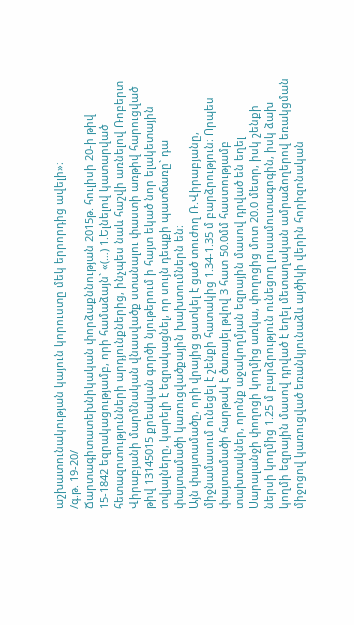աշխատունակության կայուն կորուստը մեկ երրորդից ավելի»։
/գ.թ. 19-20/
Ճարտագիտատեխնիկական փորձաքննության 2015թ. հուլիսի 20-ի թիվ 15-1842 եզրակացությամբ, որի համաձայն` «(…) 1.Ելնելով կատարված հետազոտությունների արդյունքներից, ինչպես նաև հաշվի առնելով Ռոբերտ Վիրաբյանի մարմնական վնասվածք ստանալու փաստի առթիվ հարուցված թիվ 13145015 քրեական գործի նյութերում ի հայտ եկած նոր ելակետային տվյալները, կարելի է եզրակացնել, որ սույն դեպքի պատճառը` դա փայտամածի կառուցվածքային խախտումներն են։
Այն փայտամածը, որի վրայից ցատկել է ցած տուժող Ռ.Վիրաբյանը, միջնամասում ունեցել է շենքի հատակից 1.34-1.35 մ բարձրություն։ Որպես փայտամածի հարթակ է ծառայել թվով 3 հատ 50.0մմ հաստությամբ տախտակներ, որոնք աջակողմյան եզրային մասով դրված են եղել Սարալանջի փողոցի կողմից առկա, փողոցից մոտ 20.0 մետր, իսկ շենքի ներսի կողմից 1.25 մ բարձրություն ունեցող լուսամուտագոգին, իսկ ձախ կողմի եզրային մասով դրված է եղել մետաղական ամրաձողերով եռակցման միջոցով կառուցված եռանկյունաձև այծիկի վերին հորիզոնական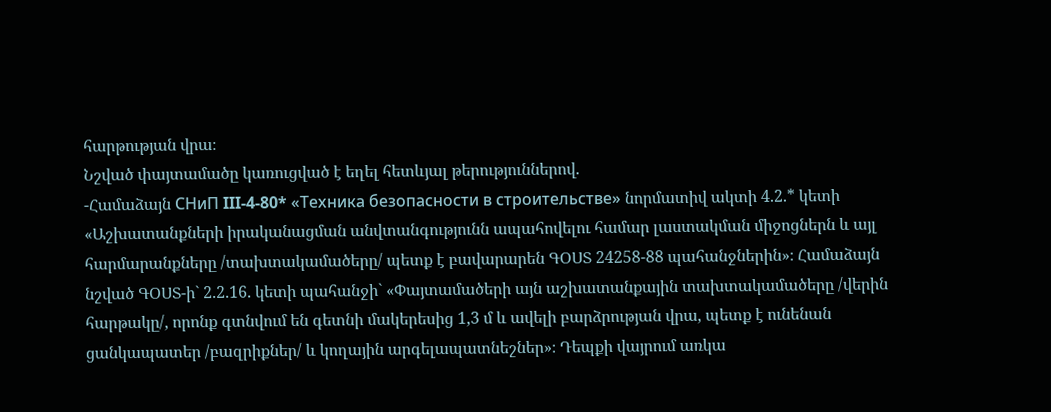հարթության վրա։
Նշված փայտամածը կառուցված է եղել հետևյալ թերություններով.
-Համաձայն СНиП III-4-80* «Техника безопасности в строительстве» նորմատիվ ակտի 4.2.* կետի «Աշխատանքների իրականացման անվտանգությունն ապահովելու համար լաստակման միջոցներն և այլ հարմարանքները /տախտակամածերը/ պետք է բավարարեն ԳՕՍՏ 24258-88 պահանջներին»։ Համաձայն նշված ԳՕՍՏ-ի` 2.2.16. կետի պահանջի` «Փայտամածերի այն աշխատանքային տախտակամածերը /վերին հարթակը/, որոնք գտնվում են գետնի մակերեսից 1,3 մ և ավելի բարձրության վրա, պետք է ունենան ցանկապատեր /բազրիքներ/ և կողային արգելապատնեշներ»։ Դեպքի վայրում առկա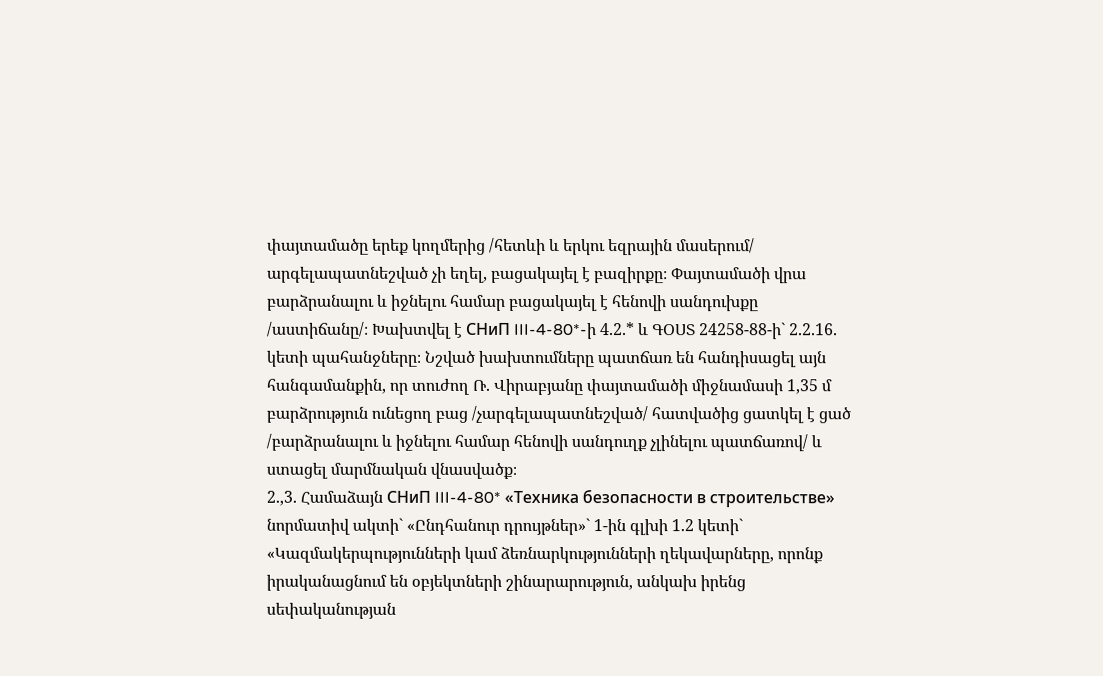փայտամածը երեք կողմերից /հետևի և երկու եզրային մասերում/ արգելապատնեշված չի եղել, բացակայել է բազիրքը։ Փայտամածի վրա բարձրանալու և իջնելու համար բացակայել է հենովի սանդուխքը /աստիճանը/։ Խախտվել է СНиП III-4-80*-ի 4.2.* և ԳՕՍՏ 24258-88-ի` 2.2.16. կետի պահանջները։ Նշված խախտումները պատճառ են հանդիսացել այն հանգամանքին, որ տուժող Ռ. Վիրաբյանը փայտամածի միջնամասի 1,35 մ բարձրություն ունեցող բաց /չարգելապատնեշված/ հատվածից ցատկել է ցած /բարձրանալու և իջնելու համար հենովի սանդուղք չլինելու պատճառով/ և ստացել մարմնական վնասվածք։
2.,3. Համաձայն СНиП III-4-80* «Техника безопасности в строительстве» նորմատիվ ակտի` «Ընդհանուր դրույթներ»` 1-ին գլխի 1.2 կետի` «Կազմակերպությունների կամ ձեռնարկությունների ղեկավարները, որոնք իրականացնում են օբյեկտների շինարարություն, անկախ իրենց սեփականության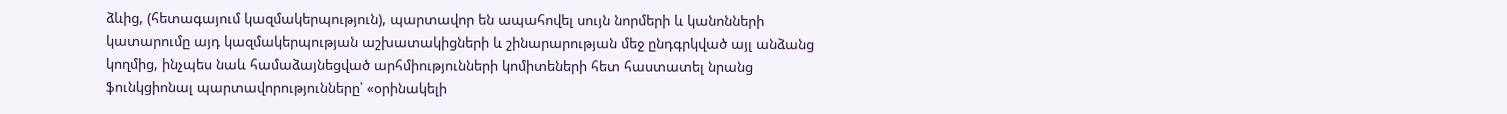ձևից, (հետագայում կազմակերպություն), պարտավոր են ապահովել սույն նորմերի և կանոնների կատարումը այդ կազմակերպության աշխատակիցների և շինարարության մեջ ընդգրկված այլ անձանց կողմից, ինչպես նաև համաձայնեցված արհմիությունների կոմիտեների հետ հաստատել նրանց ֆունկցիոնալ պարտավորությունները՝ «օրինակելի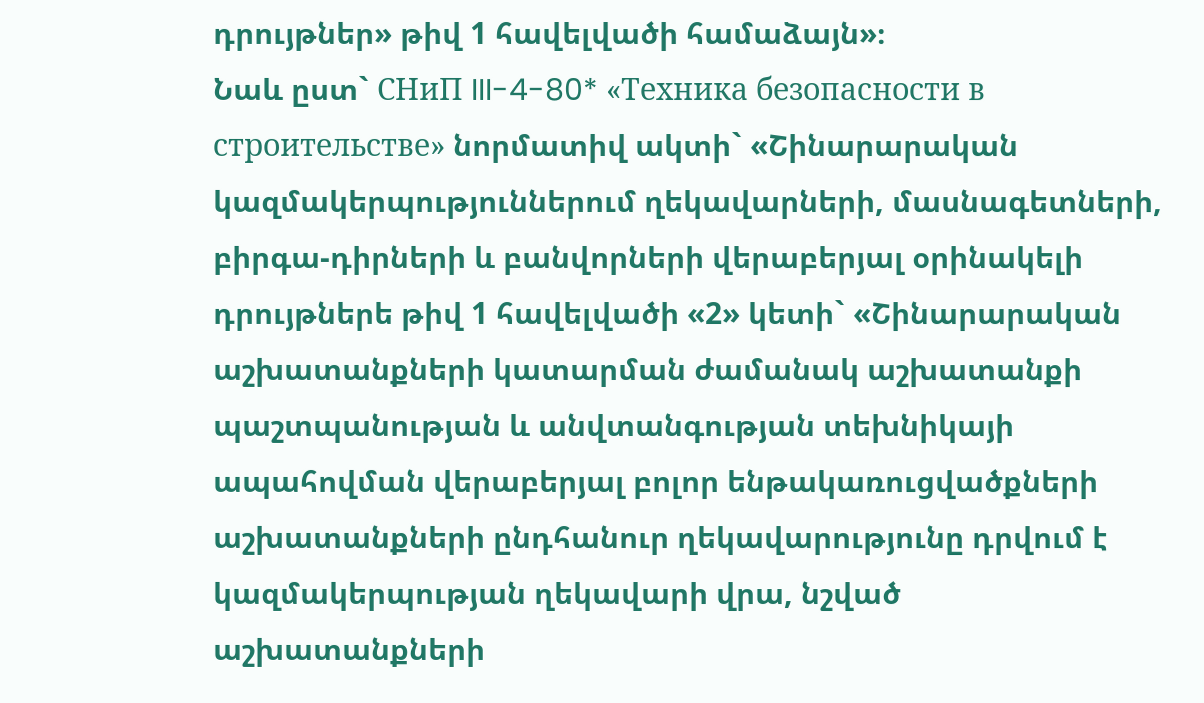դրույթներ» թիվ 1 հավելվածի համաձայն»։
Նաև ըստ` СНиП III-4-80* «Техника безопасности в строительстве» նորմատիվ ակտի` «Շինարարական կազմակերպություններում ղեկավարների, մասնագետների, բիրգա-դիրների և բանվորների վերաբերյալ օրինակելի դրույթներե թիվ 1 հավելվածի «2» կետի` «Շինարարական աշխատանքների կատարման ժամանակ աշխատանքի պաշտպանության և անվտանգության տեխնիկայի ապահովման վերաբերյալ բոլոր ենթակառուցվածքների աշխատանքների ընդհանուր ղեկավարությունը դրվում է կազմակերպության ղեկավարի վրա, նշված աշխատանքների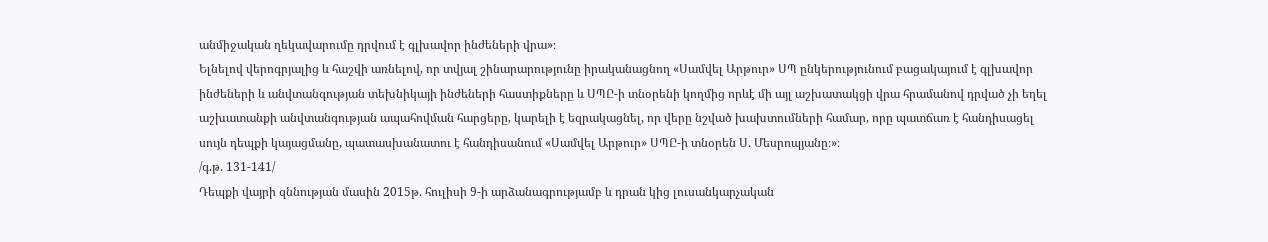անմիջական ղեկավարումը դրվում է գլխավոր ինժեների վրա»։
Ելնելով վերոգրյալից և հաշվի առնելով, որ տվյալ շինարարությունը իրականացնող «Սամվել Արթուր» ՍՊ ընկերությունում բացակայում է գլխավոր ինժեների և անվտանգության տեխնիկայի ինժեների հաստիքները և ՍՊԸ-ի տնօրենի կողմից որևէ մի այլ աշխատակցի վրա հրամանով դրված չի եղել աշխատանքի անվտանգության ապահովման հարցերը, կարելի է եզրակացնել, որ վերը նշված խախտումների համար, որը պատճառ է հանդիսացել սույն դեպքի կայացմանը, պատասխանատու է հանդիսանում «Սամվել Արթուր» ՍՊԸ-ի տնօրեն Ս. Մեսրոպյանը։»։
/գ.թ. 131-141/
Դեպքի վայրի զննության մասին 2015թ. հուլիսի 9-ի արձանագրությամբ և դրան կից լուսանկարչական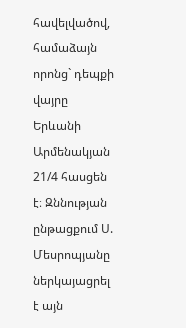հավելվածով, համաձայն որոնց` դեպքի վայրը Երևանի Արմենակյան 21/4 հասցեն է։ Զննության ընթացքում Ս. Մեսրոպյանը ներկայացրել է այն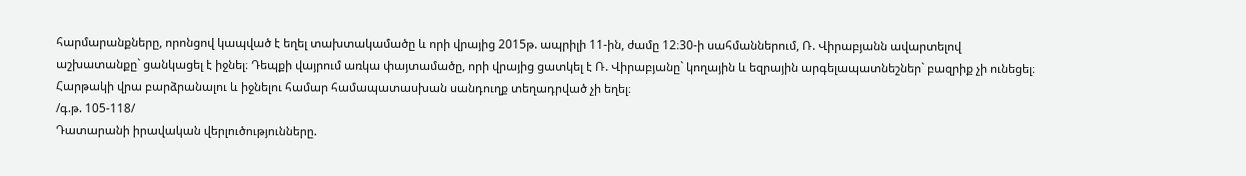հարմարանքները, որոնցով կապված է եղել տախտակամածը և որի վրայից 2015թ. ապրիլի 11-ին, ժամը 12։30-ի սահմաններում, Ռ. Վիրաբյանն ավարտելով աշխատանքը` ցանկացել է իջնել։ Դեպքի վայրում առկա փայտամածը, որի վրայից ցատկել է Ռ. Վիրաբյանը` կողային և եզրային արգելապատնեշներ` բազրիք չի ունեցել։ Հարթակի վրա բարձրանալու և իջնելու համար համապատասխան սանդուղք տեղադրված չի եղել։
/գ.թ. 105-118/
Դատարանի իրավական վերլուծությունները.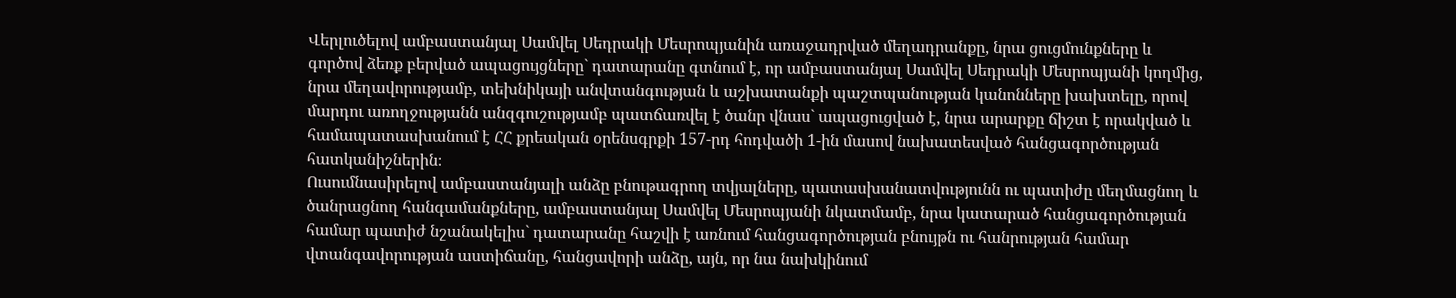Վերլուծելով ամբաստանյալ Սամվել Սեդրակի Մեսրոպյանին առաջադրված մեղադրանքը, նրա ցուցմունքները և գործով ձեռք բերված ապացույցները` դատարանը գտնում է, որ ամբաստանյալ Սամվել Սեդրակի Մեսրոպյանի կողմից, նրա մեղավորությամբ, տեխնիկայի անվտանգության և աշխատանքի պաշտպանության կանոնները խախտելը, որով մարդու առողջությանն անզգուշությամբ պատճառվել է ծանր վնաս` ապացուցված է, նրա արարքը ճիշտ է որակված և համապատասխանում է ՀՀ քրեական օրենսգրքի 157-րդ հոդվածի 1-ին մասով նախատեսված հանցագործության հատկանիշներին։
Ուսումնասիրելով ամբաստանյալի անձը բնութագրող տվյալները, պատասխանատվությունն ու պատիժը մեղմացնող և ծանրացնող հանգամանքները, ամբաստանյալ Սամվել Մեսրոպյանի նկատմամբ, նրա կատարած հանցագործության համար պատիժ նշանակելիս` դատարանը հաշվի է առնում հանցագործության բնույթն ու հանրության համար վտանգավորության աստիճանը, հանցավորի անձը, այն, որ նա նախկինում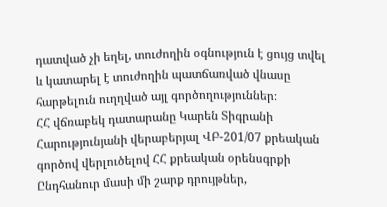դատված չի եղել, տուժողին օգնություն է ցույց տվել և կատարել է տուժողին պատճառված վնասը հարթելուն ուղղված այլ գործողություններ։
ՀՀ վճռաբեկ դատարանը Կարեն Տիգրանի Հարությունյանի վերաբերյալ ՎԲ-201/07 քրեական գործով վերլուծելով ՀՀ քրեական օրենսգրքի Ընդհանուր մասի մի շարք դրույթներ,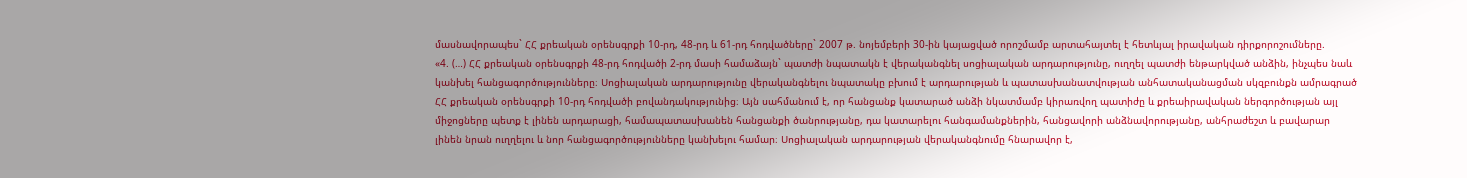մասնավորապես` ՀՀ քրեական օրենսգրքի 10-րդ, 48-րդ և 61-րդ հոդվածները` 2007 թ. նոյեմբերի 30-ին կայացված որոշմամբ արտահայտել է հետևյալ իրավական դիրքորոշումները.
«4. (…) ՀՀ քրեական օրենսգրքի 48-րդ հոդվածի 2-րդ մասի համաձայն` պատժի նպատակն է վերականգնել սոցիալական արդարությունը, ուղղել պատժի ենթարկված անձին, ինչպես նաև կանխել հանցագործությունները։ Սոցիալական արդարությունը վերականգնելու նպատակը բխում է արդարության և պատասխանատվության անհատականացման սկզբունքն ամրագրած ՀՀ քրեական օրենսգրքի 10-րդ հոդվածի բովանդակությունից։ Այն սահմանում է, որ հանցանք կատարած անձի նկատմամբ կիրառվող պատիժը և քրեաիրավական ներգործության այլ միջոցները պետք է լինեն արդարացի, համապատասխանեն հանցանքի ծանրությանը, դա կատարելու հանգամանքներին, հանցավորի անձնավորությանը, անհրաժեշտ և բավարար լինեն նրան ուղղելու և նոր հանցագործությունները կանխելու համար։ Սոցիալական արդարության վերականգնումը հնարավոր է,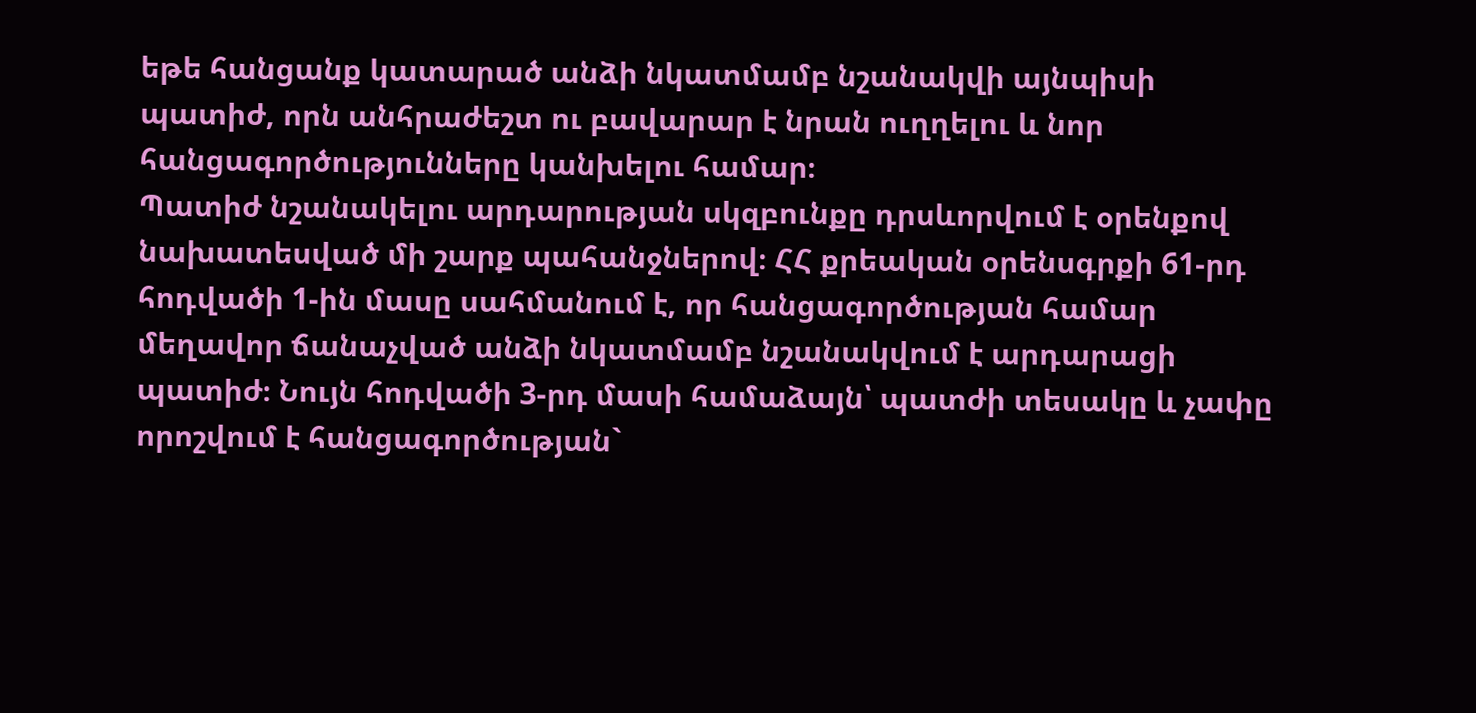եթե հանցանք կատարած անձի նկատմամբ նշանակվի այնպիսի պատիժ, որն անհրաժեշտ ու բավարար է նրան ուղղելու և նոր հանցագործությունները կանխելու համար։
Պատիժ նշանակելու արդարության սկզբունքը դրսևորվում է օրենքով նախատեսված մի շարք պահանջներով։ ՀՀ քրեական օրենսգրքի 61-րդ հոդվածի 1-ին մասը սահմանում է, որ հանցագործության համար մեղավոր ճանաչված անձի նկատմամբ նշանակվում է արդարացի պատիժ։ Նույն հոդվածի 3-րդ մասի համաձայն՝ պատժի տեսակը և չափը որոշվում է հանցագործության`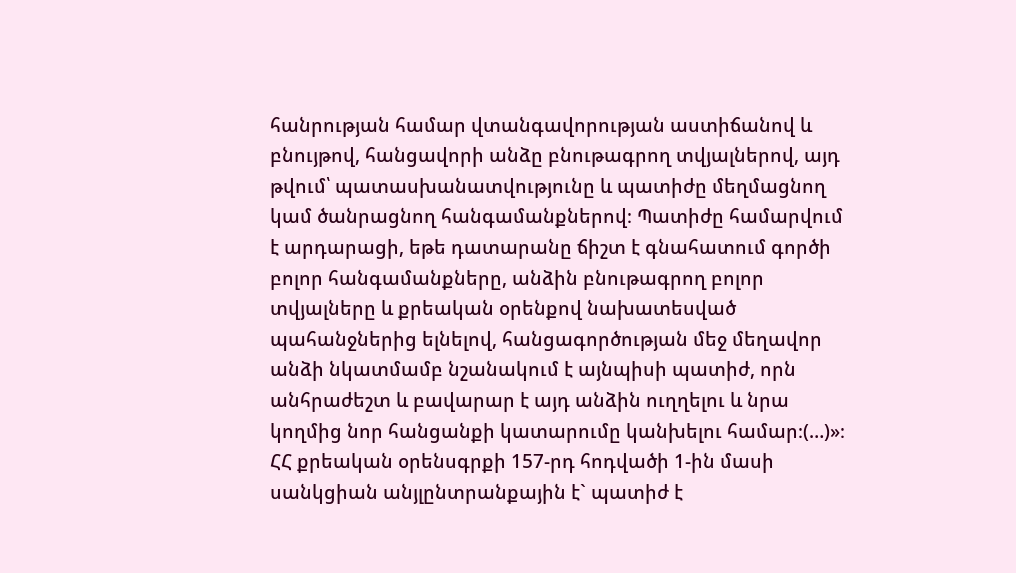հանրության համար վտանգավորության աստիճանով և բնույթով, հանցավորի անձը բնութագրող տվյալներով, այդ թվում՝ պատասխանատվությունը և պատիժը մեղմացնող կամ ծանրացնող հանգամանքներով։ Պատիժը համարվում է արդարացի, եթե դատարանը ճիշտ է գնահատում գործի բոլոր հանգամանքները, անձին բնութագրող բոլոր տվյալները և քրեական օրենքով նախատեսված պահանջներից ելնելով, հանցագործության մեջ մեղավոր անձի նկատմամբ նշանակում է այնպիսի պատիժ, որն անհրաժեշտ և բավարար է այդ անձին ուղղելու և նրա կողմից նոր հանցանքի կատարումը կանխելու համար։(…)»։
ՀՀ քրեական օրենսգրքի 157-րդ հոդվածի 1-ին մասի սանկցիան անյլընտրանքային է` պատիժ է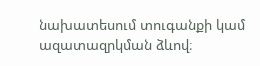նախատեսում տուգանքի կամ ազատազրկման ձևով։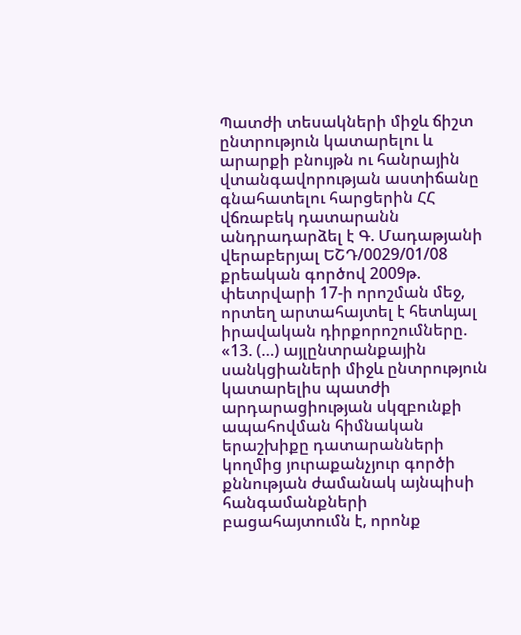Պատժի տեսակների միջև ճիշտ ընտրություն կատարելու և արարքի բնույթն ու հանրային վտանգավորության աստիճանը գնահատելու հարցերին ՀՀ վճռաբեկ դատարանն անդրադարձել է Գ. Մադաթյանի վերաբերյալ ԵՇԴ/0029/01/08 քրեական գործով 2009թ. փետրվարի 17-ի որոշման մեջ, որտեղ արտահայտել է հետևյալ իրավական դիրքորոշումները.
«13. (…) այլընտրանքային սանկցիաների միջև ընտրություն կատարելիս պատժի արդարացիության սկզբունքի ապահովման հիմնական երաշխիքը դատարանների կողմից յուրաքանչյուր գործի քննության ժամանակ այնպիսի հանգամանքների բացահայտումն է, որոնք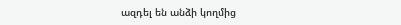ազդել են անձի կողմից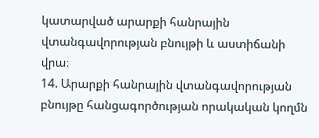կատարված արարքի հանրային վտանգավորության բնույթի և աստիճանի վրա։
14. Արարքի հանրային վտանգավորության բնույթը հանցագործության որակական կողմն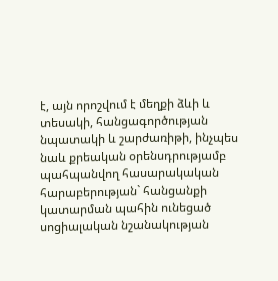է, այն որոշվում է մեղքի ձևի և տեսակի, հանցագործության նպատակի և շարժառիթի, ինչպես նաև քրեական օրենսդրությամբ պահպանվող հասարակական հարաբերության` հանցանքի կատարման պահին ունեցած սոցիալական նշանակության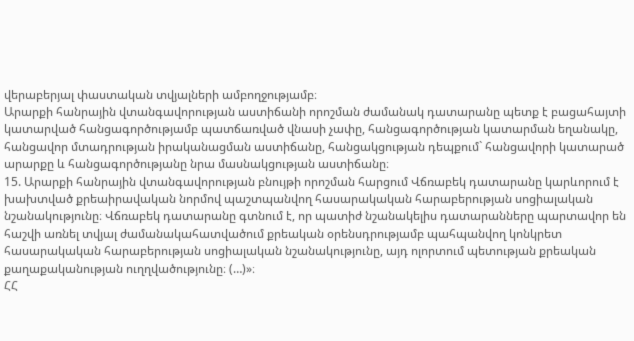վերաբերյալ փաստական տվյալների ամբողջությամբ։
Արարքի հանրային վտանգավորության աստիճանի որոշման ժամանակ դատարանը պետք է բացահայտի կատարված հանցագործությամբ պատճառված վնասի չափը, հանցագործության կատարման եղանակը, հանցավոր մտադրության իրականացման աստիճանը, հանցակցության դեպքում` հանցավորի կատարած արարքը և հանցագործությանը նրա մասնակցության աստիճանը։
15. Արարքի հանրային վտանգավորության բնույթի որոշման հարցում Վճռաբեկ դատարանը կարևորում է խախտված քրեաիրավական նորմով պաշտպանվող հասարակական հարաբերության սոցիալական նշանակությունը։ Վճռաբեկ դատարանը գտնում է, որ պատիժ նշանակելիս դատարանները պարտավոր են հաշվի առնել տվյալ ժամանակահատվածում քրեական օրենսդրությամբ պահպանվող կոնկրետ հասարակական հարաբերության սոցիալական նշանակությունը, այդ ոլորտում պետության քրեական քաղաքականության ուղղվածությունը։ (…)»։
ՀՀ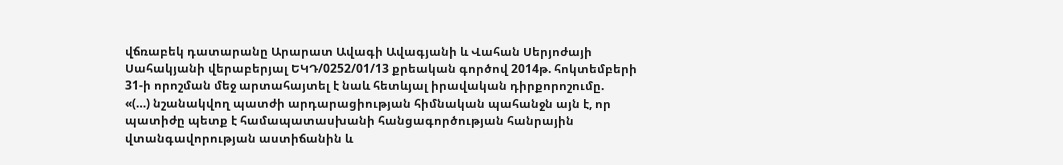վճռաբեկ դատարանը Արարատ Ավագի Ավագյանի և Վահան Սերյոժայի Սահակյանի վերաբերյալ ԵԿԴ/0252/01/13 քրեական գործով 2014թ. հոկտեմբերի 31-ի որոշման մեջ արտահայտել է նաև հետևյալ իրավական դիրքորոշումը.
«(…) նշանակվող պատժի արդարացիության հիմնական պահանջն այն է, որ պատիժը պետք է համապատասխանի հանցագործության հանրային վտանգավորության աստիճանին և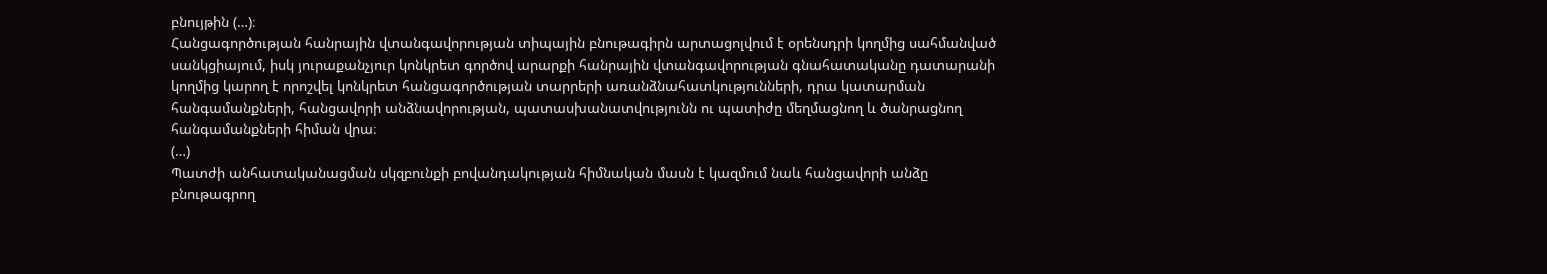բնույթին (…)։
Հանցագործության հանրային վտանգավորության տիպային բնութագիրն արտացոլվում է օրենսդրի կողմից սահմանված սանկցիայում, իսկ յուրաքանչյուր կոնկրետ գործով արարքի հանրային վտանգավորության գնահատականը դատարանի կողմից կարող է որոշվել կոնկրետ հանցագործության տարրերի առանձնահատկությունների, դրա կատարման հանգամանքների, հանցավորի անձնավորության, պատասխանատվությունն ու պատիժը մեղմացնող և ծանրացնող հանգամանքների հիման վրա։
(…)
Պատժի անհատականացման սկզբունքի բովանդակության հիմնական մասն է կազմում նաև հանցավորի անձը բնութագրող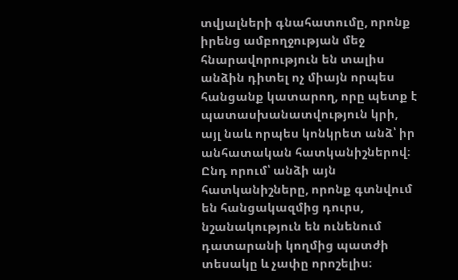տվյալների գնահատումը, որոնք իրենց ամբողջության մեջ հնարավորություն են տալիս անձին դիտել ոչ միայն որպես հանցանք կատարող, որը պետք է պատասխանատվություն կրի, այլ նաև որպես կոնկրետ անձ՝ իր անհատական հատկանիշներով։ Ընդ որում՝ անձի այն հատկանիշները, որոնք գտնվում են հանցակազմից դուրս, նշանակություն են ունենում դատարանի կողմից պատժի տեսակը և չափը որոշելիս։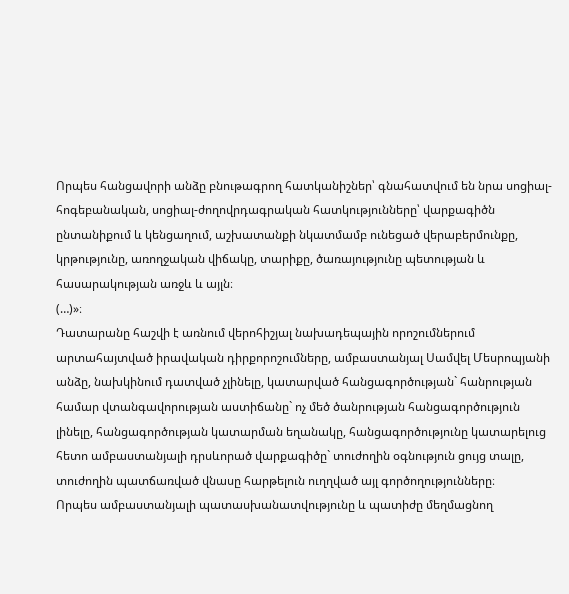Որպես հանցավորի անձը բնութագրող հատկանիշներ՝ գնահատվում են նրա սոցիալ-հոգեբանական, սոցիալ-ժողովրդագրական հատկությունները՝ վարքագիծն ընտանիքում և կենցաղում, աշխատանքի նկատմամբ ունեցած վերաբերմունքը, կրթությունը, առողջական վիճակը, տարիքը, ծառայությունը պետության և հասարակության առջև և այլն։
(…)»։
Դատարանը հաշվի է առնում վերոհիշյալ նախադեպային որոշումներում արտահայտված իրավական դիրքորոշումները, ամբաստանյալ Սամվել Մեսրոպյանի անձը, նախկինում դատված չլինելը, կատարված հանցագործության` հանրության համար վտանգավորության աստիճանը` ոչ մեծ ծանրության հանցագործություն լինելը, հանցագործության կատարման եղանակը, հանցագործությունը կատարելուց հետո ամբաստանյալի դրսևորած վարքագիծը` տուժողին օգնություն ցույց տալը, տուժողին պատճառված վնասը հարթելուն ուղղված այլ գործողությունները։
Որպես ամբաստանյալի պատասխանատվությունը և պատիժը մեղմացնող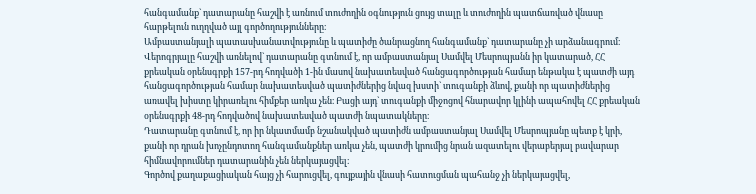հանգամանք` դատարանը հաշվի է առնում տուժողին օգնություն ցույց տալը և տուժողին պատճառված վնասը հարթելուն ուղղված այլ գործողությունները։
Ամբաստանյալի պատասխանատվությունը և պատիժը ծանրացնող հանգամանք` դատարանը չի արձանագրում։
Վերոգրյալը հաշվի առնելով` դատարանը գտնում է, որ ամբաստանյալ Սամվել Մեսրոպյանն իր կատարած, ՀՀ քրեական օրենսգրքի 157-րդ հոդվածի 1-ին մասով նախատեսված հանցագործության համար ենթակա է պատժի այդ հանցագործության համար նախատեսված պատիժներից նվազ խստի` տուգանքի ձևով, քանի որ պատիժներից առավել խիստը կիրառելու հիմքեր առկա չեն։ Բացի այդ` տուգանքի միջոցով հնարավոր կլինի ապահովել ՀՀ քրեական օրենսգրքի 48-րդ հոդվածով նախատեսված պատժի նպատակները։
Դատարանը գտնում է, որ իր նկատմամբ նշանակված պատիժն ամբաստանյալ Սամվել Մեսրոպյանը պետք է կրի, քանի որ դրան խոչընդոտող հանգամանքներ առկա չեն, պատժի կրումից նրան ազատելու վերաբերյալ բավարար հիմնավորումներ դատարանին չեն ներկայացվել։
Գործով քաղաքացիական հայց չի հարուցվել, գույքային վնասի հատուցման պահանջ չի ներկայացվել,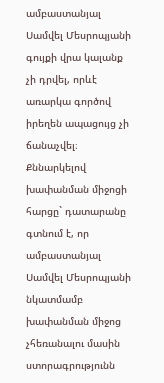ամբաստանյալ Սամվել Մեսրոպյանի գույքի վրա կալանք չի դրվել, որևէ առարկա գործով իրեղեն ապացույց չի ճանաչվել։
Քննարկելով խափանման միջոցի հարցը` դատարանը գտնում է, որ ամբաստանյալ Սամվել Մեսրոպյանի նկատմամբ խափանման միջոց չհեռանալու մասին ստորագրությունն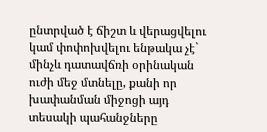ընտրված է ճիշտ և վերացվելու կամ փոփոխվելու ենթակա չէ` մինչև դատավճռի օրինական ուժի մեջ մտնելը, քանի որ խափանման միջոցի այդ տեսակի պահանջները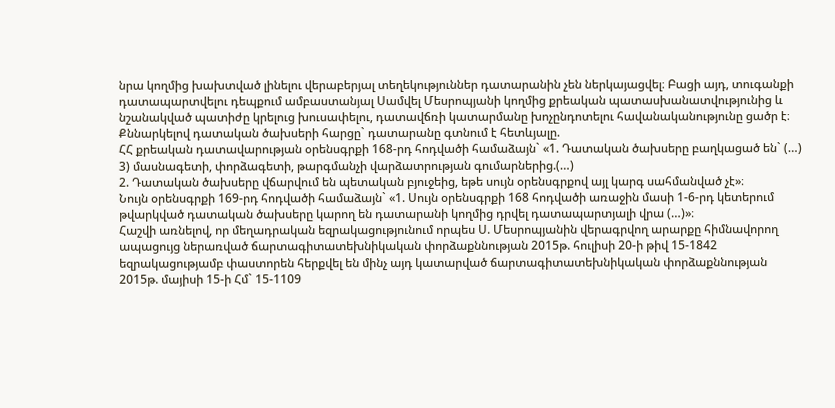նրա կողմից խախտված լինելու վերաբերյալ տեղեկություններ դատարանին չեն ներկայացվել։ Բացի այդ, տուգանքի դատապարտվելու դեպքում ամբաստանյալ Սամվել Մեսրոպյանի կողմից քրեական պատասխանատվությունից և նշանակված պատիժը կրելուց խուսափելու, դատավճռի կատարմանը խոչընդոտելու հավանականությունը ցածր է։
Քննարկելով դատական ծախսերի հարցը` դատարանը գտնում է հետևյալը.
ՀՀ քրեական դատավարության օրենսգրքի 168-րդ հոդվածի համաձայն` «1. Դատական ծախսերը բաղկացած են` (…)
3) մասնագետի, փորձագետի, թարգմանչի վարձատրության գումարներից.(…)
2. Դատական ծախսերը վճարվում են պետական բյուջեից, եթե սույն օրենսգրքով այլ կարգ սահմանված չէ»։
Նույն օրենսգրքի 169-րդ հոդվածի համաձայն` «1. Սույն օրենսգրքի 168 հոդվածի առաջին մասի 1-6-րդ կետերում թվարկված դատական ծախսերը կարող են դատարանի կողմից դրվել դատապարտյալի վրա (…)»։
Հաշվի առնելով, որ մեղադրական եզրակացությունում որպես Ս. Մեսրոպյանին վերագրվող արարքը հիմնավորող ապացույց ներառված ճարտագիտատեխնիկական փորձաքննության 2015թ. հուլիսի 20-ի թիվ 15-1842 եզրակացությամբ փաստորեն հերքվել են մինչ այդ կատարված ճարտագիտատեխնիկական փորձաքննության 2015թ. մայիսի 15-ի Հմ` 15-1109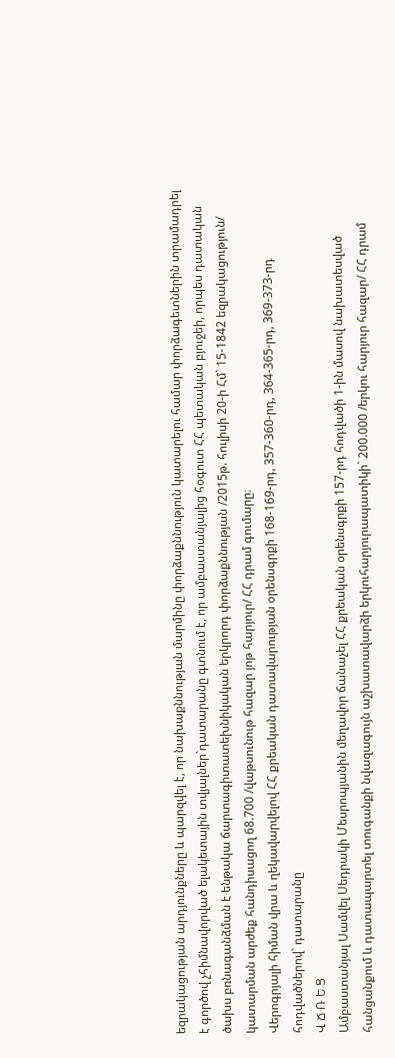եզրակացության արդյունքները և պարզվել է, որ նախաքննության մարմինը փորձաքննություն կատարելու համար փորձագետներին տրամադրել է գործով չհիմնավորված ելակետային տվյալներ`դատարանը գտնում է, որ ամբաստանյալից հօգուտ ՀՀ պետական բյուջեի, որպես դատական ծախս բռնագանձման է ենթակա ճարտագիտատեխնիկական երկրորդ փորձաքննության /2015թ. հուլիսի 20-ի Հմ` 15-1842 եզրակացություն/ կատարման արժեք հանդիսացող 68.700 /վաթսունութ հազար յոթ հարյուր/ ՀՀ դրամ գումարը։
Վերոգրյալի հիման վրա և ղեկավարվելով ՀՀ քրեական դատավարության օրենսգրքի 168-169-րդ, 357-360-րդ, 364-365-րդ, 369-373-րդ հոդվածներով` դատարանը
Վ Ճ Ռ Ե Ց
Ամբաստանյալ Սամվել Սեդրակի Մեսրոպյանին մեղավոր ճանաչել ՀՀ քրեական օրենսգրքի 157-րդ հոդվածի 1-ին մասով նախատեսված հանցանքում և դատապարտել տուգանքի նվազագույն աշխատավարձի երկուհարյուրապատիկի` 200.000 /երկու հարյուր հազար/ ՀՀ դրամ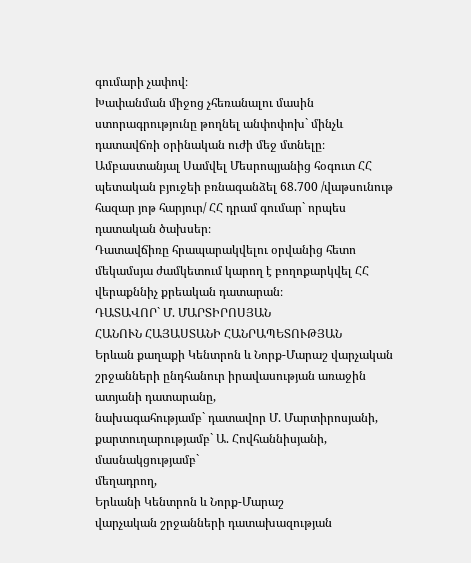գումարի չափով։
Խափանման միջոց չհեռանալու մասին ստորագրությունը թողնել անփոփոխ` մինչև դատավճռի օրինական ուժի մեջ մտնելը։
Ամբաստանյալ Սամվել Մեսրոպյանից հօգուտ ՀՀ պետական բյուջեի բռնագանձել 68.700 /վաթսունութ հազար յոթ հարյուր/ ՀՀ դրամ գումար` որպես դատական ծախսեր։
Դատավճիռը հրապարակվելու օրվանից հետո մեկամսյա ժամկետում կարող է բողոքարկվել ՀՀ վերաքննիչ քրեական դատարան։
ԴԱՏԱՎՈՐ` Մ. ՄԱՐՏԻՐՈՍՅԱՆ
ՀԱՆՈՒՆ ՀԱՅԱՍՏԱՆԻ ՀԱՆՐԱՊԵՏՈՒԹՅԱՆ
Երևան քաղաքի Կենտրոն և Նորք-Մարաշ վարչական շրջանների ընդհանուր իրավասության առաջին ատյանի դատարանը,
նախագահությամբ` դատավոր Մ. Մարտիրոսյանի,
քարտուղարությամբ` Ա. Հովհաննիսյանի,
մասնակցությամբ`
մեղադրող,
Երևանի Կենտրոն և Նորք-Մարաշ
վարչական շրջանների դատախազության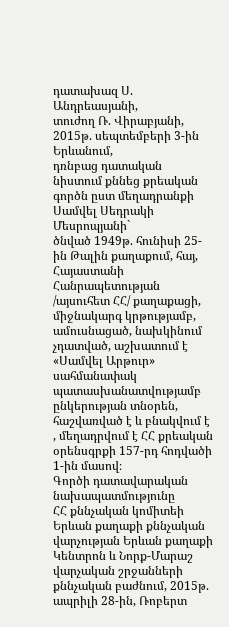դատախազ Ս. Անդրեասյանի,
տուժող Ռ. Վիրաբյանի,
2015թ. սեպտեմբերի 3-ին Երևանում,
դռնբաց դատական նիստում քննեց քրեական գործն ըստ մեղադրանքի
Սամվել Սեդրակի Մեսրոպյանի`
ծնված 1949թ. հունիսի 25-ին Թալին քաղաքում, հայ, Հայաստանի Հանրապետության /այսուհետ ՀՀ/ քաղաքացի, միջնակարգ կրթությամբ, ամուսնացած, նախկինում չդատված, աշխատում է «Սամվել Արթուր» սահմանափակ պատասխանատվությամբ ընկերության տնօրեն, հաշվառված է և բնակվում է , մեղադրվում է ՀՀ քրեական օրենսգրքի 157-րդ հոդվածի 1-ին մասով։
Գործի դատավարական նախապատմությունը
ՀՀ քննչական կոմիտեի Երևան քաղաքի քննչական վարչության Երևան քաղաքի Կենտրոն և Նորք-Մարաշ վարչական շրջանների քննչական բաժնում, 2015թ. ապրիլի 28-ին, Ռոբերտ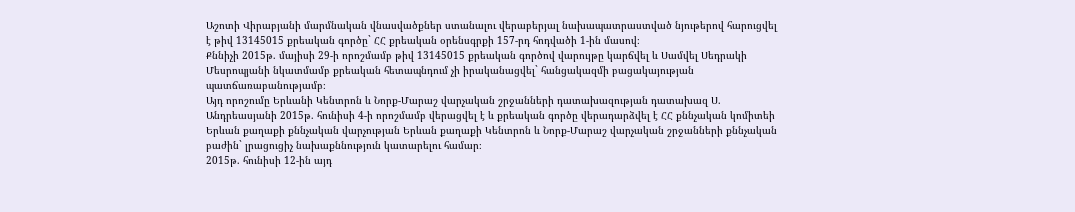Աշոտի Վիրաբյանի մարմնական վնասվածքներ ստանալու վերաբերյալ նախապատրաստված նյութերով հարուցվել է թիվ 13145015 քրեական գործը` ՀՀ քրեական օրենսգրքի 157-րդ հոդվածի 1-ին մասով։
Քննիչի 2015թ. մայիսի 29-ի որոշմամբ թիվ 13145015 քրեական գործով վարույթը կարճվել և Սամվել Սեդրակի Մեսրոպյանի նկատմամբ քրեական հետապնդում չի իրականացվել` հանցակազմի բացակայության պատճառաբանությամբ։
Այդ որոշումը Երևանի Կենտրոն և Նորք-Մարաշ վարչական շրջանների դատախազության դատախազ Ս. Անդրեասյանի 2015թ. հունիսի 4-ի որոշմամբ վերացվել է և քրեական գործը վերադարձվել է ՀՀ քննչական կոմիտեի Երևան քաղաքի քննչական վարչության Երևան քաղաքի Կենտրոն և Նորք-Մարաշ վարչական շրջանների քննչական բաժին` լրացուցիչ նախաքննություն կատարելու համար։
2015թ. հունիսի 12-ին այդ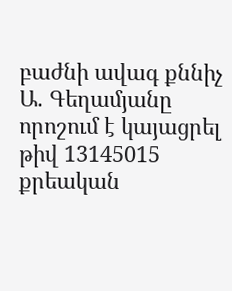բաժնի ավագ քննիչ Ա. Գեղամյանը որոշում է կայացրել թիվ 13145015 քրեական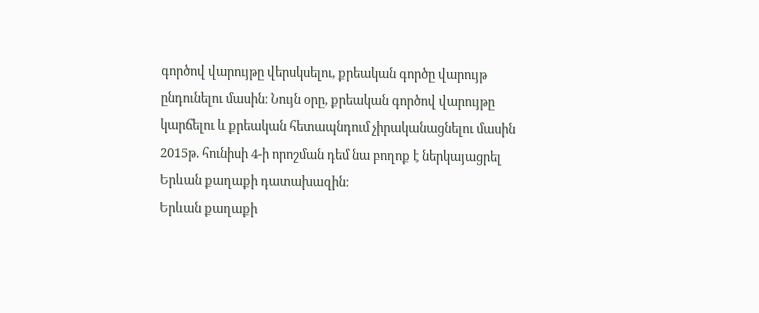գործով վարույթը վերսկսելու, քրեական գործը վարույթ ընդունելու մասին։ Նույն օրը, քրեական գործով վարույթը կարճելու և քրեական հետապնդում չիրականացնելու մասին 2015թ. հունիսի 4-ի որոշման դեմ նա բողոք է ներկայացրել Երևան քաղաքի դատախազին։
Երևան քաղաքի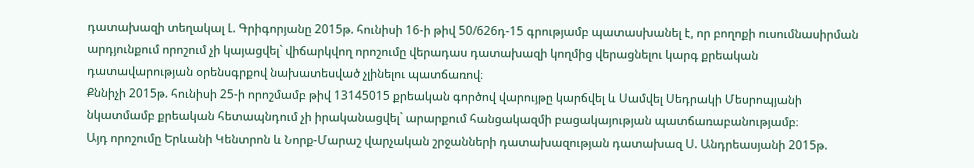դատախազի տեղակալ Լ. Գրիգորյանը 2015թ. հունիսի 16-ի թիվ 50/626դ-15 գրությամբ պատասխանել է, որ բողոքի ուսումնասիրման արդյունքում որոշում չի կայացվել` վիճարկվող որոշումը վերադաս դատախազի կողմից վերացնելու կարգ քրեական դատավարության օրենսգրքով նախատեսված չլինելու պատճառով։
Քննիչի 2015թ. հունիսի 25-ի որոշմամբ թիվ 13145015 քրեական գործով վարույթը կարճվել և Սամվել Սեդրակի Մեսրոպյանի նկատմամբ քրեական հետապնդում չի իրականացվել` արարքում հանցակազմի բացակայության պատճառաբանությամբ։
Այդ որոշումը Երևանի Կենտրոն և Նորք-Մարաշ վարչական շրջանների դատախազության դատախազ Ս. Անդրեասյանի 2015թ.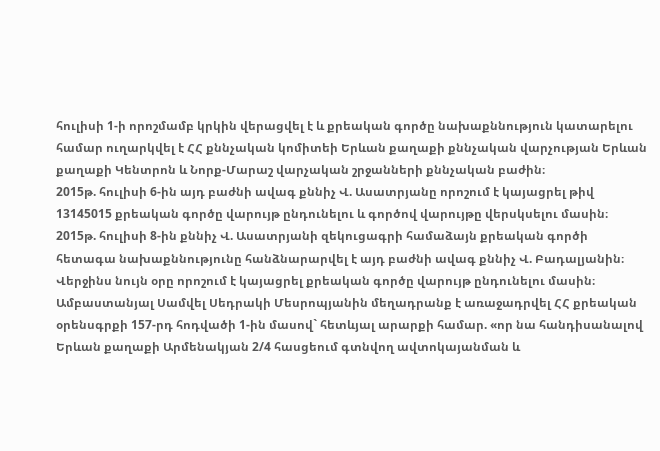հուլիսի 1-ի որոշմամբ կրկին վերացվել է և քրեական գործը նախաքննություն կատարելու համար ուղարկվել է ՀՀ քննչական կոմիտեի Երևան քաղաքի քննչական վարչության Երևան քաղաքի Կենտրոն և Նորք-Մարաշ վարչական շրջանների քննչական բաժին։
2015թ. հուլիսի 6-ին այդ բաժնի ավագ քննիչ Վ. Ասատրյանը որոշում է կայացրել թիվ 13145015 քրեական գործը վարույթ ընդունելու և գործով վարույթը վերսկսելու մասին։
2015թ. հուլիսի 8-ին քննիչ Վ. Ասատրյանի զեկուցագրի համաձայն քրեական գործի հետագա նախաքննությունը հանձնարարվել է այդ բաժնի ավագ քննիչ Վ. Բադալյանին։ Վերջինս նույն օրը որոշում է կայացրել քրեական գործը վարույթ ընդունելու մասին։
Ամբաստանյալ Սամվել Սեդրակի Մեսրոպյանին մեղադրանք է առաջադրվել ՀՀ քրեական օրենսգրքի 157-րդ հոդվածի 1-ին մասով` հետևյալ արարքի համար. «որ նա հանդիսանալով Երևան քաղաքի Արմենակյան 2/4 հասցեում գտնվող ավտոկայանման և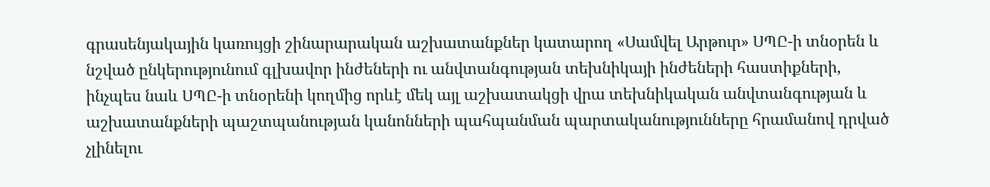գրասենյակային կառույցի շինարարական աշխատանքներ կատարող «Սամվել Արթուր» ՍՊԸ-ի տնօրեն և նշված ընկերությունում գլխավոր ինժեների ու անվտանգության տեխնիկայի ինժեների հաստիքների, ինչպես նաև ՍՊԸ-ի տնօրենի կողմից որևէ մեկ այլ աշխատակցի վրա տեխնիկական անվտանգության և աշխատանքների պաշտպանության կանոնների պահպանման պարտականությունները հրամանով դրված չլինելու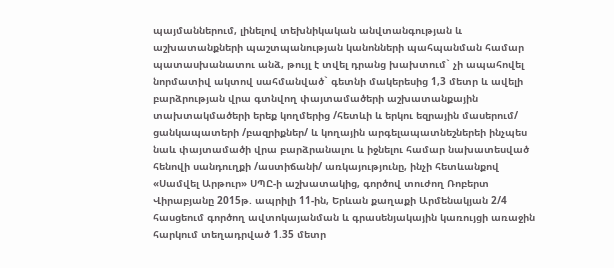պայմաններում, լինելով տեխնիկական անվտանգության և աշխատանքների պաշտպանության կանոնների պահպանման համար պատասխանատու անձ, թույլ է տվել դրանց խախտում` չի ապահովել նորմատիվ ակտով սահմանված` գետնի մակերեսից 1,3 մետր և ավելի բարձրության վրա գտնվող փայտամածերի աշխատանքային տախտակմածերի երեք կողմերից /հետևի և երկու եզրային մասերում/ ցանկապատերի /բազրիքներ/ և կողային արգելապատնեշներեի ինչպես նաև փայտամածի վրա բարձրանալու և իջնելու համար նախատեսված հենովի սանդուղքի /աստիճանի/ առկայությունը, ինչի հետևանքով «Սամվել Արթուր» ՍՊԸ-ի աշխատակից, գործով տուժող Ռոբերտ Վիրաբյանը 2015թ. ապրիլի 11-ին, Երևան քաղաքի Արմենակյան 2/4 հասցեում գործող ավտոկայանման և գրասենյակային կառույցի առաջին հարկում տեղադրված 1.35 մետր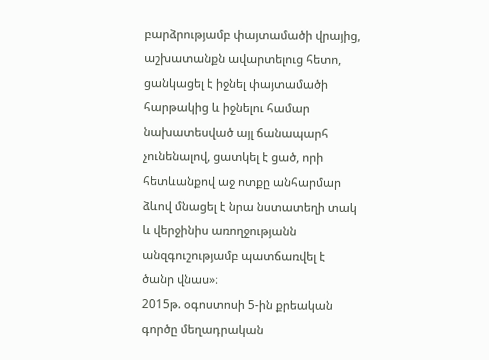բարձրությամբ փայտամածի վրայից, աշխատանքն ավարտելուց հետո, ցանկացել է իջնել փայտամածի հարթակից և իջնելու համար նախատեսված այլ ճանապարհ չունենալով, ցատկել է ցած, որի հետևանքով աջ ոտքը անհարմար ձևով մնացել է նրա նստատեղի տակ և վերջինիս առողջությանն անզգուշությամբ պատճառվել է ծանր վնաս»։
2015թ. օգոստոսի 5-ին քրեական գործը մեղադրական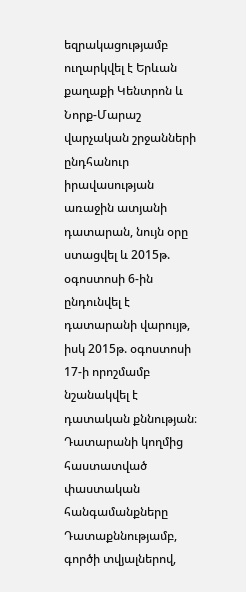եզրակացությամբ ուղարկվել է Երևան քաղաքի Կենտրոն և Նորք-Մարաշ վարչական շրջանների ընդհանուր իրավասության առաջին ատյանի դատարան, նույն օրը ստացվել և 2015թ. օգոստոսի 6-ին ընդունվել է դատարանի վարույթ, իսկ 2015թ. օգոստոսի 17-ի որոշմամբ նշանակվել է դատական քննության։
Դատարանի կողմից հաստատված փաստական հանգամանքները
Դատաքննությամբ, գործի տվյալներով,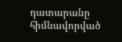դատարանը հիմնավորված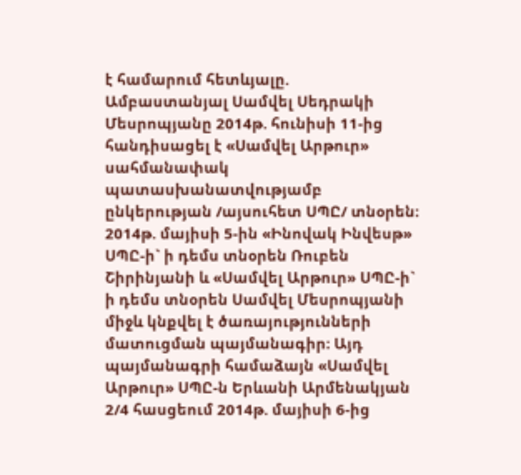է համարում հետևյալը.
Ամբաստանյալ Սամվել Սեդրակի Մեսրոպյանը 2014թ. հունիսի 11-ից հանդիսացել է «Սամվել Արթուր» սահմանափակ պատասխանատվությամբ ընկերության /այսուհետ ՍՊԸ/ տնօրեն։
2014թ. մայիսի 5-ին «Ինովակ Ինվեսթ» ՍՊԸ-ի` ի դեմս տնօրեն Ռուբեն Շիրինյանի և «Սամվել Արթուր» ՍՊԸ-ի` ի դեմս տնօրեն Սամվել Մեսրոպյանի միջև կնքվել է ծառայությունների մատուցման պայմանագիր։ Այդ պայմանագրի համաձայն «Սամվել Արթուր» ՍՊԸ-ն Երևանի Արմենակյան 2/4 հասցեում 2014թ. մայիսի 6-ից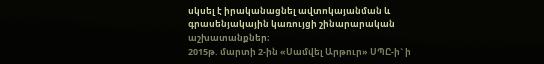սկսել է իրականացնել ավտոկայանման և գրասենյակային կառույցի շինարարական աշխատանքներ։
2015թ. մարտի 2-ին «Սամվել Արթուր» ՍՊԸ-ի` ի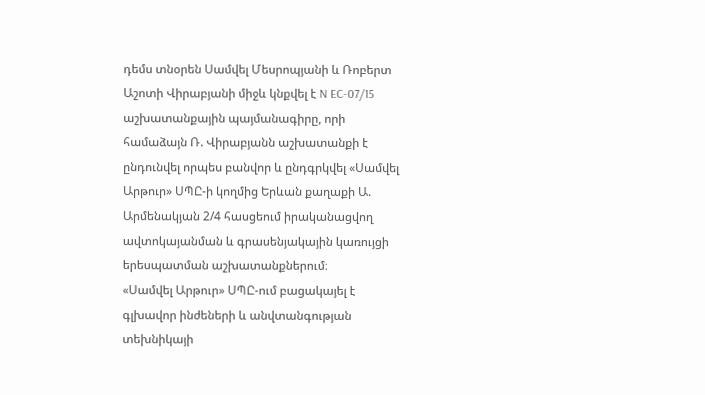դեմս տնօրեն Սամվել Մեսրոպյանի և Ռոբերտ Աշոտի Վիրաբյանի միջև կնքվել է N EC-07/15 աշխատանքային պայմանագիրը, որի համաձայն Ռ. Վիրաբյանն աշխատանքի է ընդունվել որպես բանվոր և ընդգրկվել «Սամվել Արթուր» ՍՊԸ-ի կողմից Երևան քաղաքի Ա. Արմենակյան 2/4 հասցեում իրականացվող ավտոկայանման և գրասենյակային կառույցի երեսպատման աշխատանքներում։
«Սամվել Արթուր» ՍՊԸ-ում բացակայել է գլխավոր ինժեների և անվտանգության տեխնիկայի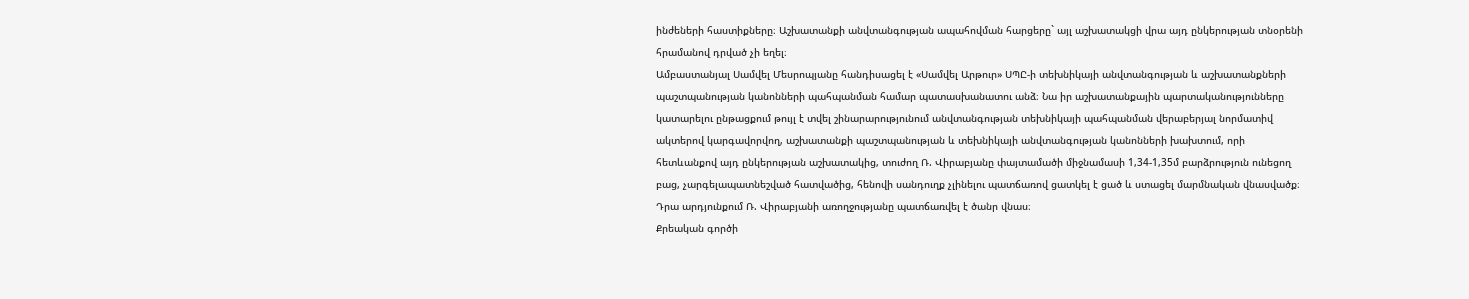ինժեների հաստիքները։ Աշխատանքի անվտանգության ապահովման հարցերը` այլ աշխատակցի վրա այդ ընկերության տնօրենի հրամանով դրված չի եղել։
Ամբաստանյալ Սամվել Մեսրոպյանը հանդիսացել է «Սամվել Արթուր» ՍՊԸ-ի տեխնիկայի անվտանգության և աշխատանքների պաշտպանության կանոնների պահպանման համար պատասխանատու անձ։ Նա իր աշխատանքային պարտականությունները կատարելու ընթացքում թույլ է տվել շինարարությունում անվտանգության տեխնիկայի պահպանման վերաբերյալ նորմատիվ ակտերով կարգավորվող, աշխատանքի պաշտպանության և տեխնիկայի անվտանգության կանոնների խախտում, որի հետևանքով այդ ընկերության աշխատակից, տուժող Ռ. Վիրաբյանը փայտամածի միջնամասի 1,34-1,35մ բարձրություն ունեցող բաց, չարգելապատնեշված հատվածից, հենովի սանդուղք չլինելու պատճառով ցատկել է ցած և ստացել մարմնական վնասվածք։ Դրա արդյունքում Ռ. Վիրաբյանի առողջությանը պատճառվել է ծանր վնաս։
Քրեական գործի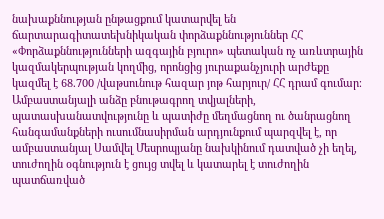նախաքննության ընթացքում կատարվել են ճարտարագիտատեխնիկական փորձաքննություններ ՀՀ «Փորձաքննությունների ազգային բյուրո» պետական ոչ առևտրային կազմակերպության կողմից, որոնցից յուրաքանչյուրի արժեքը կազմել է 68.700 /վաթսունութ հազար յոթ հարյուր/ ՀՀ դրամ գումար։
Ամբաստանյալի անձը բնութագրող տվյալների, պատասխանատվությունը և պատիժը մեղմացնող ու ծանրացնող հանգամանքների ուսումնասիրման արդյունքում պարզվել է, որ ամբաստանյալ Սամվել Մեսրոպյանը նախկինում դատված չի եղել, տուժողին օգնություն է ցույց տվել և կատարել է տուժողին պատճառված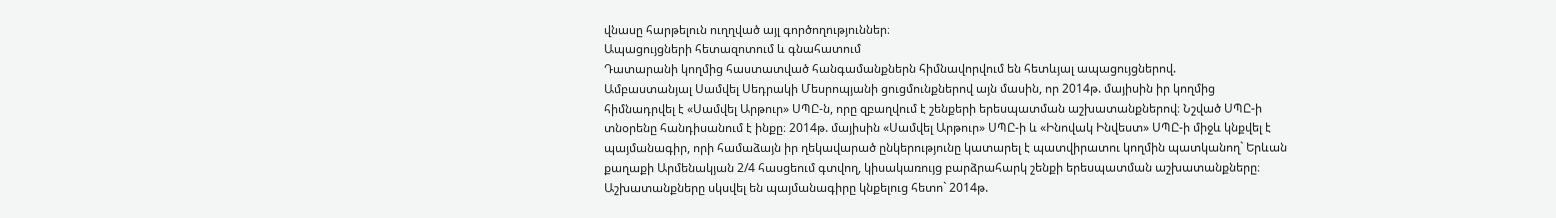վնասը հարթելուն ուղղված այլ գործողություններ։
Ապացույցների հետազոտում և գնահատում
Դատարանի կողմից հաստատված հանգամանքներն հիմնավորվում են հետևյալ ապացույցներով.
Ամբաստանյալ Սամվել Սեդրակի Մեսրոպյանի ցուցմունքներով այն մասին, որ 2014թ. մայիսին իր կողմից հիմնադրվել է «Սամվել Արթուր» ՍՊԸ-ն, որը զբաղվում է շենքերի երեսպատման աշխատանքներով։ Նշված ՍՊԸ-ի տնօրենը հանդիսանում է ինքը։ 2014թ. մայիսին «Սամվել Արթուր» ՍՊԸ-ի և «Ինովակ Ինվեստ» ՍՊԸ-ի միջև կնքվել է պայմանագիր, որի համաձայն իր ղեկավարած ընկերությունը կատարել է պատվիրատու կողմին պատկանող` Երևան քաղաքի Արմենակյան 2/4 հասցեում գտվող, կիսակառույց բարձրահարկ շենքի երեսպատման աշխատանքները։ Աշխատանքները սկսվել են պայմանագիրը կնքելուց հետո` 2014թ.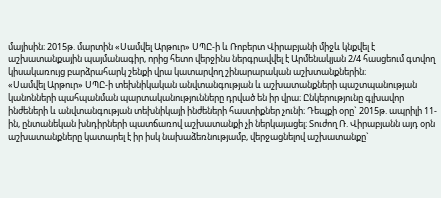մայիսին։ 2015թ. մարտին «Սամվել Արթուր» ՍՊԸ-ի և Ռոբերտ Վիրաբյանի միջև կնքվել է աշխատանքային պայմանագիր, որից հետո վերջինս ներգրավվել է Արմենակյան 2/4 հասցեում գտվող կիսակառույց բարձրահարկ շենքի վրա կատարվող շինարարական աշխտանքներին։
«Սամվել Արթուր» ՍՊԸ-ի տեխնիկական անվտանգության և աշխատանքների պաշտպանության կանոնների պահպանման պարտականությունները դրված են իր վրա։ Ընկերությունը գլխավոր ինժեների և անվտանգության տեխնիկայի ինժեների հաստիքներ չունի։ Դեպքի օրը` 2015թ. ապրիլի 11-ին, ընտանեկան խնդիրների պատճառով աշխատանքի չի ներկայացել։ Տուժող Ռ. Վիրաբյանն այդ օրն աշխատանքները կատարել է իր իսկ նախաձեռնությամբ, վերջացնելով աշխատանքը`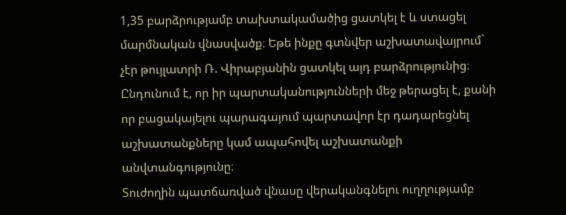1,35 բարձրությամբ տախտակամածից ցատկել է և ստացել մարմնական վնասվածք։ Եթե ինքը գտնվեր աշխատավայրում` չէր թույլատրի Ռ. Վիրաբյանին ցատկել այդ բարձրությունից։ Ընդունում է, որ իր պարտականությունների մեջ թերացել է, քանի որ բացակայելու պարագայում պարտավոր էր դադարեցնել աշխատանքները կամ ապահովել աշխատանքի անվտանգությունը։
Տուժողին պատճառված վնասը վերականգնելու ուղղությամբ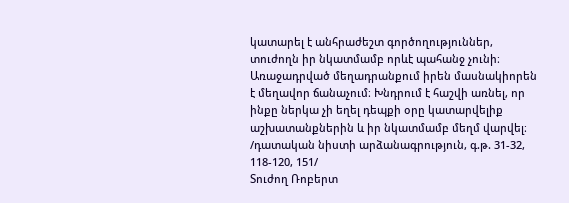կատարել է անհրաժեշտ գործողություններ, տուժողն իր նկատմամբ որևէ պահանջ չունի։
Առաջադրված մեղադրանքում իրեն մասնակիորեն է մեղավոր ճանաչում։ Խնդրում է հաշվի առնել, որ ինքը ներկա չի եղել դեպքի օրը կատարվելիք աշխատանքներին և իր նկատմամբ մեղմ վարվել։
/դատական նիստի արձանագրություն, գ.թ. 31-32, 118-120, 151/
Տուժող Ռոբերտ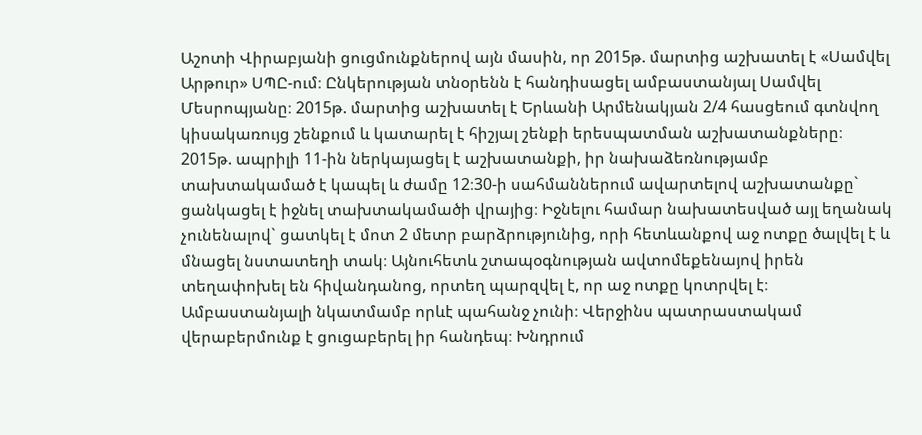Աշոտի Վիրաբյանի ցուցմունքներով այն մասին, որ 2015թ. մարտից աշխատել է «Սամվել Արթուր» ՍՊԸ-ում։ Ընկերության տնօրենն է հանդիսացել ամբաստանյալ Սամվել Մեսրոպյանը։ 2015թ. մարտից աշխատել է Երևանի Արմենակյան 2/4 հասցեում գտնվող կիսակառույց շենքում և կատարել է հիշյալ շենքի երեսպատման աշխատանքները։ 2015թ. ապրիլի 11-ին ներկայացել է աշխատանքի, իր նախաձեռնությամբ տախտակամած է կապել և ժամը 12։30-ի սահմաններում ավարտելով աշխատանքը` ցանկացել է իջնել տախտակամածի վրայից։ Իջնելու համար նախատեսված այլ եղանակ չունենալով` ցատկել է մոտ 2 մետր բարձրությունից, որի հետևանքով աջ ոտքը ծալվել է և մնացել նստատեղի տակ։ Այնուհետև շտապօգնության ավտոմեքենայով իրեն տեղափոխել են հիվանդանոց, որտեղ պարզվել է, որ աջ ոտքը կոտրվել է։
Ամբաստանյալի նկատմամբ որևէ պահանջ չունի։ Վերջինս պատրաստակամ վերաբերմունք է ցուցաբերել իր հանդեպ։ Խնդրում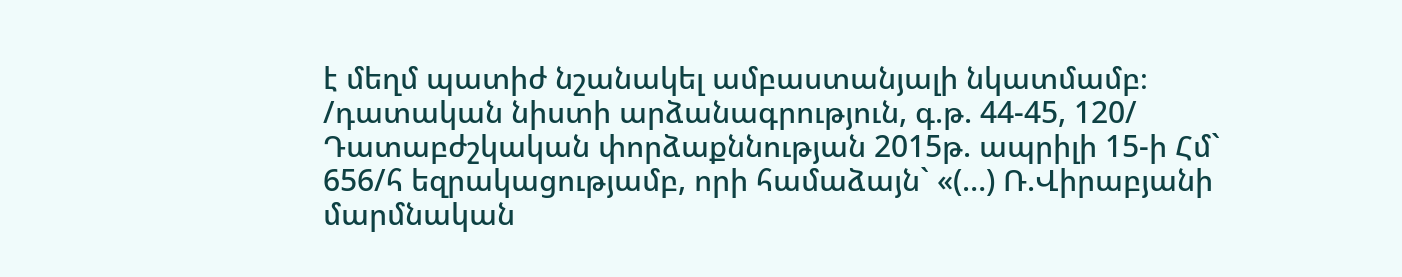է մեղմ պատիժ նշանակել ամբաստանյալի նկատմամբ։
/դատական նիստի արձանագրություն, գ.թ. 44-45, 120/
Դատաբժշկական փորձաքննության 2015թ. ապրիլի 15-ի Հմ` 656/հ եզրակացությամբ, որի համաձայն` «(…) Ռ.Վիրաբյանի մարմնական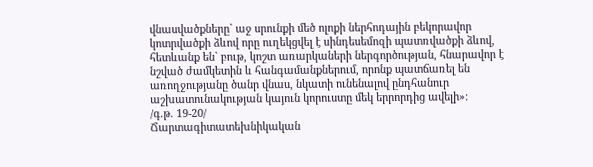վնասվածքները` աջ սրունքի մեծ ոլոքի ներհոդային բեկորավոր կոտրվածքի ձևով որը ուղեկցվել է սինդեսեմոզի պատռվածքի ձևով, հետևանք են` բութ, կոշտ առարկաների ներգործության, հնարավոր է նշված ժամկետին և հանգամանքներում, որոնք պատճառել են առողջությանը ծանր վնաս, նկատի ունենալով ընդհանուր աշխատունակության կայուն կորուստը մեկ երրորդից ավելի»։
/գ.թ. 19-20/
Ճարտագիտատեխնիկական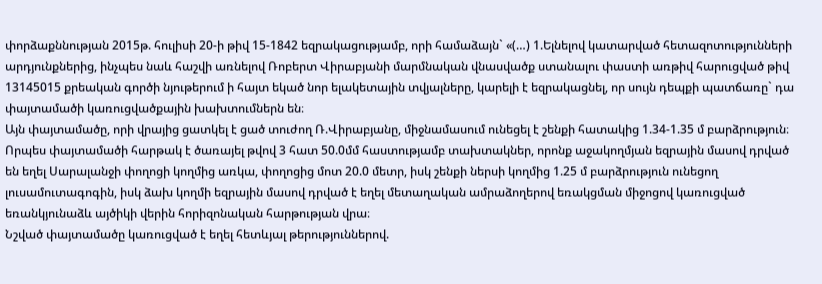փորձաքննության 2015թ. հուլիսի 20-ի թիվ 15-1842 եզրակացությամբ, որի համաձայն` «(…) 1.Ելնելով կատարված հետազոտությունների արդյունքներից, ինչպես նաև հաշվի առնելով Ռոբերտ Վիրաբյանի մարմնական վնասվածք ստանալու փաստի առթիվ հարուցված թիվ 13145015 քրեական գործի նյութերում ի հայտ եկած նոր ելակետային տվյալները, կարելի է եզրակացնել, որ սույն դեպքի պատճառը` դա փայտամածի կառուցվածքային խախտումներն են։
Այն փայտամածը, որի վրայից ցատկել է ցած տուժող Ռ.Վիրաբյանը, միջնամասում ունեցել է շենքի հատակից 1.34-1.35 մ բարձրություն։ Որպես փայտամածի հարթակ է ծառայել թվով 3 հատ 50.0մմ հաստությամբ տախտակներ, որոնք աջակողմյան եզրային մասով դրված են եղել Սարալանջի փողոցի կողմից առկա, փողոցից մոտ 20.0 մետր, իսկ շենքի ներսի կողմից 1.25 մ բարձրություն ունեցող լուսամուտագոգին, իսկ ձախ կողմի եզրային մասով դրված է եղել մետաղական ամրաձողերով եռակցման միջոցով կառուցված եռանկյունաձև այծիկի վերին հորիզոնական հարթության վրա։
Նշված փայտամածը կառուցված է եղել հետևյալ թերություններով.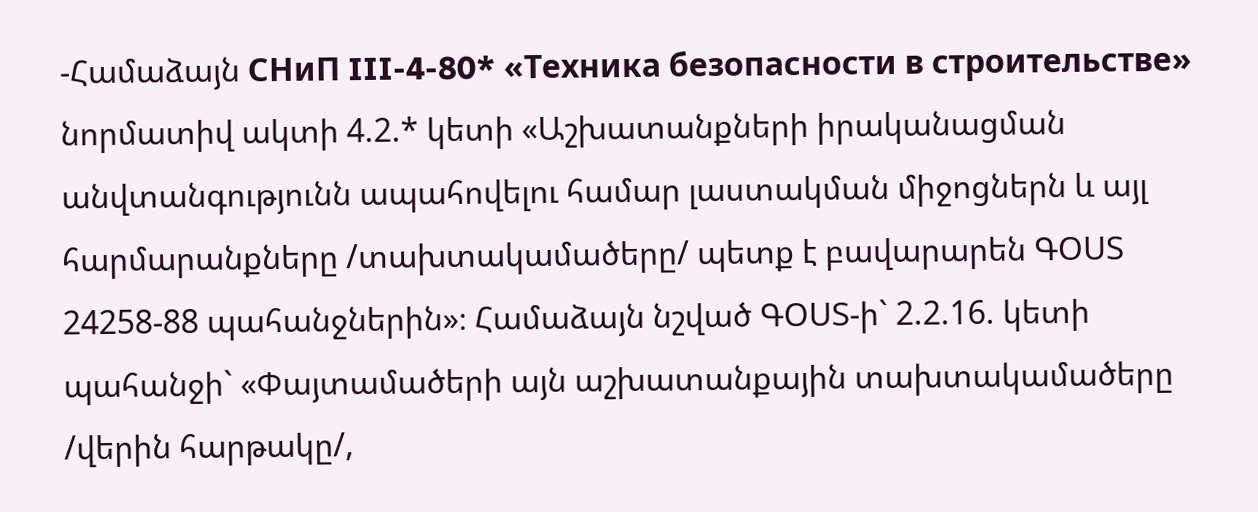-Համաձայն СНиП III-4-80* «Техника безопасности в строительстве» նորմատիվ ակտի 4.2.* կետի «Աշխատանքների իրականացման անվտանգությունն ապահովելու համար լաստակման միջոցներն և այլ հարմարանքները /տախտակամածերը/ պետք է բավարարեն ԳՕՍՏ 24258-88 պահանջներին»։ Համաձայն նշված ԳՕՍՏ-ի` 2.2.16. կետի պահանջի` «Փայտամածերի այն աշխատանքային տախտակամածերը /վերին հարթակը/,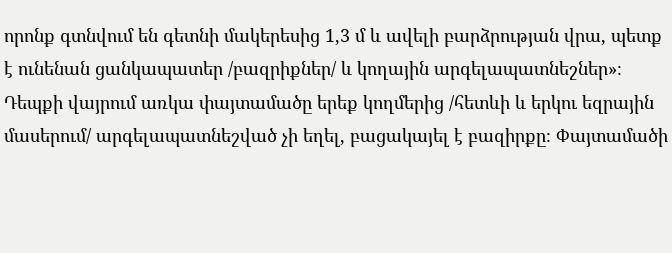որոնք գտնվում են գետնի մակերեսից 1,3 մ և ավելի բարձրության վրա, պետք է ունենան ցանկապատեր /բազրիքներ/ և կողային արգելապատնեշներ»։ Դեպքի վայրում առկա փայտամածը երեք կողմերից /հետևի և երկու եզրային մասերում/ արգելապատնեշված չի եղել, բացակայել է բազիրքը։ Փայտամածի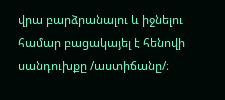վրա բարձրանալու և իջնելու համար բացակայել է հենովի սանդուխքը /աստիճանը/։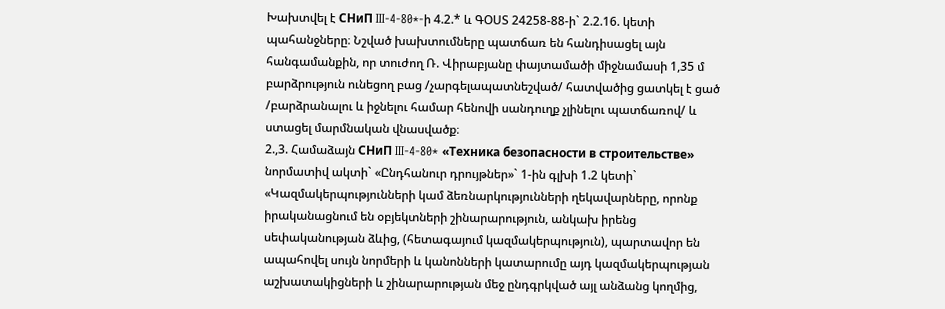Խախտվել է СНиП III-4-80*-ի 4.2.* և ԳՕՍՏ 24258-88-ի` 2.2.16. կետի պահանջները։ Նշված խախտումները պատճառ են հանդիսացել այն հանգամանքին, որ տուժող Ռ. Վիրաբյանը փայտամածի միջնամասի 1,35 մ բարձրություն ունեցող բաց /չարգելապատնեշված/ հատվածից ցատկել է ցած /բարձրանալու և իջնելու համար հենովի սանդուղք չլինելու պատճառով/ և ստացել մարմնական վնասվածք։
2.,3. Համաձայն СНиП III-4-80* «Техника безопасности в строительстве» նորմատիվ ակտի` «Ընդհանուր դրույթներ»` 1-ին գլխի 1.2 կետի` «Կազմակերպությունների կամ ձեռնարկությունների ղեկավարները, որոնք իրականացնում են օբյեկտների շինարարություն, անկախ իրենց սեփականության ձևից, (հետագայում կազմակերպություն), պարտավոր են ապահովել սույն նորմերի և կանոնների կատարումը այդ կազմակերպության աշխատակիցների և շինարարության մեջ ընդգրկված այլ անձանց կողմից,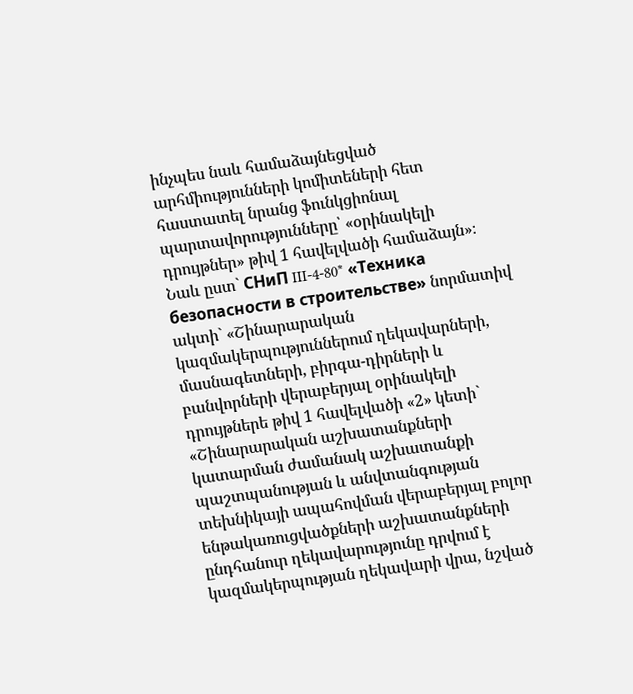ինչպես նաև համաձայնեցված արհմիությունների կոմիտեների հետ հաստատել նրանց ֆունկցիոնալ պարտավորությունները՝ «օրինակելի դրույթներ» թիվ 1 հավելվածի համաձայն»։
Նաև ըստ` СНиП III-4-80* «Техника безопасности в строительстве» նորմատիվ ակտի` «Շինարարական կազմակերպություններում ղեկավարների, մասնագետների, բիրգա-դիրների և բանվորների վերաբերյալ օրինակելի դրույթներե թիվ 1 հավելվածի «2» կետի` «Շինարարական աշխատանքների կատարման ժամանակ աշխատանքի պաշտպանության և անվտանգության տեխնիկայի ապահովման վերաբերյալ բոլոր ենթակառուցվածքների աշխատանքների ընդհանուր ղեկավարությունը դրվում է կազմակերպության ղեկավարի վրա, նշված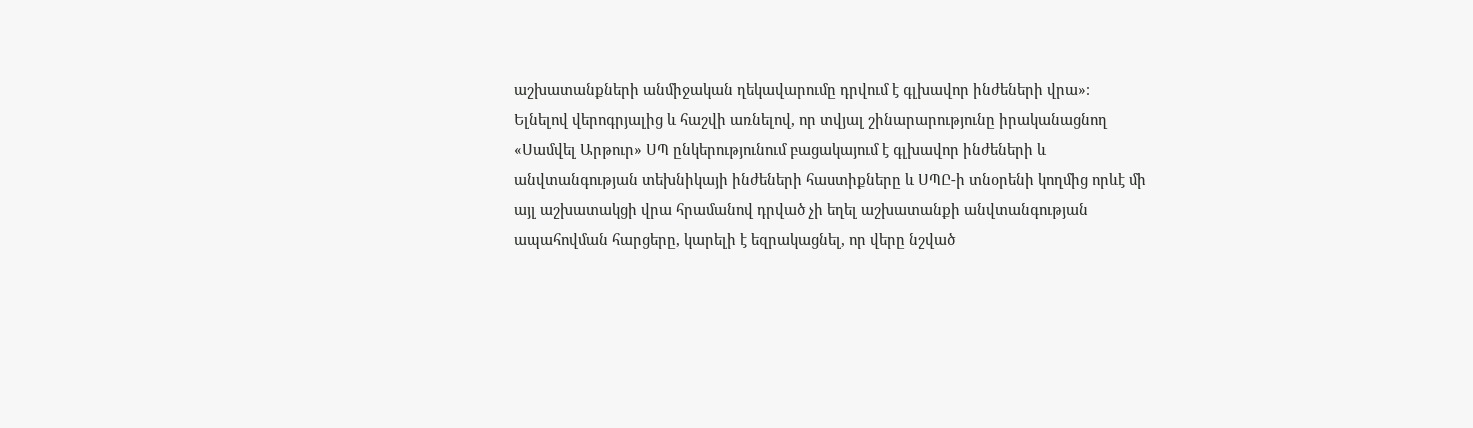աշխատանքների անմիջական ղեկավարումը դրվում է գլխավոր ինժեների վրա»։
Ելնելով վերոգրյալից և հաշվի առնելով, որ տվյալ շինարարությունը իրականացնող «Սամվել Արթուր» ՍՊ ընկերությունում բացակայում է գլխավոր ինժեների և անվտանգության տեխնիկայի ինժեների հաստիքները և ՍՊԸ-ի տնօրենի կողմից որևէ մի այլ աշխատակցի վրա հրամանով դրված չի եղել աշխատանքի անվտանգության ապահովման հարցերը, կարելի է եզրակացնել, որ վերը նշված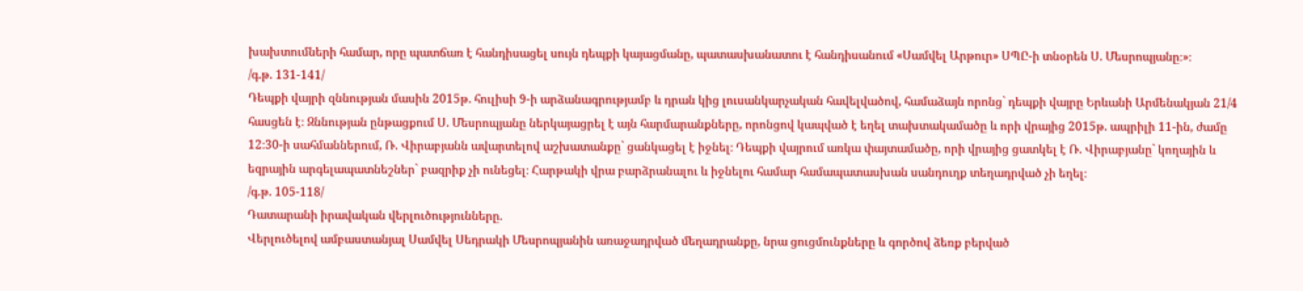խախտումների համար, որը պատճառ է հանդիսացել սույն դեպքի կայացմանը, պատասխանատու է հանդիսանում «Սամվել Արթուր» ՍՊԸ-ի տնօրեն Ս. Մեսրոպյանը։»։
/գ.թ. 131-141/
Դեպքի վայրի զննության մասին 2015թ. հուլիսի 9-ի արձանագրությամբ և դրան կից լուսանկարչական հավելվածով, համաձայն որոնց` դեպքի վայրը Երևանի Արմենակյան 21/4 հասցեն է։ Զննության ընթացքում Ս. Մեսրոպյանը ներկայացրել է այն հարմարանքները, որոնցով կապված է եղել տախտակամածը և որի վրայից 2015թ. ապրիլի 11-ին, ժամը 12։30-ի սահմաններում, Ռ. Վիրաբյանն ավարտելով աշխատանքը` ցանկացել է իջնել։ Դեպքի վայրում առկա փայտամածը, որի վրայից ցատկել է Ռ. Վիրաբյանը` կողային և եզրային արգելապատնեշներ` բազրիք չի ունեցել։ Հարթակի վրա բարձրանալու և իջնելու համար համապատասխան սանդուղք տեղադրված չի եղել։
/գ.թ. 105-118/
Դատարանի իրավական վերլուծությունները.
Վերլուծելով ամբաստանյալ Սամվել Սեդրակի Մեսրոպյանին առաջադրված մեղադրանքը, նրա ցուցմունքները և գործով ձեռք բերված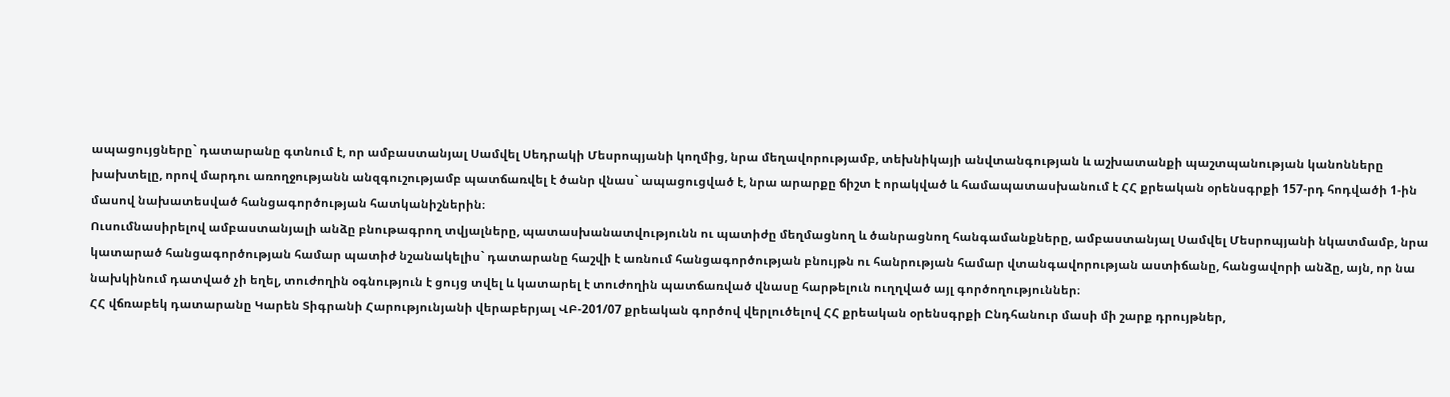ապացույցները` դատարանը գտնում է, որ ամբաստանյալ Սամվել Սեդրակի Մեսրոպյանի կողմից, նրա մեղավորությամբ, տեխնիկայի անվտանգության և աշխատանքի պաշտպանության կանոնները խախտելը, որով մարդու առողջությանն անզգուշությամբ պատճառվել է ծանր վնաս` ապացուցված է, նրա արարքը ճիշտ է որակված և համապատասխանում է ՀՀ քրեական օրենսգրքի 157-րդ հոդվածի 1-ին մասով նախատեսված հանցագործության հատկանիշներին։
Ուսումնասիրելով ամբաստանյալի անձը բնութագրող տվյալները, պատասխանատվությունն ու պատիժը մեղմացնող և ծանրացնող հանգամանքները, ամբաստանյալ Սամվել Մեսրոպյանի նկատմամբ, նրա կատարած հանցագործության համար պատիժ նշանակելիս` դատարանը հաշվի է առնում հանցագործության բնույթն ու հանրության համար վտանգավորության աստիճանը, հանցավորի անձը, այն, որ նա նախկինում դատված չի եղել, տուժողին օգնություն է ցույց տվել և կատարել է տուժողին պատճառված վնասը հարթելուն ուղղված այլ գործողություններ։
ՀՀ վճռաբեկ դատարանը Կարեն Տիգրանի Հարությունյանի վերաբերյալ ՎԲ-201/07 քրեական գործով վերլուծելով ՀՀ քրեական օրենսգրքի Ընդհանուր մասի մի շարք դրույթներ,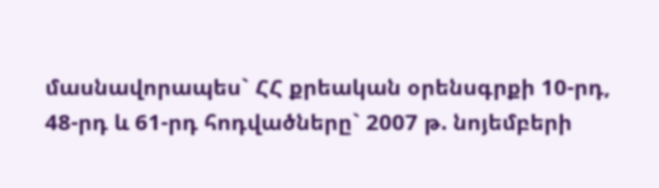մասնավորապես` ՀՀ քրեական օրենսգրքի 10-րդ, 48-րդ և 61-րդ հոդվածները` 2007 թ. նոյեմբերի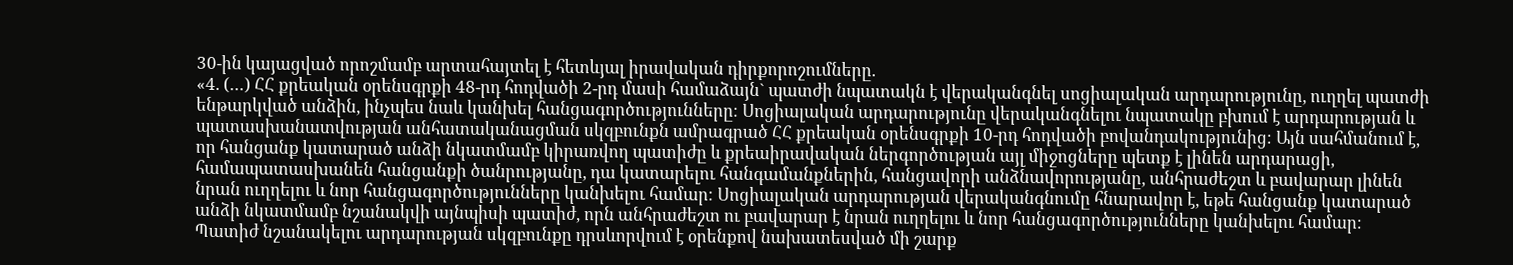30-ին կայացված որոշմամբ արտահայտել է հետևյալ իրավական դիրքորոշումները.
«4. (…) ՀՀ քրեական օրենսգրքի 48-րդ հոդվածի 2-րդ մասի համաձայն` պատժի նպատակն է վերականգնել սոցիալական արդարությունը, ուղղել պատժի ենթարկված անձին, ինչպես նաև կանխել հանցագործությունները։ Սոցիալական արդարությունը վերականգնելու նպատակը բխում է արդարության և պատասխանատվության անհատականացման սկզբունքն ամրագրած ՀՀ քրեական օրենսգրքի 10-րդ հոդվածի բովանդակությունից։ Այն սահմանում է, որ հանցանք կատարած անձի նկատմամբ կիրառվող պատիժը և քրեաիրավական ներգործության այլ միջոցները պետք է լինեն արդարացի, համապատասխանեն հանցանքի ծանրությանը, դա կատարելու հանգամանքներին, հանցավորի անձնավորությանը, անհրաժեշտ և բավարար լինեն նրան ուղղելու և նոր հանցագործությունները կանխելու համար։ Սոցիալական արդարության վերականգնումը հնարավոր է, եթե հանցանք կատարած անձի նկատմամբ նշանակվի այնպիսի պատիժ, որն անհրաժեշտ ու բավարար է նրան ուղղելու և նոր հանցագործությունները կանխելու համար։
Պատիժ նշանակելու արդարության սկզբունքը դրսևորվում է օրենքով նախատեսված մի շարք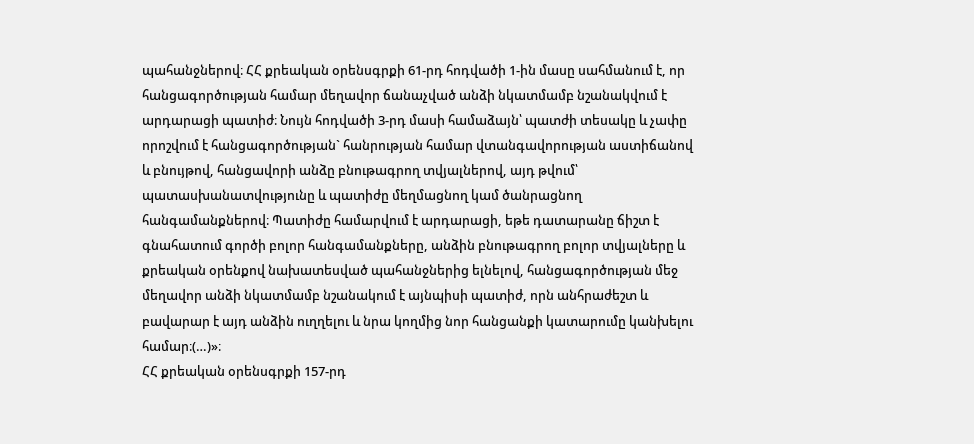պահանջներով։ ՀՀ քրեական օրենսգրքի 61-րդ հոդվածի 1-ին մասը սահմանում է, որ հանցագործության համար մեղավոր ճանաչված անձի նկատմամբ նշանակվում է արդարացի պատիժ։ Նույն հոդվածի 3-րդ մասի համաձայն՝ պատժի տեսակը և չափը որոշվում է հանցագործության` հանրության համար վտանգավորության աստիճանով և բնույթով, հանցավորի անձը բնութագրող տվյալներով, այդ թվում՝ պատասխանատվությունը և պատիժը մեղմացնող կամ ծանրացնող հանգամանքներով։ Պատիժը համարվում է արդարացի, եթե դատարանը ճիշտ է գնահատում գործի բոլոր հանգամանքները, անձին բնութագրող բոլոր տվյալները և քրեական օրենքով նախատեսված պահանջներից ելնելով, հանցագործության մեջ մեղավոր անձի նկատմամբ նշանակում է այնպիսի պատիժ, որն անհրաժեշտ և բավարար է այդ անձին ուղղելու և նրա կողմից նոր հանցանքի կատարումը կանխելու համար։(…)»։
ՀՀ քրեական օրենսգրքի 157-րդ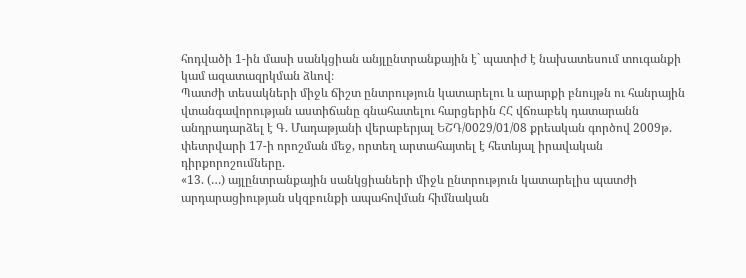հոդվածի 1-ին մասի սանկցիան անյլընտրանքային է` պատիժ է նախատեսում տուգանքի կամ ազատազրկման ձևով։
Պատժի տեսակների միջև ճիշտ ընտրություն կատարելու և արարքի բնույթն ու հանրային վտանգավորության աստիճանը գնահատելու հարցերին ՀՀ վճռաբեկ դատարանն անդրադարձել է Գ. Մադաթյանի վերաբերյալ ԵՇԴ/0029/01/08 քրեական գործով 2009թ. փետրվարի 17-ի որոշման մեջ, որտեղ արտահայտել է հետևյալ իրավական դիրքորոշումները.
«13. (…) այլընտրանքային սանկցիաների միջև ընտրություն կատարելիս պատժի արդարացիության սկզբունքի ապահովման հիմնական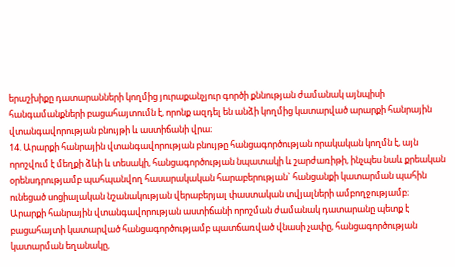երաշխիքը դատարանների կողմից յուրաքանչյուր գործի քննության ժամանակ այնպիսի հանգամանքների բացահայտումն է, որոնք ազդել են անձի կողմից կատարված արարքի հանրային վտանգավորության բնույթի և աստիճանի վրա։
14. Արարքի հանրային վտանգավորության բնույթը հանցագործության որակական կողմն է, այն որոշվում է մեղքի ձևի և տեսակի, հանցագործության նպատակի և շարժառիթի, ինչպես նաև քրեական օրենսդրությամբ պահպանվող հասարակական հարաբերության` հանցանքի կատարման պահին ունեցած սոցիալական նշանակության վերաբերյալ փաստական տվյալների ամբողջությամբ։
Արարքի հանրային վտանգավորության աստիճանի որոշման ժամանակ դատարանը պետք է բացահայտի կատարված հանցագործությամբ պատճառված վնասի չափը, հանցագործության կատարման եղանակը,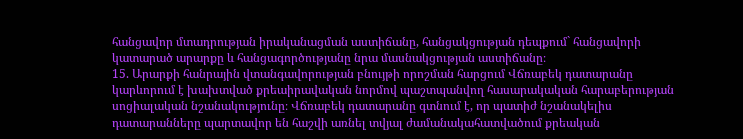հանցավոր մտադրության իրականացման աստիճանը, հանցակցության դեպքում` հանցավորի կատարած արարքը և հանցագործությանը նրա մասնակցության աստիճանը։
15. Արարքի հանրային վտանգավորության բնույթի որոշման հարցում Վճռաբեկ դատարանը կարևորում է խախտված քրեաիրավական նորմով պաշտպանվող հասարակական հարաբերության սոցիալական նշանակությունը։ Վճռաբեկ դատարանը գտնում է, որ պատիժ նշանակելիս դատարանները պարտավոր են հաշվի առնել տվյալ ժամանակահատվածում քրեական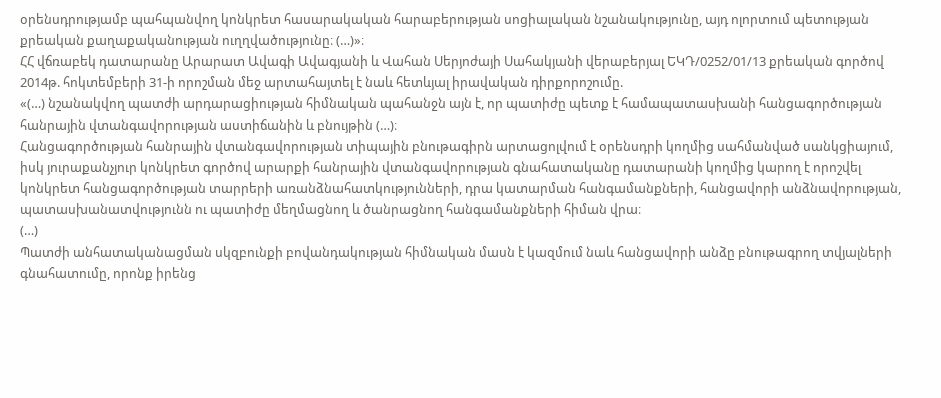օրենսդրությամբ պահպանվող կոնկրետ հասարակական հարաբերության սոցիալական նշանակությունը, այդ ոլորտում պետության քրեական քաղաքականության ուղղվածությունը։ (…)»։
ՀՀ վճռաբեկ դատարանը Արարատ Ավագի Ավագյանի և Վահան Սերյոժայի Սահակյանի վերաբերյալ ԵԿԴ/0252/01/13 քրեական գործով 2014թ. հոկտեմբերի 31-ի որոշման մեջ արտահայտել է նաև հետևյալ իրավական դիրքորոշումը.
«(…) նշանակվող պատժի արդարացիության հիմնական պահանջն այն է, որ պատիժը պետք է համապատասխանի հանցագործության հանրային վտանգավորության աստիճանին և բնույթին (…)։
Հանցագործության հանրային վտանգավորության տիպային բնութագիրն արտացոլվում է օրենսդրի կողմից սահմանված սանկցիայում, իսկ յուրաքանչյուր կոնկրետ գործով արարքի հանրային վտանգավորության գնահատականը դատարանի կողմից կարող է որոշվել կոնկրետ հանցագործության տարրերի առանձնահատկությունների, դրա կատարման հանգամանքների, հանցավորի անձնավորության, պատասխանատվությունն ու պատիժը մեղմացնող և ծանրացնող հանգամանքների հիման վրա։
(…)
Պատժի անհատականացման սկզբունքի բովանդակության հիմնական մասն է կազմում նաև հանցավորի անձը բնութագրող տվյալների գնահատումը, որոնք իրենց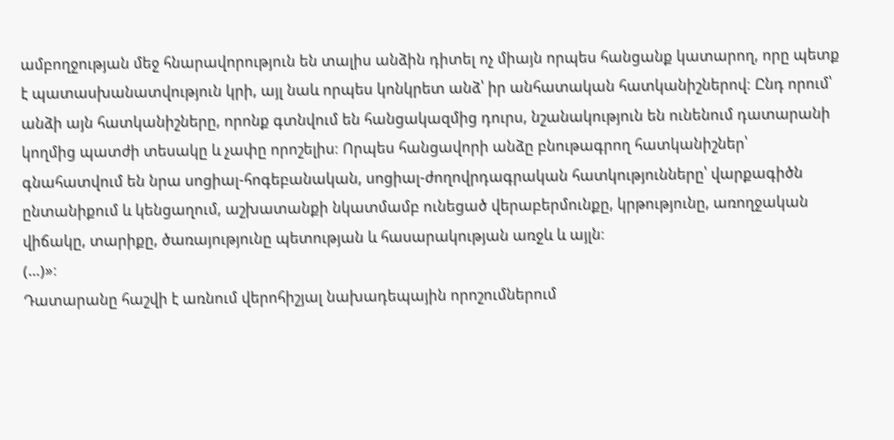ամբողջության մեջ հնարավորություն են տալիս անձին դիտել ոչ միայն որպես հանցանք կատարող, որը պետք է պատասխանատվություն կրի, այլ նաև որպես կոնկրետ անձ՝ իր անհատական հատկանիշներով։ Ընդ որում՝ անձի այն հատկանիշները, որոնք գտնվում են հանցակազմից դուրս, նշանակություն են ունենում դատարանի կողմից պատժի տեսակը և չափը որոշելիս։ Որպես հանցավորի անձը բնութագրող հատկանիշներ՝ գնահատվում են նրա սոցիալ-հոգեբանական, սոցիալ-ժողովրդագրական հատկությունները՝ վարքագիծն ընտանիքում և կենցաղում, աշխատանքի նկատմամբ ունեցած վերաբերմունքը, կրթությունը, առողջական վիճակը, տարիքը, ծառայությունը պետության և հասարակության առջև և այլն։
(…)»։
Դատարանը հաշվի է առնում վերոհիշյալ նախադեպային որոշումներում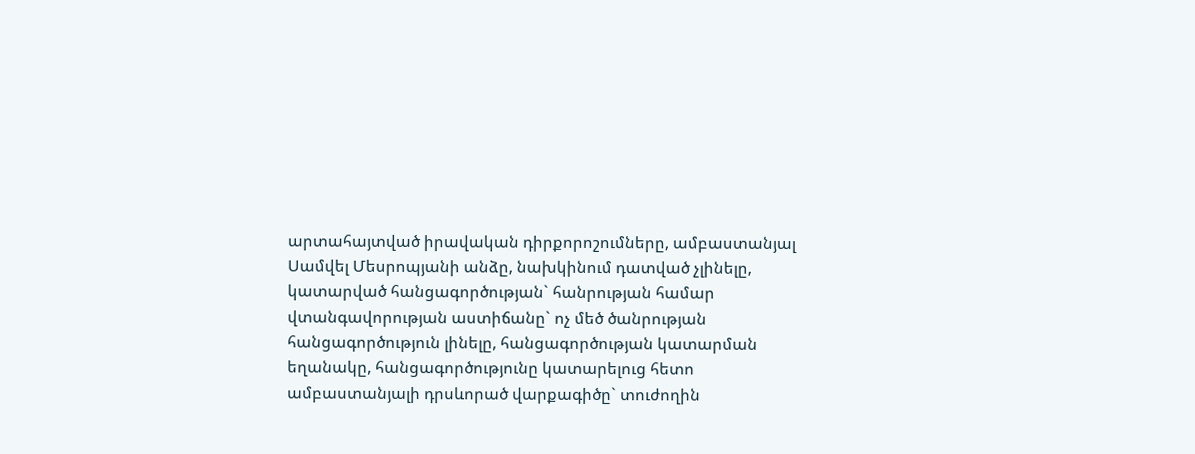արտահայտված իրավական դիրքորոշումները, ամբաստանյալ Սամվել Մեսրոպյանի անձը, նախկինում դատված չլինելը, կատարված հանցագործության` հանրության համար վտանգավորության աստիճանը` ոչ մեծ ծանրության հանցագործություն լինելը, հանցագործության կատարման եղանակը, հանցագործությունը կատարելուց հետո ամբաստանյալի դրսևորած վարքագիծը` տուժողին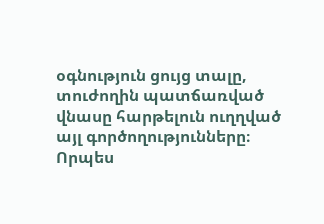օգնություն ցույց տալը, տուժողին պատճառված վնասը հարթելուն ուղղված այլ գործողությունները։
Որպես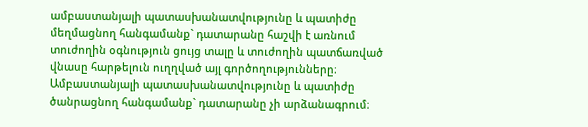ամբաստանյալի պատասխանատվությունը և պատիժը մեղմացնող հանգամանք` դատարանը հաշվի է առնում տուժողին օգնություն ցույց տալը և տուժողին պատճառված վնասը հարթելուն ուղղված այլ գործողությունները։
Ամբաստանյալի պատասխանատվությունը և պատիժը ծանրացնող հանգամանք` դատարանը չի արձանագրում։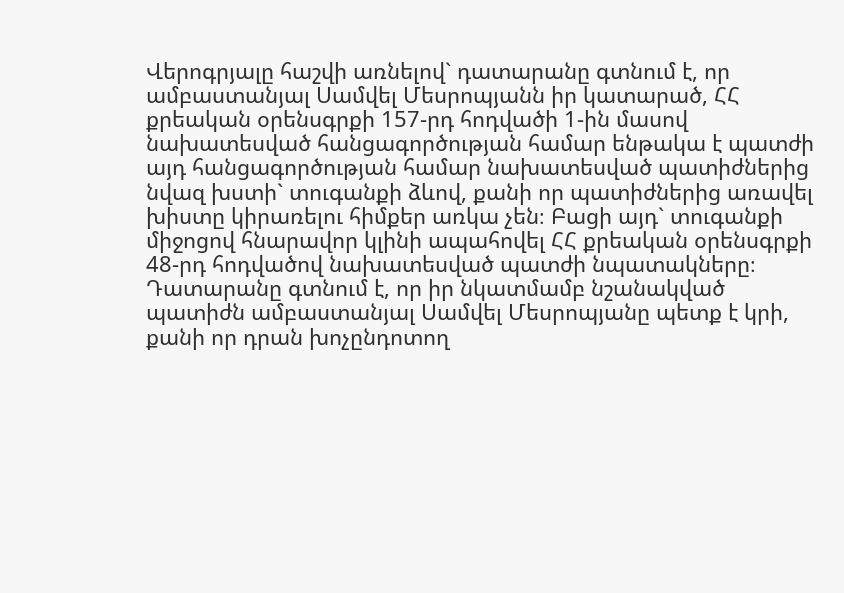Վերոգրյալը հաշվի առնելով` դատարանը գտնում է, որ ամբաստանյալ Սամվել Մեսրոպյանն իր կատարած, ՀՀ քրեական օրենսգրքի 157-րդ հոդվածի 1-ին մասով նախատեսված հանցագործության համար ենթակա է պատժի այդ հանցագործության համար նախատեսված պատիժներից նվազ խստի` տուգանքի ձևով, քանի որ պատիժներից առավել խիստը կիրառելու հիմքեր առկա չեն։ Բացի այդ` տուգանքի միջոցով հնարավոր կլինի ապահովել ՀՀ քրեական օրենսգրքի 48-րդ հոդվածով նախատեսված պատժի նպատակները։
Դատարանը գտնում է, որ իր նկատմամբ նշանակված պատիժն ամբաստանյալ Սամվել Մեսրոպյանը պետք է կրի, քանի որ դրան խոչընդոտող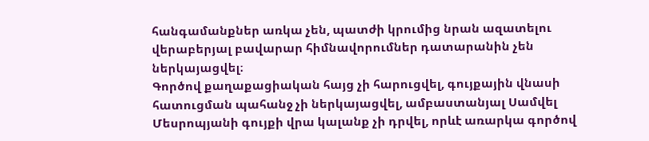հանգամանքներ առկա չեն, պատժի կրումից նրան ազատելու վերաբերյալ բավարար հիմնավորումներ դատարանին չեն ներկայացվել։
Գործով քաղաքացիական հայց չի հարուցվել, գույքային վնասի հատուցման պահանջ չի ներկայացվել, ամբաստանյալ Սամվել Մեսրոպյանի գույքի վրա կալանք չի դրվել, որևէ առարկա գործով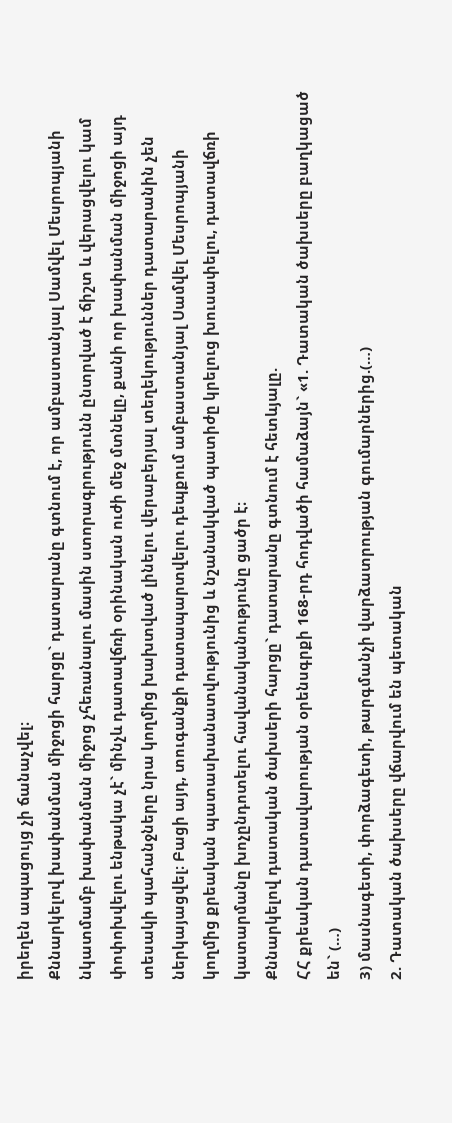իրեղեն ապացույց չի ճանաչվել։
Քննարկելով խափանման միջոցի հարցը` դատարանը գտնում է, որ ամբաստանյալ Սամվել Մեսրոպյանի նկատմամբ խափանման միջոց չհեռանալու մասին ստորագրությունն ընտրված է ճիշտ և վերացվելու կամ փոփոխվելու ենթակա չէ` մինչև դատավճռի օրինական ուժի մեջ մտնելը, քանի որ խափանման միջոցի այդ տեսակի պահանջները նրա կողմից խախտված լինելու վերաբերյալ տեղեկություններ դատարանին չեն ներկայացվել։ Բացի այդ, տուգանքի դատապարտվելու դեպքում ամբաստանյալ Սամվել Մեսրոպյանի կողմից քրեական պատասխանատվությունից և նշանակված պատիժը կրելուց խուսափելու, դատավճռի կատարմանը խոչընդոտելու հավանականությունը ցածր է։
Քննարկելով դատական ծախսերի հարցը` դատարանը գտնում է հետևյալը.
ՀՀ քրեական դատավարության օրենսգրքի 168-րդ հոդվածի համաձայն` «1. Դատական ծախսերը բաղկացած են` (…)
3) մասնագետի, փորձագետի, թարգմանչի վարձատրության գումարներից.(…)
2. Դատական ծախսերը վճարվում են պետական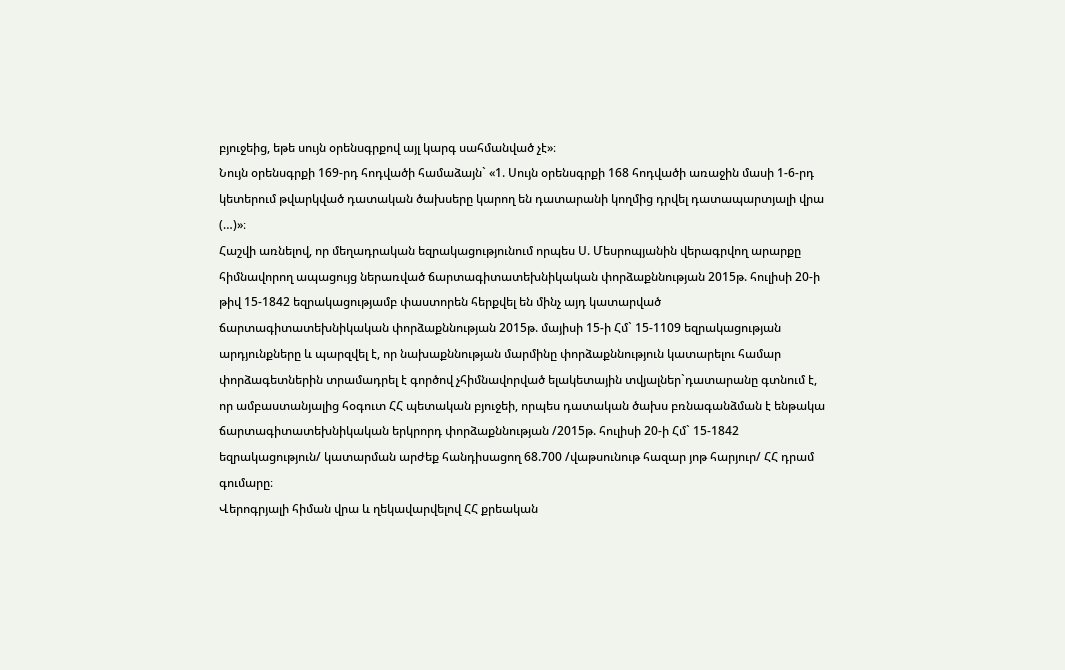բյուջեից, եթե սույն օրենսգրքով այլ կարգ սահմանված չէ»։
Նույն օրենսգրքի 169-րդ հոդվածի համաձայն` «1. Սույն օրենսգրքի 168 հոդվածի առաջին մասի 1-6-րդ կետերում թվարկված դատական ծախսերը կարող են դատարանի կողմից դրվել դատապարտյալի վրա (…)»։
Հաշվի առնելով, որ մեղադրական եզրակացությունում որպես Ս. Մեսրոպյանին վերագրվող արարքը հիմնավորող ապացույց ներառված ճարտագիտատեխնիկական փորձաքննության 2015թ. հուլիսի 20-ի թիվ 15-1842 եզրակացությամբ փաստորեն հերքվել են մինչ այդ կատարված ճարտագիտատեխնիկական փորձաքննության 2015թ. մայիսի 15-ի Հմ` 15-1109 եզրակացության արդյունքները և պարզվել է, որ նախաքննության մարմինը փորձաքննություն կատարելու համար փորձագետներին տրամադրել է գործով չհիմնավորված ելակետային տվյալներ`դատարանը գտնում է, որ ամբաստանյալից հօգուտ ՀՀ պետական բյուջեի, որպես դատական ծախս բռնագանձման է ենթակա ճարտագիտատեխնիկական երկրորդ փորձաքննության /2015թ. հուլիսի 20-ի Հմ` 15-1842 եզրակացություն/ կատարման արժեք հանդիսացող 68.700 /վաթսունութ հազար յոթ հարյուր/ ՀՀ դրամ գումարը։
Վերոգրյալի հիման վրա և ղեկավարվելով ՀՀ քրեական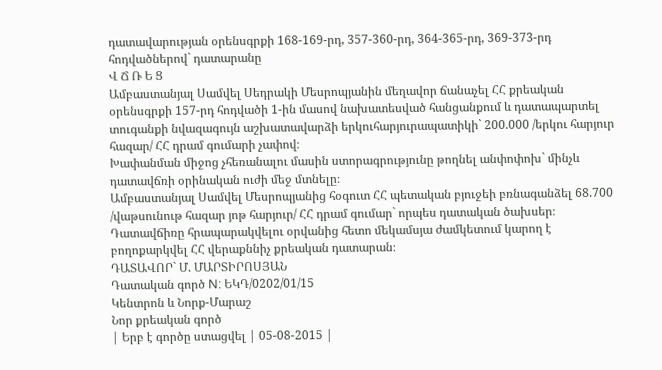դատավարության օրենսգրքի 168-169-րդ, 357-360-րդ, 364-365-րդ, 369-373-րդ հոդվածներով` դատարանը
Վ Ճ Ռ Ե Ց
Ամբաստանյալ Սամվել Սեդրակի Մեսրոպյանին մեղավոր ճանաչել ՀՀ քրեական օրենսգրքի 157-րդ հոդվածի 1-ին մասով նախատեսված հանցանքում և դատապարտել տուգանքի նվազագույն աշխատավարձի երկուհարյուրապատիկի` 200.000 /երկու հարյուր հազար/ ՀՀ դրամ գումարի չափով։
Խափանման միջոց չհեռանալու մասին ստորագրությունը թողնել անփոփոխ` մինչև դատավճռի օրինական ուժի մեջ մտնելը։
Ամբաստանյալ Սամվել Մեսրոպյանից հօգուտ ՀՀ պետական բյուջեի բռնագանձել 68.700 /վաթսունութ հազար յոթ հարյուր/ ՀՀ դրամ գումար` որպես դատական ծախսեր։
Դատավճիռը հրապարակվելու օրվանից հետո մեկամսյա ժամկետում կարող է բողոքարկվել ՀՀ վերաքննիչ քրեական դատարան։
ԴԱՏԱՎՈՐ` Մ. ՄԱՐՏԻՐՈՍՅԱՆ
Դատական գործ N: ԵԿԴ/0202/01/15
Կենտրոն և Նորք-Մարաշ
Նոր քրեական գործ
| Երբ է գործը ստացվել | 05-08-2015 |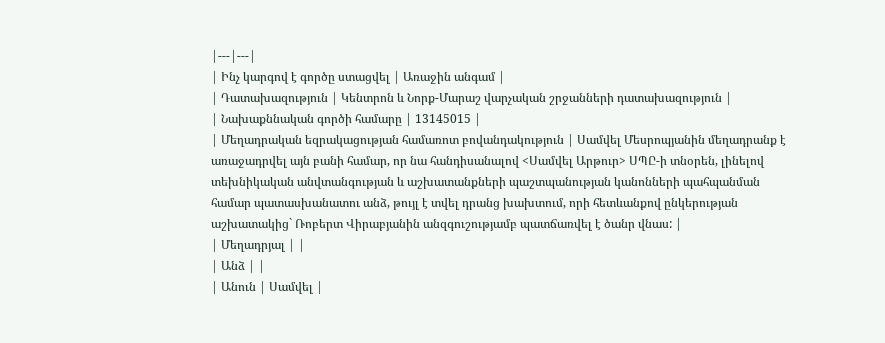|---|---|
| Ինչ կարգով է գործը ստացվել | Առաջին անգամ |
| Դատախազություն | Կենտրոն և Նորք-Մարաշ վարչական շրջանների դատախազություն |
| Նախաքննական գործի համարը | 13145015 |
| Մեղադրական եզրակացության համառոտ բովանդակություն | Սամվել Մեսրոպյանին մեղադրանք է առաջադրվել այն բանի համար, որ նա հանդիսանալով <Սամվել Արթուր> ՍՊԸ-ի տնօրեն, լինելով տեխնիկական անվտանգության և աշխատանքների պաշտպանության կանոնների պահպանման համար պատասխանատու անձ, թույլ է տվել դրանց խախտում, որի հետևանքով ընկերության աշխատակից` Ռոբերտ Վիրաբյանին անզգուշությամբ պատճառվել է ծանր վնաս: |
| Մեղադրյալ | |
| Անձ | |
| Անուն | Սամվել |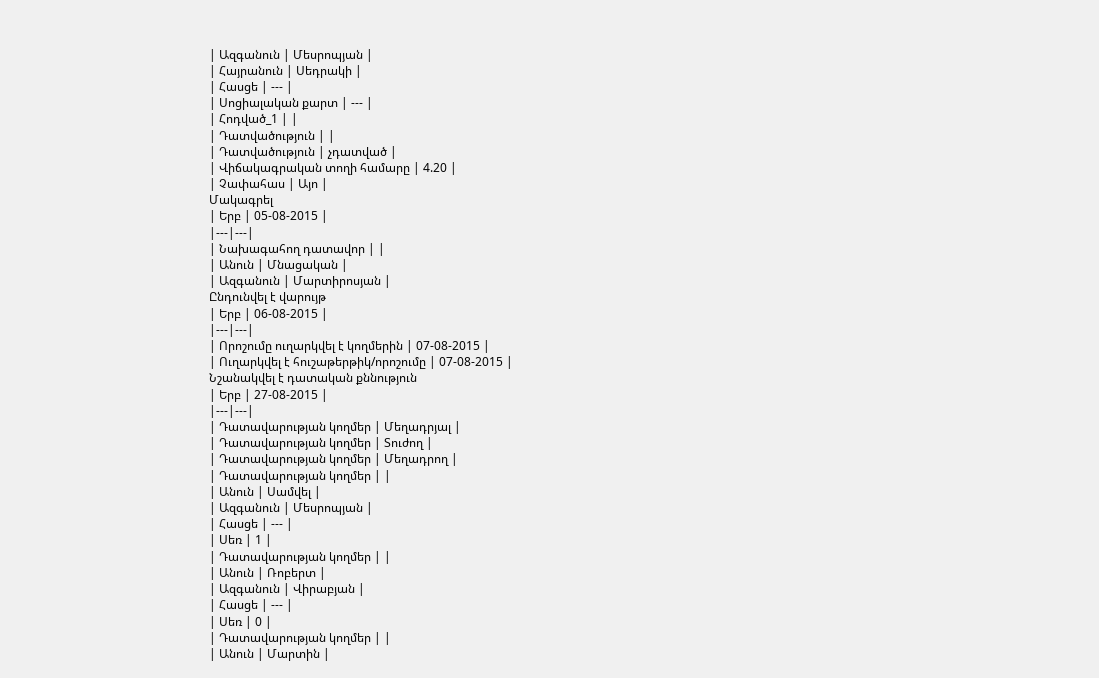| Ազգանուն | Մեսրոպյան |
| Հայրանուն | Սեդրակի |
| Հասցե | --- |
| Սոցիալական քարտ | --- |
| Հոդված_1 | |
| Դատվածություն | |
| Դատվածություն | չդատված |
| Վիճակագրական տողի համարը | 4.20 |
| Չափահաս | Այո |
Մակագրել
| Երբ | 05-08-2015 |
|---|---|
| Նախագահող դատավոր | |
| Անուն | Մնացական |
| Ազգանուն | Մարտիրոսյան |
Ընդունվել է վարույթ
| Երբ | 06-08-2015 |
|---|---|
| Որոշումը ուղարկվել է կողմերին | 07-08-2015 |
| Ուղարկվել է հուշաթերթիկ/որոշումը | 07-08-2015 |
Նշանակվել է դատական քննություն
| Երբ | 27-08-2015 |
|---|---|
| Դատավարության կողմեր | Մեղադրյալ |
| Դատավարության կողմեր | Տուժող |
| Դատավարության կողմեր | Մեղադրող |
| Դատավարության կողմեր | |
| Անուն | Սամվել |
| Ազգանուն | Մեսրոպյան |
| Հասցե | --- |
| Սեռ | 1 |
| Դատավարության կողմեր | |
| Անուն | Ռոբերտ |
| Ազգանուն | Վիրաբյան |
| Հասցե | --- |
| Սեռ | 0 |
| Դատավարության կողմեր | |
| Անուն | Մարտին |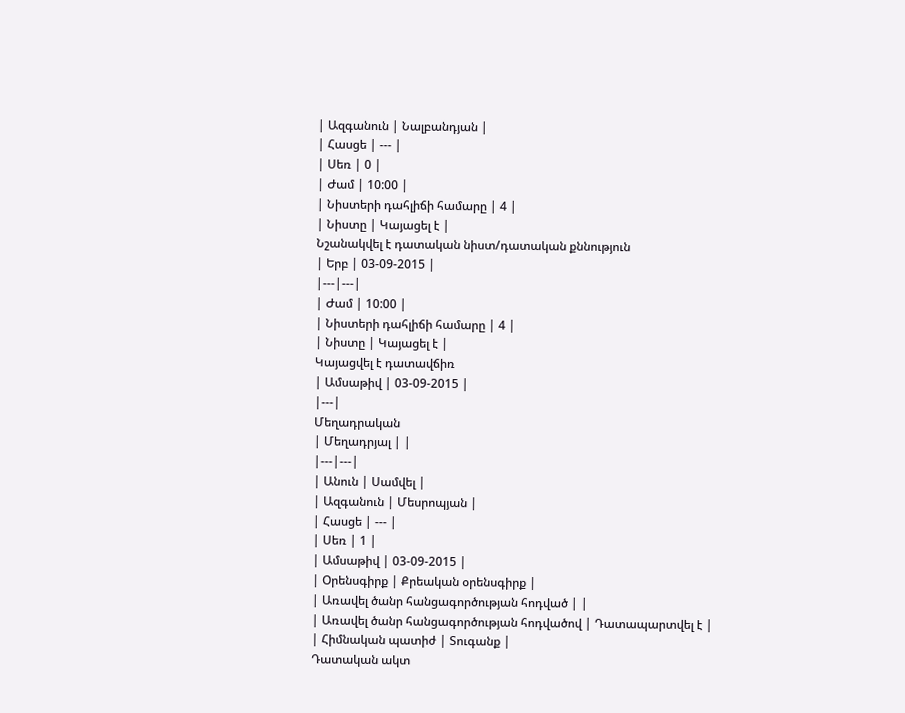| Ազգանուն | Նալբանդյան |
| Հասցե | --- |
| Սեռ | 0 |
| Ժամ | 10:00 |
| Նիստերի դահլիճի համարը | 4 |
| Նիստը | Կայացել է |
Նշանակվել է դատական նիստ/դատական քննություն
| Երբ | 03-09-2015 |
|---|---|
| Ժամ | 10:00 |
| Նիստերի դահլիճի համարը | 4 |
| Նիստը | Կայացել է |
Կայացվել է դատավճիռ
| Ամսաթիվ | 03-09-2015 |
|---|
Մեղադրական
| Մեղադրյալ | |
|---|---|
| Անուն | Սամվել |
| Ազգանուն | Մեսրոպյան |
| Հասցե | --- |
| Սեռ | 1 |
| Ամսաթիվ | 03-09-2015 |
| Օրենսգիրք | Քրեական օրենսգիրք |
| Առավել ծանր հանցագործության հոդված | |
| Առավել ծանր հանցագործության հոդվածով | Դատապարտվել է |
| Հիմնական պատիժ | Տուգանք |
Դատական ակտ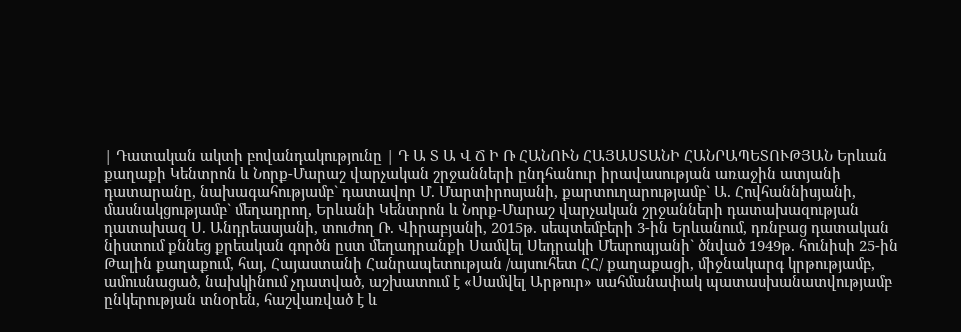| Դատական ակտի բովանդակությունը | Դ Ա Տ Ա Վ Ճ Ի Ռ ՀԱՆՈՒՆ ՀԱՅԱՍՏԱՆԻ ՀԱՆՐԱՊԵՏՈՒԹՅԱՆ Երևան քաղաքի Կենտրոն և Նորք-Մարաշ վարչական շրջանների ընդհանուր իրավասության առաջին ատյանի դատարանը, նախագահությամբ` դատավոր Մ. Մարտիրոսյանի, քարտուղարությամբ` Ա. Հովհաննիսյանի, մասնակցությամբ` մեղադրող, Երևանի Կենտրոն և Նորք-Մարաշ վարչական շրջանների դատախազության դատախազ Ս. Անդրեասյանի, տուժող Ռ. Վիրաբյանի, 2015թ. սեպտեմբերի 3-ին Երևանում, դռնբաց դատական նիստում քննեց քրեական գործն ըստ մեղադրանքի Սամվել Սեդրակի Մեսրոպյանի` ծնված 1949թ. հունիսի 25-ին Թալին քաղաքում, հայ, Հայաստանի Հանրապետության /այսուհետ ՀՀ/ քաղաքացի, միջնակարգ կրթությամբ, ամուսնացած, նախկինում չդատված, աշխատում է «Սամվել Արթուր» սահմանափակ պատասխանատվությամբ ընկերության տնօրեն, հաշվառված է և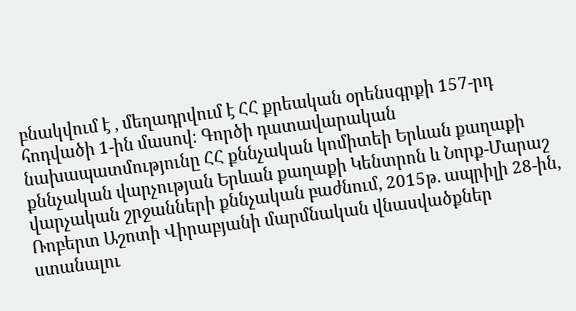բնակվում է , մեղադրվում է ՀՀ քրեական օրենսգրքի 157-րդ հոդվածի 1-ին մասով։ Գործի դատավարական նախապատմությունը ՀՀ քննչական կոմիտեի Երևան քաղաքի քննչական վարչության Երևան քաղաքի Կենտրոն և Նորք-Մարաշ վարչական շրջանների քննչական բաժնում, 2015թ. ապրիլի 28-ին, Ռոբերտ Աշոտի Վիրաբյանի մարմնական վնասվածքներ ստանալու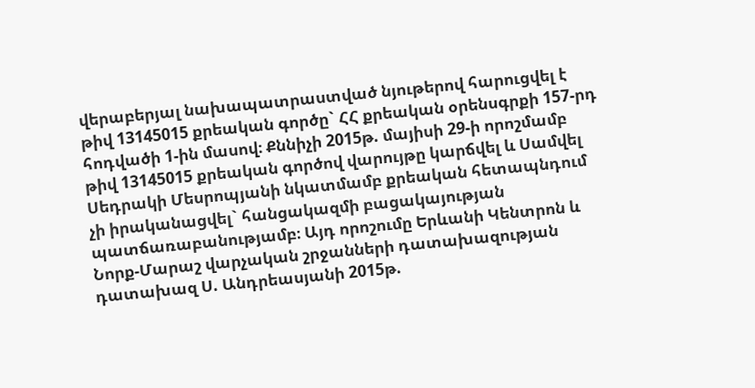վերաբերյալ նախապատրաստված նյութերով հարուցվել է թիվ 13145015 քրեական գործը` ՀՀ քրեական օրենսգրքի 157-րդ հոդվածի 1-ին մասով։ Քննիչի 2015թ. մայիսի 29-ի որոշմամբ թիվ 13145015 քրեական գործով վարույթը կարճվել և Սամվել Սեդրակի Մեսրոպյանի նկատմամբ քրեական հետապնդում չի իրականացվել` հանցակազմի բացակայության պատճառաբանությամբ։ Այդ որոշումը Երևանի Կենտրոն և Նորք-Մարաշ վարչական շրջանների դատախազության դատախազ Ս. Անդրեասյանի 2015թ.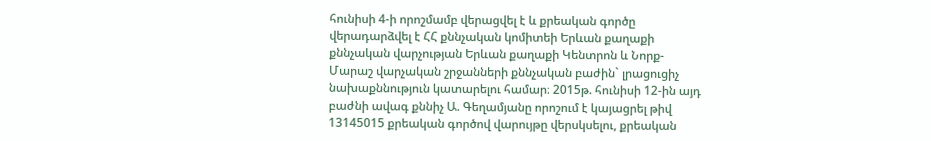հունիսի 4-ի որոշմամբ վերացվել է և քրեական գործը վերադարձվել է ՀՀ քննչական կոմիտեի Երևան քաղաքի քննչական վարչության Երևան քաղաքի Կենտրոն և Նորք-Մարաշ վարչական շրջանների քննչական բաժին` լրացուցիչ նախաքննություն կատարելու համար։ 2015թ. հունիսի 12-ին այդ բաժնի ավագ քննիչ Ա. Գեղամյանը որոշում է կայացրել թիվ 13145015 քրեական գործով վարույթը վերսկսելու, քրեական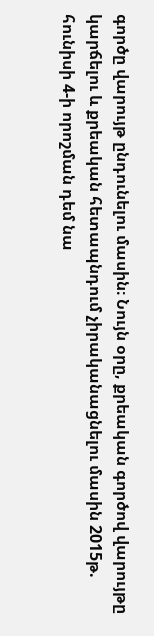գործը վարույթ ընդունելու մասին։ Նույն օրը, քրեական գործով վարույթը կարճելու և քրեական հետապնդում չիրականացնելու մասին 2015թ. հունիսի 4-ի որոշման դեմ նա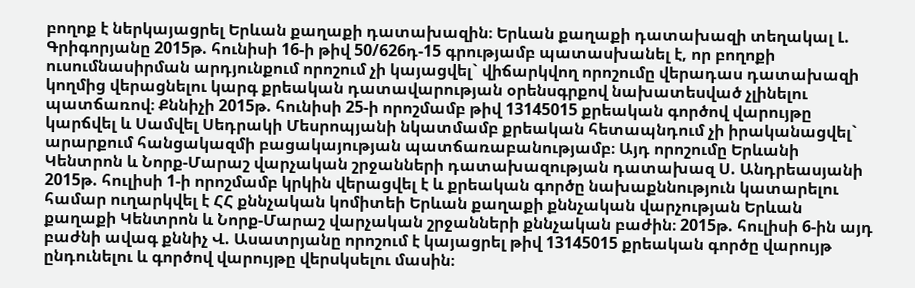բողոք է ներկայացրել Երևան քաղաքի դատախազին։ Երևան քաղաքի դատախազի տեղակալ Լ. Գրիգորյանը 2015թ. հունիսի 16-ի թիվ 50/626դ-15 գրությամբ պատասխանել է, որ բողոքի ուսումնասիրման արդյունքում որոշում չի կայացվել` վիճարկվող որոշումը վերադաս դատախազի կողմից վերացնելու կարգ քրեական դատավարության օրենսգրքով նախատեսված չլինելու պատճառով։ Քննիչի 2015թ. հունիսի 25-ի որոշմամբ թիվ 13145015 քրեական գործով վարույթը կարճվել և Սամվել Սեդրակի Մեսրոպյանի նկատմամբ քրեական հետապնդում չի իրականացվել` արարքում հանցակազմի բացակայության պատճառաբանությամբ։ Այդ որոշումը Երևանի Կենտրոն և Նորք-Մարաշ վարչական շրջանների դատախազության դատախազ Ս. Անդրեասյանի 2015թ. հուլիսի 1-ի որոշմամբ կրկին վերացվել է և քրեական գործը նախաքննություն կատարելու համար ուղարկվել է ՀՀ քննչական կոմիտեի Երևան քաղաքի քննչական վարչության Երևան քաղաքի Կենտրոն և Նորք-Մարաշ վարչական շրջանների քննչական բաժին։ 2015թ. հուլիսի 6-ին այդ բաժնի ավագ քննիչ Վ. Ասատրյանը որոշում է կայացրել թիվ 13145015 քրեական գործը վարույթ ընդունելու և գործով վարույթը վերսկսելու մասին։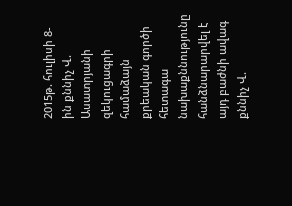2015թ. հուլիսի 8-ին քննիչ Վ. Ասատրյանի զեկուցագրի համաձայն քրեական գործի հետագա նախաքննությունը հանձնարարվել է այդ բաժնի ավագ քննիչ Վ.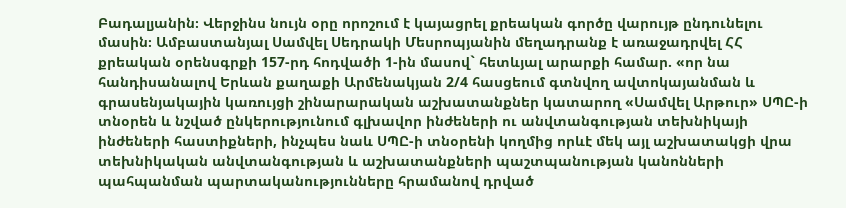Բադալյանին։ Վերջինս նույն օրը որոշում է կայացրել քրեական գործը վարույթ ընդունելու մասին։ Ամբաստանյալ Սամվել Սեդրակի Մեսրոպյանին մեղադրանք է առաջադրվել ՀՀ քրեական օրենսգրքի 157-րդ հոդվածի 1-ին մասով` հետևյալ արարքի համար. «որ նա հանդիսանալով Երևան քաղաքի Արմենակյան 2/4 հասցեում գտնվող ավտոկայանման և գրասենյակային կառույցի շինարարական աշխատանքներ կատարող «Սամվել Արթուր» ՍՊԸ-ի տնօրեն և նշված ընկերությունում գլխավոր ինժեների ու անվտանգության տեխնիկայի ինժեների հաստիքների, ինչպես նաև ՍՊԸ-ի տնօրենի կողմից որևէ մեկ այլ աշխատակցի վրա տեխնիկական անվտանգության և աշխատանքների պաշտպանության կանոնների պահպանման պարտականությունները հրամանով դրված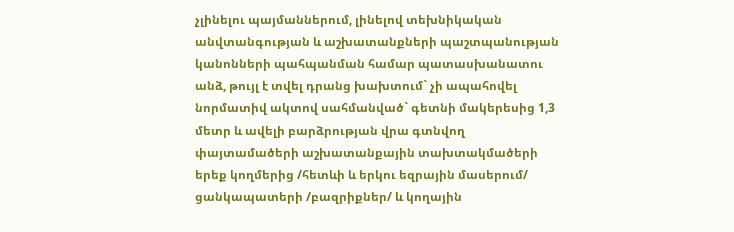չլինելու պայմաններում, լինելով տեխնիկական անվտանգության և աշխատանքների պաշտպանության կանոնների պահպանման համար պատասխանատու անձ, թույլ է տվել դրանց խախտում` չի ապահովել նորմատիվ ակտով սահմանված` գետնի մակերեսից 1,3 մետր և ավելի բարձրության վրա գտնվող փայտամածերի աշխատանքային տախտակմածերի երեք կողմերից /հետևի և երկու եզրային մասերում/ ցանկապատերի /բազրիքներ/ և կողային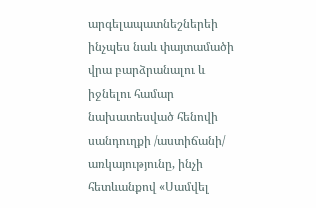արգելապատնեշներեի ինչպես նաև փայտամածի վրա բարձրանալու և իջնելու համար նախատեսված հենովի սանդուղքի /աստիճանի/ առկայությունը, ինչի հետևանքով «Սամվել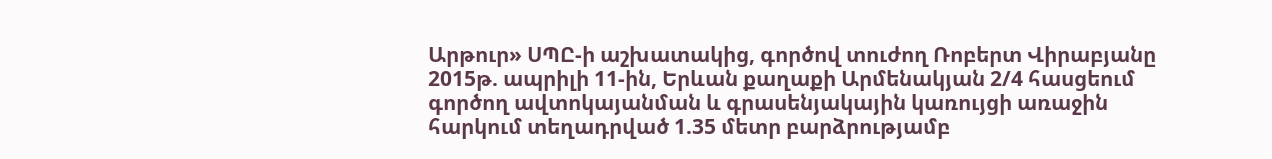Արթուր» ՍՊԸ-ի աշխատակից, գործով տուժող Ռոբերտ Վիրաբյանը 2015թ. ապրիլի 11-ին, Երևան քաղաքի Արմենակյան 2/4 հասցեում գործող ավտոկայանման և գրասենյակային կառույցի առաջին հարկում տեղադրված 1.35 մետր բարձրությամբ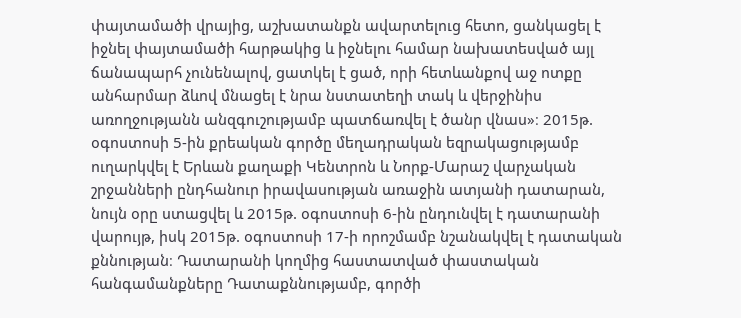փայտամածի վրայից, աշխատանքն ավարտելուց հետո, ցանկացել է իջնել փայտամածի հարթակից և իջնելու համար նախատեսված այլ ճանապարհ չունենալով, ցատկել է ցած, որի հետևանքով աջ ոտքը անհարմար ձևով մնացել է նրա նստատեղի տակ և վերջինիս առողջությանն անզգուշությամբ պատճառվել է ծանր վնաս»։ 2015թ. օգոստոսի 5-ին քրեական գործը մեղադրական եզրակացությամբ ուղարկվել է Երևան քաղաքի Կենտրոն և Նորք-Մարաշ վարչական շրջանների ընդհանուր իրավասության առաջին ատյանի դատարան, նույն օրը ստացվել և 2015թ. օգոստոսի 6-ին ընդունվել է դատարանի վարույթ, իսկ 2015թ. օգոստոսի 17-ի որոշմամբ նշանակվել է դատական քննության։ Դատարանի կողմից հաստատված փաստական հանգամանքները Դատաքննությամբ, գործի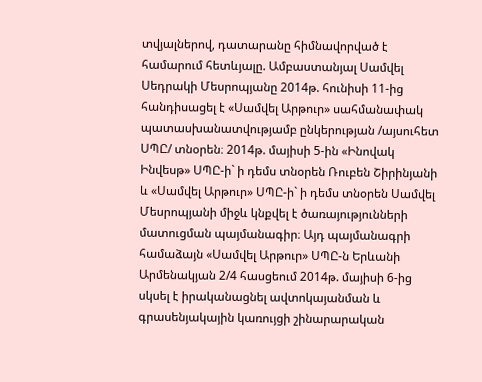տվյալներով, դատարանը հիմնավորված է համարում հետևյալը. Ամբաստանյալ Սամվել Սեդրակի Մեսրոպյանը 2014թ. հունիսի 11-ից հանդիսացել է «Սամվել Արթուր» սահմանափակ պատասխանատվությամբ ընկերության /այսուհետ ՍՊԸ/ տնօրեն։ 2014թ. մայիսի 5-ին «Ինովակ Ինվեսթ» ՍՊԸ-ի` ի դեմս տնօրեն Ռուբեն Շիրինյանի և «Սամվել Արթուր» ՍՊԸ-ի` ի դեմս տնօրեն Սամվել Մեսրոպյանի միջև կնքվել է ծառայությունների մատուցման պայմանագիր։ Այդ պայմանագրի համաձայն «Սամվել Արթուր» ՍՊԸ-ն Երևանի Արմենակյան 2/4 հասցեում 2014թ. մայիսի 6-ից սկսել է իրականացնել ավտոկայանման և գրասենյակային կառույցի շինարարական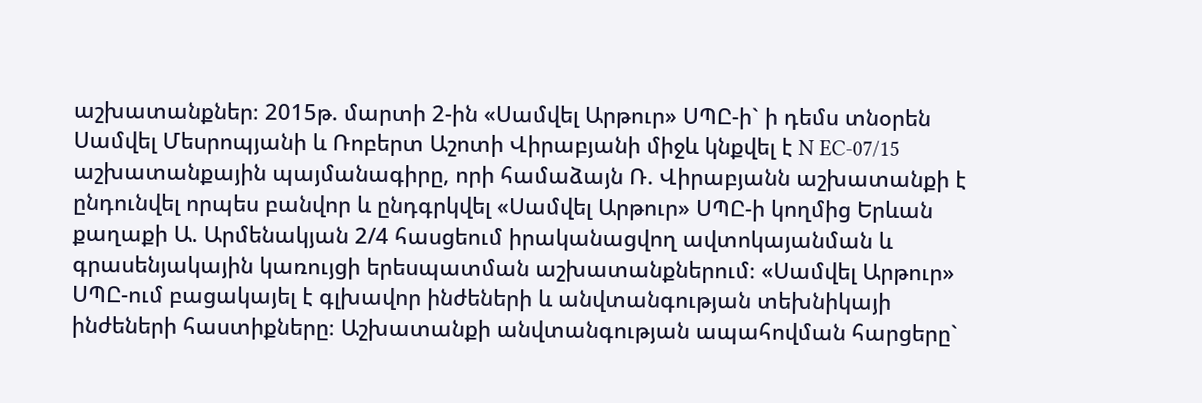աշխատանքներ։ 2015թ. մարտի 2-ին «Սամվել Արթուր» ՍՊԸ-ի` ի դեմս տնօրեն Սամվել Մեսրոպյանի և Ռոբերտ Աշոտի Վիրաբյանի միջև կնքվել է N EC-07/15 աշխատանքային պայմանագիրը, որի համաձայն Ռ. Վիրաբյանն աշխատանքի է ընդունվել որպես բանվոր և ընդգրկվել «Սամվել Արթուր» ՍՊԸ-ի կողմից Երևան քաղաքի Ա. Արմենակյան 2/4 հասցեում իրականացվող ավտոկայանման և գրասենյակային կառույցի երեսպատման աշխատանքներում։ «Սամվել Արթուր» ՍՊԸ-ում բացակայել է գլխավոր ինժեների և անվտանգության տեխնիկայի ինժեների հաստիքները։ Աշխատանքի անվտանգության ապահովման հարցերը`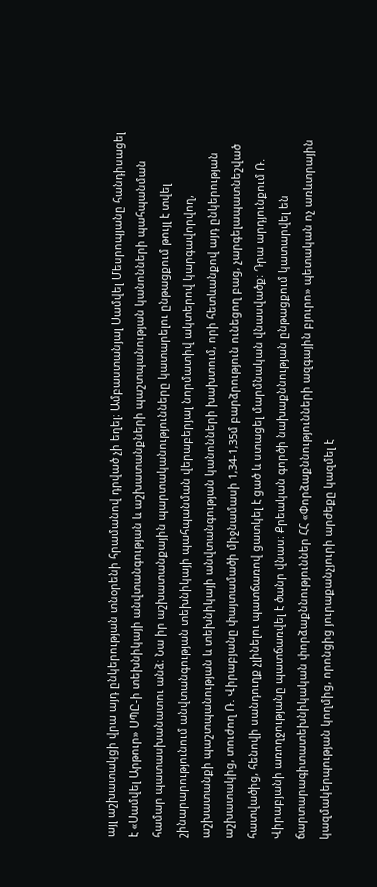այլ աշխատակցի վրա այդ ընկերության տնօրենի հրամանով դրված չի եղել։ Ամբաստանյալ Սամվել Մեսրոպյանը հանդիսացել է «Սամվել Արթուր» ՍՊԸ-ի տեխնիկայի անվտանգության և աշխատանքների պաշտպանության կանոնների պահպանման համար պատասխանատու անձ։ Նա իր աշխատանքային պարտականությունները կատարելու ընթացքում թույլ է տվել շինարարությունում անվտանգության տեխնիկայի պահպանման վերաբերյալ նորմատիվ ակտերով կարգավորվող, աշխատանքի պաշտպանության և տեխնիկայի անվտանգության կանոնների խախտում, որի հետևանքով այդ ընկերության աշխատակից, տուժող Ռ. Վիրաբյանը փայտամածի միջնամասի 1,34-1,35մ բարձրություն ունեցող բաց, չարգելապատնեշված հատվածից, հենովի սանդուղք չլինելու պատճառով ցատկել է ցած և ստացել մարմնական վնասվածք։ Դրա արդյունքում Ռ. Վիրաբյանի առողջությանը պատճառվել է ծանր վնաս։ Քրեական գործի նախաքննության ընթացքում կատարվել են ճարտարագիտատեխնիկական փորձաքննություններ ՀՀ «Փորձաքննությունների ազգային բյուրո» պետական ոչ առևտրային կազմակերպության կողմից, որոնցից յուրաքանչյուրի արժեքը կազմել է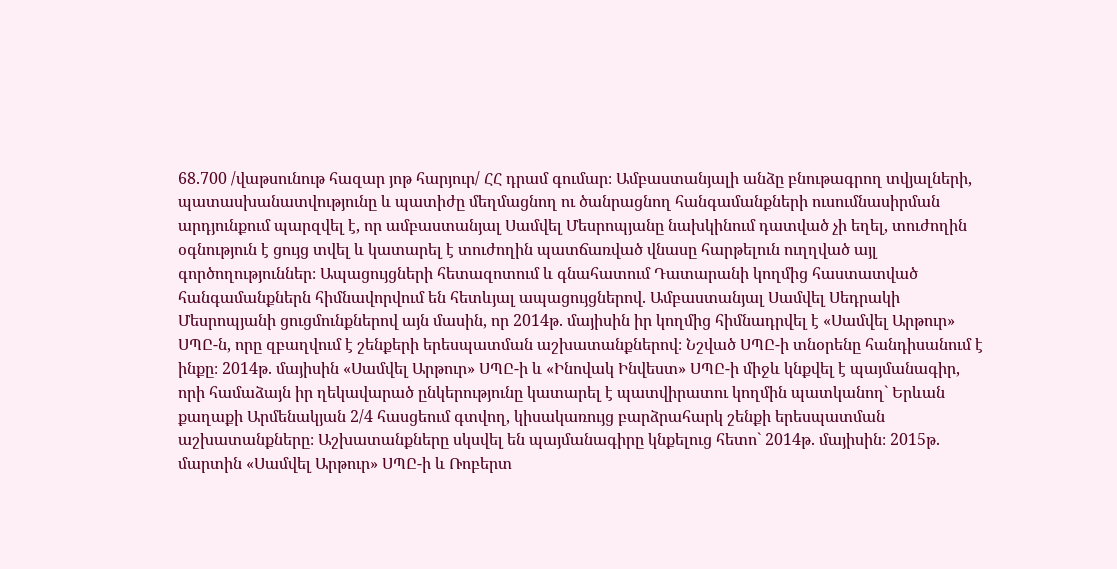68.700 /վաթսունութ հազար յոթ հարյուր/ ՀՀ դրամ գումար։ Ամբաստանյալի անձը բնութագրող տվյալների, պատասխանատվությունը և պատիժը մեղմացնող ու ծանրացնող հանգամանքների ուսումնասիրման արդյունքում պարզվել է, որ ամբաստանյալ Սամվել Մեսրոպյանը նախկինում դատված չի եղել, տուժողին օգնություն է ցույց տվել և կատարել է տուժողին պատճառված վնասը հարթելուն ուղղված այլ գործողություններ։ Ապացույցների հետազոտում և գնահատում Դատարանի կողմից հաստատված հանգամանքներն հիմնավորվում են հետևյալ ապացույցներով. Ամբաստանյալ Սամվել Սեդրակի Մեսրոպյանի ցուցմունքներով այն մասին, որ 2014թ. մայիսին իր կողմից հիմնադրվել է «Սամվել Արթուր» ՍՊԸ-ն, որը զբաղվում է շենքերի երեսպատման աշխատանքներով։ Նշված ՍՊԸ-ի տնօրենը հանդիսանում է ինքը։ 2014թ. մայիսին «Սամվել Արթուր» ՍՊԸ-ի և «Ինովակ Ինվեստ» ՍՊԸ-ի միջև կնքվել է պայմանագիր, որի համաձայն իր ղեկավարած ընկերությունը կատարել է պատվիրատու կողմին պատկանող` Երևան քաղաքի Արմենակյան 2/4 հասցեում գտվող, կիսակառույց բարձրահարկ շենքի երեսպատման աշխատանքները։ Աշխատանքները սկսվել են պայմանագիրը կնքելուց հետո` 2014թ. մայիսին։ 2015թ. մարտին «Սամվել Արթուր» ՍՊԸ-ի և Ռոբերտ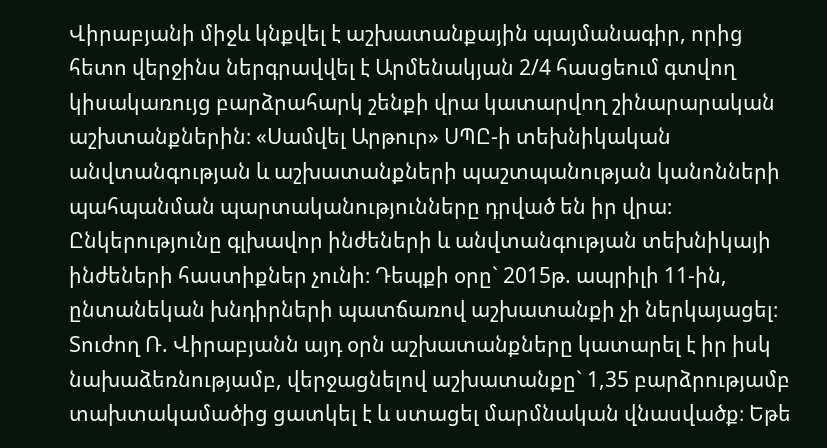Վիրաբյանի միջև կնքվել է աշխատանքային պայմանագիր, որից հետո վերջինս ներգրավվել է Արմենակյան 2/4 հասցեում գտվող կիսակառույց բարձրահարկ շենքի վրա կատարվող շինարարական աշխտանքներին։ «Սամվել Արթուր» ՍՊԸ-ի տեխնիկական անվտանգության և աշխատանքների պաշտպանության կանոնների պահպանման պարտականությունները դրված են իր վրա։ Ընկերությունը գլխավոր ինժեների և անվտանգության տեխնիկայի ինժեների հաստիքներ չունի։ Դեպքի օրը` 2015թ. ապրիլի 11-ին, ընտանեկան խնդիրների պատճառով աշխատանքի չի ներկայացել։ Տուժող Ռ. Վիրաբյանն այդ օրն աշխատանքները կատարել է իր իսկ նախաձեռնությամբ, վերջացնելով աշխատանքը` 1,35 բարձրությամբ տախտակամածից ցատկել է և ստացել մարմնական վնասվածք։ Եթե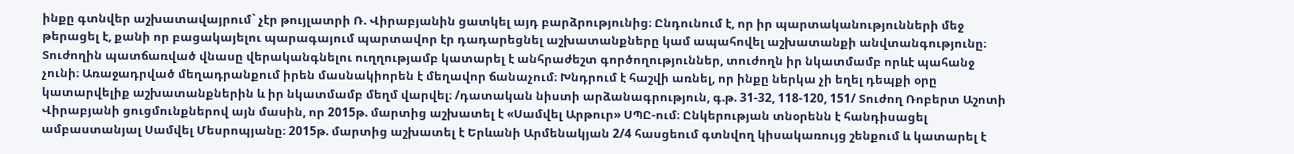ինքը գտնվեր աշխատավայրում` չէր թույլատրի Ռ. Վիրաբյանին ցատկել այդ բարձրությունից։ Ընդունում է, որ իր պարտականությունների մեջ թերացել է, քանի որ բացակայելու պարագայում պարտավոր էր դադարեցնել աշխատանքները կամ ապահովել աշխատանքի անվտանգությունը։ Տուժողին պատճառված վնասը վերականգնելու ուղղությամբ կատարել է անհրաժեշտ գործողություններ, տուժողն իր նկատմամբ որևէ պահանջ չունի։ Առաջադրված մեղադրանքում իրեն մասնակիորեն է մեղավոր ճանաչում։ Խնդրում է հաշվի առնել, որ ինքը ներկա չի եղել դեպքի օրը կատարվելիք աշխատանքներին և իր նկատմամբ մեղմ վարվել։ /դատական նիստի արձանագրություն, գ.թ. 31-32, 118-120, 151/ Տուժող Ռոբերտ Աշոտի Վիրաբյանի ցուցմունքներով այն մասին, որ 2015թ. մարտից աշխատել է «Սամվել Արթուր» ՍՊԸ-ում։ Ընկերության տնօրենն է հանդիսացել ամբաստանյալ Սամվել Մեսրոպյանը։ 2015թ. մարտից աշխատել է Երևանի Արմենակյան 2/4 հասցեում գտնվող կիսակառույց շենքում և կատարել է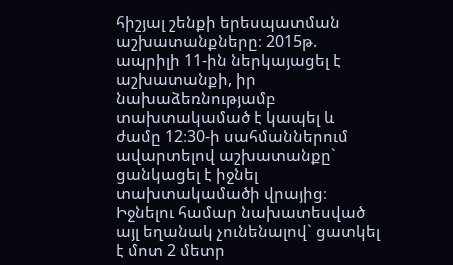հիշյալ շենքի երեսպատման աշխատանքները։ 2015թ. ապրիլի 11-ին ներկայացել է աշխատանքի, իր նախաձեռնությամբ տախտակամած է կապել և ժամը 12։30-ի սահմաններում ավարտելով աշխատանքը` ցանկացել է իջնել տախտակամածի վրայից։ Իջնելու համար նախատեսված այլ եղանակ չունենալով` ցատկել է մոտ 2 մետր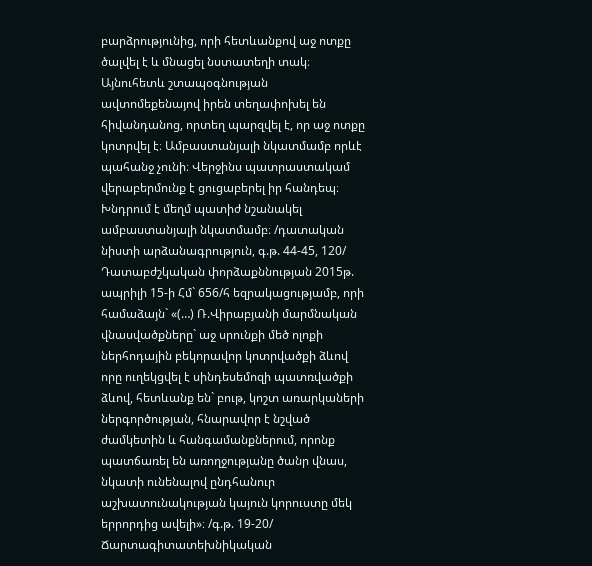բարձրությունից, որի հետևանքով աջ ոտքը ծալվել է և մնացել նստատեղի տակ։ Այնուհետև շտապօգնության ավտոմեքենայով իրեն տեղափոխել են հիվանդանոց, որտեղ պարզվել է, որ աջ ոտքը կոտրվել է։ Ամբաստանյալի նկատմամբ որևէ պահանջ չունի։ Վերջինս պատրաստակամ վերաբերմունք է ցուցաբերել իր հանդեպ։ Խնդրում է մեղմ պատիժ նշանակել ամբաստանյալի նկատմամբ։ /դատական նիստի արձանագրություն, գ.թ. 44-45, 120/ Դատաբժշկական փորձաքննության 2015թ. ապրիլի 15-ի Հմ` 656/հ եզրակացությամբ, որի համաձայն` «(…) Ռ.Վիրաբյանի մարմնական վնասվածքները` աջ սրունքի մեծ ոլոքի ներհոդային բեկորավոր կոտրվածքի ձևով որը ուղեկցվել է սինդեսեմոզի պատռվածքի ձևով, հետևանք են` բութ, կոշտ առարկաների ներգործության, հնարավոր է նշված ժամկետին և հանգամանքներում, որոնք պատճառել են առողջությանը ծանր վնաս, նկատի ունենալով ընդհանուր աշխատունակության կայուն կորուստը մեկ երրորդից ավելի»։ /գ.թ. 19-20/ Ճարտագիտատեխնիկական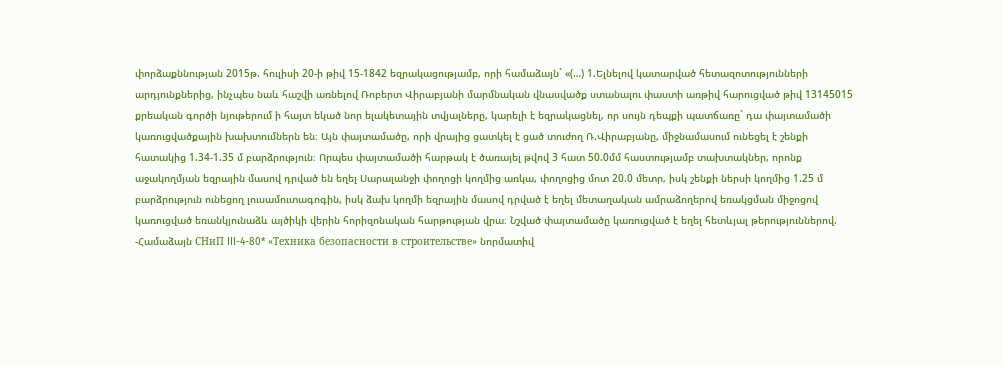փորձաքննության 2015թ. հուլիսի 20-ի թիվ 15-1842 եզրակացությամբ, որի համաձայն` «(…) 1.Ելնելով կատարված հետազոտությունների արդյունքներից, ինչպես նաև հաշվի առնելով Ռոբերտ Վիրաբյանի մարմնական վնասվածք ստանալու փաստի առթիվ հարուցված թիվ 13145015 քրեական գործի նյութերում ի հայտ եկած նոր ելակետային տվյալները, կարելի է եզրակացնել, որ սույն դեպքի պատճառը` դա փայտամածի կառուցվածքային խախտումներն են։ Այն փայտամածը, որի վրայից ցատկել է ցած տուժող Ռ.Վիրաբյանը, միջնամասում ունեցել է շենքի հատակից 1.34-1.35 մ բարձրություն։ Որպես փայտամածի հարթակ է ծառայել թվով 3 հատ 50.0մմ հաստությամբ տախտակներ, որոնք աջակողմյան եզրային մասով դրված են եղել Սարալանջի փողոցի կողմից առկա, փողոցից մոտ 20.0 մետր, իսկ շենքի ներսի կողմից 1.25 մ բարձրություն ունեցող լուսամուտագոգին, իսկ ձախ կողմի եզրային մասով դրված է եղել մետաղական ամրաձողերով եռակցման միջոցով կառուցված եռանկյունաձև այծիկի վերին հորիզոնական հարթության վրա։ Նշված փայտամածը կառուցված է եղել հետևյալ թերություններով. -Համաձայն СНиП III-4-80* «Техника безопасности в строительстве» նորմատիվ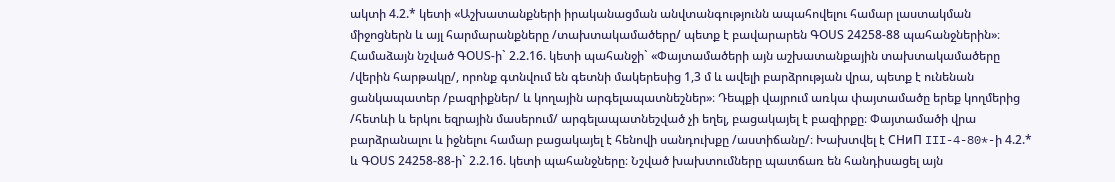ակտի 4.2.* կետի «Աշխատանքների իրականացման անվտանգությունն ապահովելու համար լաստակման միջոցներն և այլ հարմարանքները /տախտակամածերը/ պետք է բավարարեն ԳՕՍՏ 24258-88 պահանջներին»։ Համաձայն նշված ԳՕՍՏ-ի` 2.2.16. կետի պահանջի` «Փայտամածերի այն աշխատանքային տախտակամածերը /վերին հարթակը/, որոնք գտնվում են գետնի մակերեսից 1,3 մ և ավելի բարձրության վրա, պետք է ունենան ցանկապատեր /բազրիքներ/ և կողային արգելապատնեշներ»։ Դեպքի վայրում առկա փայտամածը երեք կողմերից /հետևի և երկու եզրային մասերում/ արգելապատնեշված չի եղել, բացակայել է բազիրքը։ Փայտամածի վրա բարձրանալու և իջնելու համար բացակայել է հենովի սանդուխքը /աստիճանը/։ Խախտվել է СНиП III-4-80*-ի 4.2.* և ԳՕՍՏ 24258-88-ի` 2.2.16. կետի պահանջները։ Նշված խախտումները պատճառ են հանդիսացել այն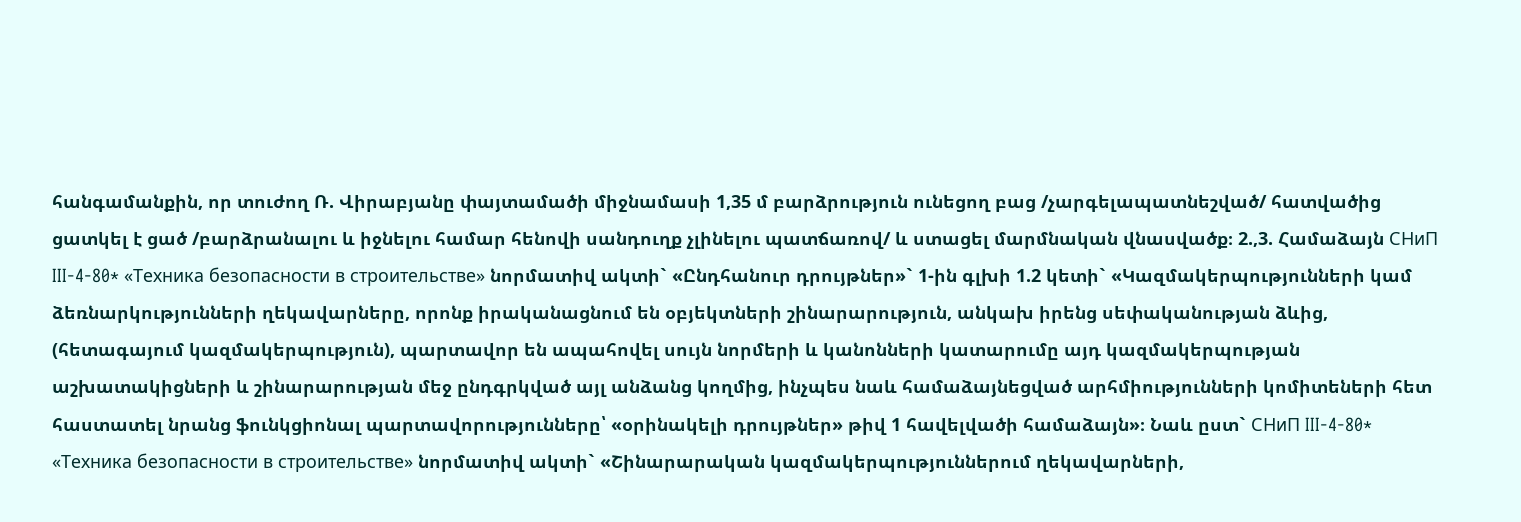հանգամանքին, որ տուժող Ռ. Վիրաբյանը փայտամածի միջնամասի 1,35 մ բարձրություն ունեցող բաց /չարգելապատնեշված/ հատվածից ցատկել է ցած /բարձրանալու և իջնելու համար հենովի սանդուղք չլինելու պատճառով/ և ստացել մարմնական վնասվածք։ 2.,3. Համաձայն СНиП III-4-80* «Техника безопасности в строительстве» նորմատիվ ակտի` «Ընդհանուր դրույթներ»` 1-ին գլխի 1.2 կետի` «Կազմակերպությունների կամ ձեռնարկությունների ղեկավարները, որոնք իրականացնում են օբյեկտների շինարարություն, անկախ իրենց սեփականության ձևից, (հետագայում կազմակերպություն), պարտավոր են ապահովել սույն նորմերի և կանոնների կատարումը այդ կազմակերպության աշխատակիցների և շինարարության մեջ ընդգրկված այլ անձանց կողմից, ինչպես նաև համաձայնեցված արհմիությունների կոմիտեների հետ հաստատել նրանց ֆունկցիոնալ պարտավորությունները՝ «օրինակելի դրույթներ» թիվ 1 հավելվածի համաձայն»։ Նաև ըստ` СНиП III-4-80* «Техника безопасности в строительстве» նորմատիվ ակտի` «Շինարարական կազմակերպություններում ղեկավարների,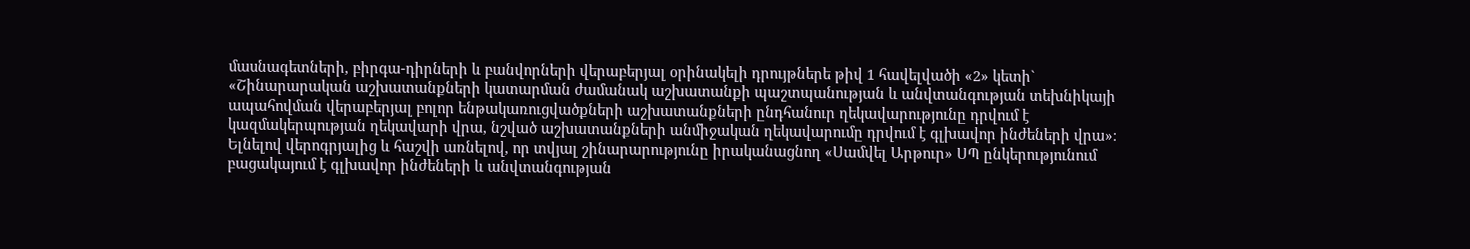մասնագետների, բիրգա-դիրների և բանվորների վերաբերյալ օրինակելի դրույթներե թիվ 1 հավելվածի «2» կետի` «Շինարարական աշխատանքների կատարման ժամանակ աշխատանքի պաշտպանության և անվտանգության տեխնիկայի ապահովման վերաբերյալ բոլոր ենթակառուցվածքների աշխատանքների ընդհանուր ղեկավարությունը դրվում է կազմակերպության ղեկավարի վրա, նշված աշխատանքների անմիջական ղեկավարումը դրվում է գլխավոր ինժեների վրա»։ Ելնելով վերոգրյալից և հաշվի առնելով, որ տվյալ շինարարությունը իրականացնող «Սամվել Արթուր» ՍՊ ընկերությունում բացակայում է գլխավոր ինժեների և անվտանգության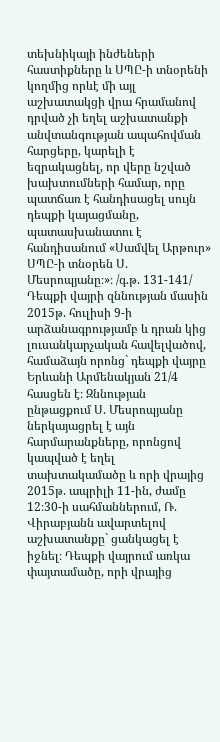տեխնիկայի ինժեների հաստիքները և ՍՊԸ-ի տնօրենի կողմից որևէ մի այլ աշխատակցի վրա հրամանով դրված չի եղել աշխատանքի անվտանգության ապահովման հարցերը, կարելի է եզրակացնել, որ վերը նշված խախտումների համար, որը պատճառ է հանդիսացել սույն դեպքի կայացմանը, պատասխանատու է հանդիսանում «Սամվել Արթուր» ՍՊԸ-ի տնօրեն Ս. Մեսրոպյանը։»։ /գ.թ. 131-141/ Դեպքի վայրի զննության մասին 2015թ. հուլիսի 9-ի արձանագրությամբ և դրան կից լուսանկարչական հավելվածով, համաձայն որոնց` դեպքի վայրը Երևանի Արմենակյան 21/4 հասցեն է։ Զննության ընթացքում Ս. Մեսրոպյանը ներկայացրել է այն հարմարանքները, որոնցով կապված է եղել տախտակամածը և որի վրայից 2015թ. ապրիլի 11-ին, ժամը 12։30-ի սահմաններում, Ռ. Վիրաբյանն ավարտելով աշխատանքը` ցանկացել է իջնել։ Դեպքի վայրում առկա փայտամածը, որի վրայից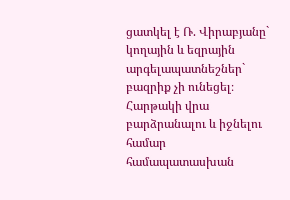ցատկել է Ռ. Վիրաբյանը` կողային և եզրային արգելապատնեշներ` բազրիք չի ունեցել։ Հարթակի վրա բարձրանալու և իջնելու համար համապատասխան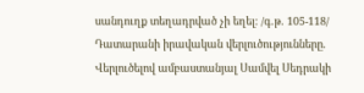սանդուղք տեղադրված չի եղել։ /գ.թ. 105-118/ Դատարանի իրավական վերլուծությունները. Վերլուծելով ամբաստանյալ Սամվել Սեդրակի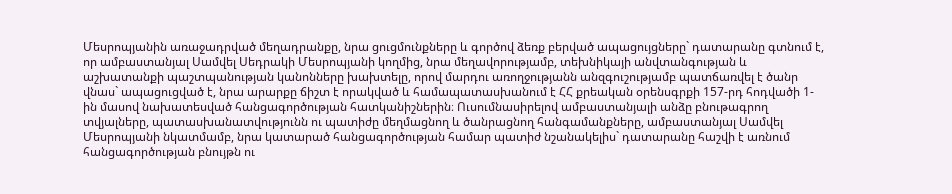Մեսրոպյանին առաջադրված մեղադրանքը, նրա ցուցմունքները և գործով ձեռք բերված ապացույցները` դատարանը գտնում է, որ ամբաստանյալ Սամվել Սեդրակի Մեսրոպյանի կողմից, նրա մեղավորությամբ, տեխնիկայի անվտանգության և աշխատանքի պաշտպանության կանոնները խախտելը, որով մարդու առողջությանն անզգուշությամբ պատճառվել է ծանր վնաս` ապացուցված է, նրա արարքը ճիշտ է որակված և համապատասխանում է ՀՀ քրեական օրենսգրքի 157-րդ հոդվածի 1-ին մասով նախատեսված հանցագործության հատկանիշներին։ Ուսումնասիրելով ամբաստանյալի անձը բնութագրող տվյալները, պատասխանատվությունն ու պատիժը մեղմացնող և ծանրացնող հանգամանքները, ամբաստանյալ Սամվել Մեսրոպյանի նկատմամբ, նրա կատարած հանցագործության համար պատիժ նշանակելիս` դատարանը հաշվի է առնում հանցագործության բնույթն ու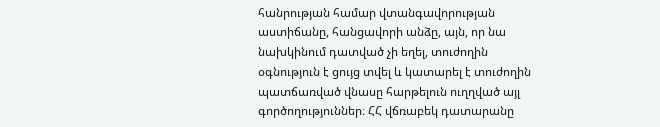հանրության համար վտանգավորության աստիճանը, հանցավորի անձը, այն, որ նա նախկինում դատված չի եղել, տուժողին օգնություն է ցույց տվել և կատարել է տուժողին պատճառված վնասը հարթելուն ուղղված այլ գործողություններ։ ՀՀ վճռաբեկ դատարանը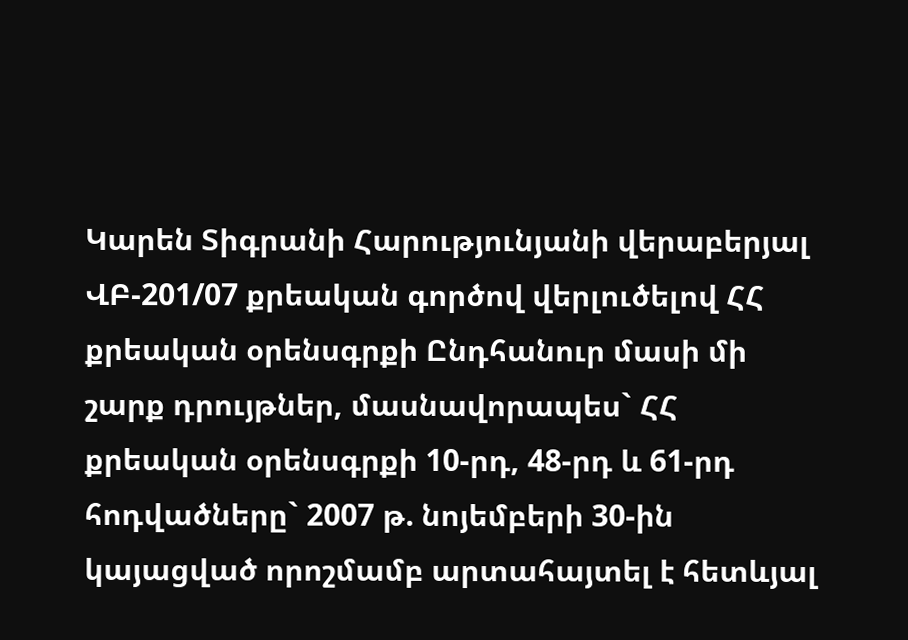Կարեն Տիգրանի Հարությունյանի վերաբերյալ ՎԲ-201/07 քրեական գործով վերլուծելով ՀՀ քրեական օրենսգրքի Ընդհանուր մասի մի շարք դրույթներ, մասնավորապես` ՀՀ քրեական օրենսգրքի 10-րդ, 48-րդ և 61-րդ հոդվածները` 2007 թ. նոյեմբերի 30-ին կայացված որոշմամբ արտահայտել է հետևյալ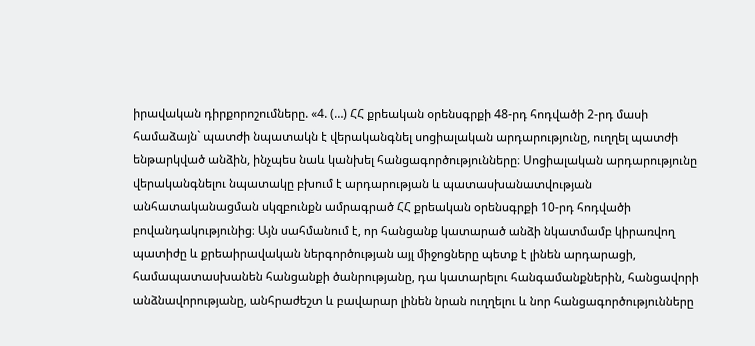իրավական դիրքորոշումները. «4. (…) ՀՀ քրեական օրենսգրքի 48-րդ հոդվածի 2-րդ մասի համաձայն` պատժի նպատակն է վերականգնել սոցիալական արդարությունը, ուղղել պատժի ենթարկված անձին, ինչպես նաև կանխել հանցագործությունները։ Սոցիալական արդարությունը վերականգնելու նպատակը բխում է արդարության և պատասխանատվության անհատականացման սկզբունքն ամրագրած ՀՀ քրեական օրենսգրքի 10-րդ հոդվածի բովանդակությունից։ Այն սահմանում է, որ հանցանք կատարած անձի նկատմամբ կիրառվող պատիժը և քրեաիրավական ներգործության այլ միջոցները պետք է լինեն արդարացի, համապատասխանեն հանցանքի ծանրությանը, դա կատարելու հանգամանքներին, հանցավորի անձնավորությանը, անհրաժեշտ և բավարար լինեն նրան ուղղելու և նոր հանցագործությունները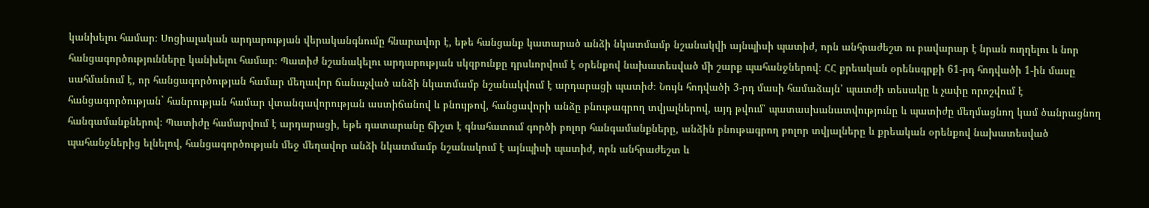կանխելու համար։ Սոցիալական արդարության վերականգնումը հնարավոր է, եթե հանցանք կատարած անձի նկատմամբ նշանակվի այնպիսի պատիժ, որն անհրաժեշտ ու բավարար է նրան ուղղելու և նոր հանցագործությունները կանխելու համար։ Պատիժ նշանակելու արդարության սկզբունքը դրսևորվում է օրենքով նախատեսված մի շարք պահանջներով։ ՀՀ քրեական օրենսգրքի 61-րդ հոդվածի 1-ին մասը սահմանում է, որ հանցագործության համար մեղավոր ճանաչված անձի նկատմամբ նշանակվում է արդարացի պատիժ։ Նույն հոդվածի 3-րդ մասի համաձայն՝ պատժի տեսակը և չափը որոշվում է հանցագործության` հանրության համար վտանգավորության աստիճանով և բնույթով, հանցավորի անձը բնութագրող տվյալներով, այդ թվում՝ պատասխանատվությունը և պատիժը մեղմացնող կամ ծանրացնող հանգամանքներով։ Պատիժը համարվում է արդարացի, եթե դատարանը ճիշտ է գնահատում գործի բոլոր հանգամանքները, անձին բնութագրող բոլոր տվյալները և քրեական օրենքով նախատեսված պահանջներից ելնելով, հանցագործության մեջ մեղավոր անձի նկատմամբ նշանակում է այնպիսի պատիժ, որն անհրաժեշտ և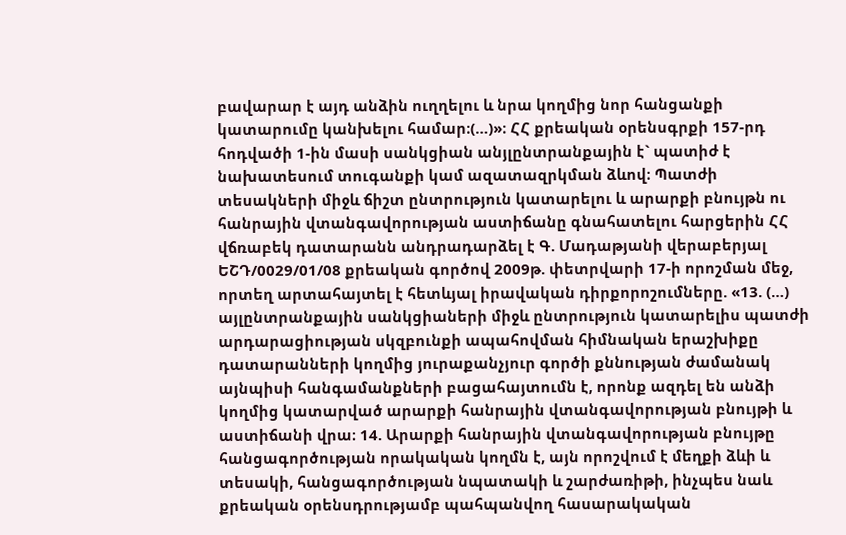բավարար է այդ անձին ուղղելու և նրա կողմից նոր հանցանքի կատարումը կանխելու համար։(…)»։ ՀՀ քրեական օրենսգրքի 157-րդ հոդվածի 1-ին մասի սանկցիան անյլընտրանքային է` պատիժ է նախատեսում տուգանքի կամ ազատազրկման ձևով։ Պատժի տեսակների միջև ճիշտ ընտրություն կատարելու և արարքի բնույթն ու հանրային վտանգավորության աստիճանը գնահատելու հարցերին ՀՀ վճռաբեկ դատարանն անդրադարձել է Գ. Մադաթյանի վերաբերյալ ԵՇԴ/0029/01/08 քրեական գործով 2009թ. փետրվարի 17-ի որոշման մեջ, որտեղ արտահայտել է հետևյալ իրավական դիրքորոշումները. «13. (…) այլընտրանքային սանկցիաների միջև ընտրություն կատարելիս պատժի արդարացիության սկզբունքի ապահովման հիմնական երաշխիքը դատարանների կողմից յուրաքանչյուր գործի քննության ժամանակ այնպիսի հանգամանքների բացահայտումն է, որոնք ազդել են անձի կողմից կատարված արարքի հանրային վտանգավորության բնույթի և աստիճանի վրա։ 14. Արարքի հանրային վտանգավորության բնույթը հանցագործության որակական կողմն է, այն որոշվում է մեղքի ձևի և տեսակի, հանցագործության նպատակի և շարժառիթի, ինչպես նաև քրեական օրենսդրությամբ պահպանվող հասարակական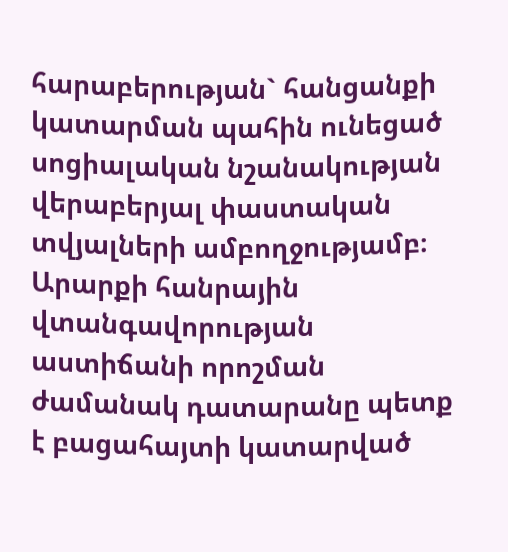հարաբերության` հանցանքի կատարման պահին ունեցած սոցիալական նշանակության վերաբերյալ փաստական տվյալների ամբողջությամբ։ Արարքի հանրային վտանգավորության աստիճանի որոշման ժամանակ դատարանը պետք է բացահայտի կատարված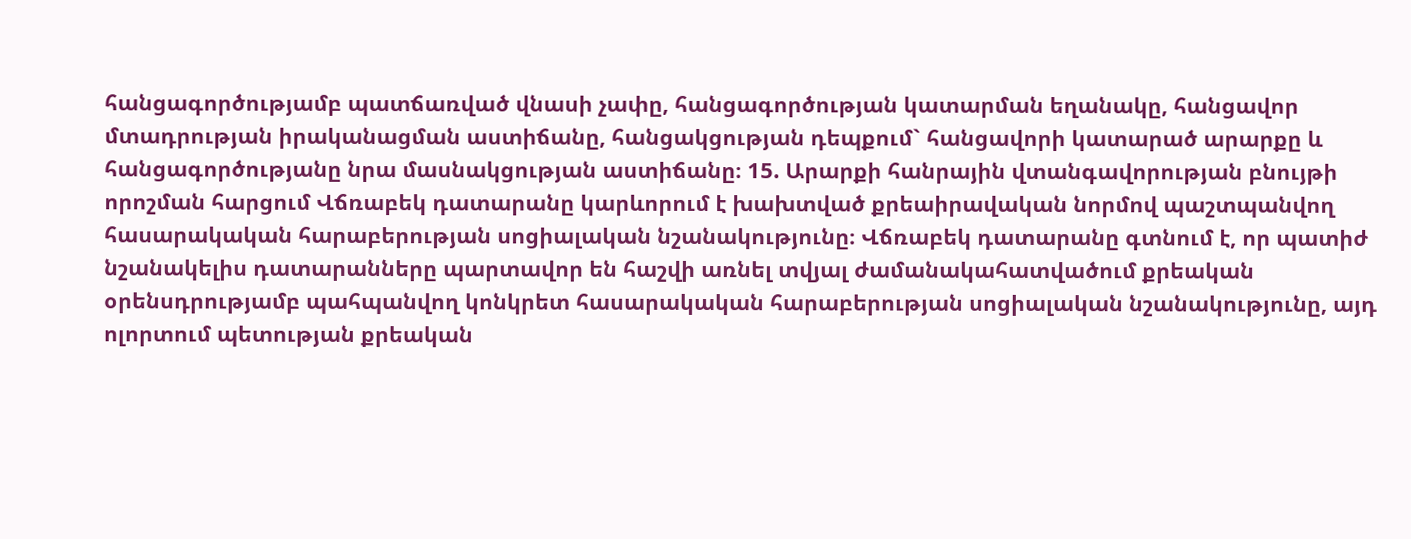հանցագործությամբ պատճառված վնասի չափը, հանցագործության կատարման եղանակը, հանցավոր մտադրության իրականացման աստիճանը, հանցակցության դեպքում` հանցավորի կատարած արարքը և հանցագործությանը նրա մասնակցության աստիճանը։ 15. Արարքի հանրային վտանգավորության բնույթի որոշման հարցում Վճռաբեկ դատարանը կարևորում է խախտված քրեաիրավական նորմով պաշտպանվող հասարակական հարաբերության սոցիալական նշանակությունը։ Վճռաբեկ դատարանը գտնում է, որ պատիժ նշանակելիս դատարանները պարտավոր են հաշվի առնել տվյալ ժամանակահատվածում քրեական օրենսդրությամբ պահպանվող կոնկրետ հասարակական հարաբերության սոցիալական նշանակությունը, այդ ոլորտում պետության քրեական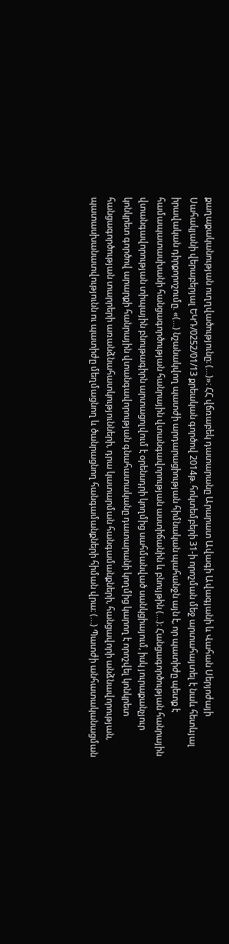քաղաքականության ուղղվածությունը։ (…)»։ ՀՀ վճռաբեկ դատարանը Արարատ Ավագի Ավագյանի և Վահան Սերյոժայի Սահակյանի վերաբերյալ ԵԿԴ/0252/01/13 քրեական գործով 2014թ. հոկտեմբերի 31-ի որոշման մեջ արտահայտել է նաև հետևյալ իրավական դիրքորոշումը. «(…) նշանակվող պատժի արդարացիության հիմնական պահանջն այն է, որ պատիժը պետք է համապատասխանի հանցագործության հանրային վտանգավորության աստիճանին և բնույթին (…)։ Հանցագործության հանրային վտանգավորության տիպային բնութագիրն արտացոլվում է օրենսդրի կողմից սահմանված սանկցիայում, իսկ յուրաքանչյուր կոնկրետ գործով արարքի հանրային վտանգավորության գնահատականը դատարանի կողմից կարող է որոշվել կոնկրետ հանցագործության տարրերի առանձնահատկությունների, դրա կատարման հանգամանքների, հանցավորի անձնավորության, պատասխանատվությունն ու պատիժը մեղմացնող և ծանրացնող հանգամանքների հիման վրա։ (…) Պատժի անհատականացման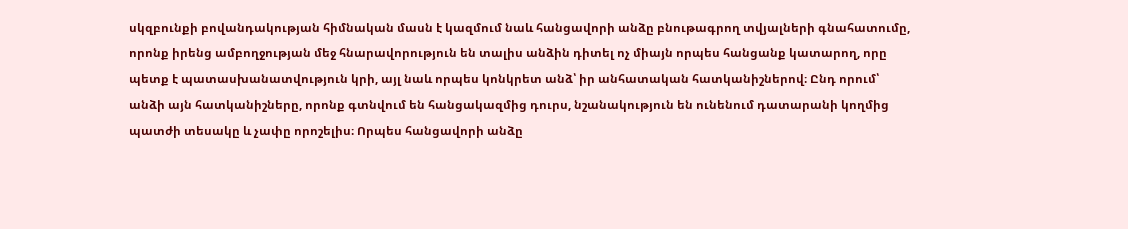սկզբունքի բովանդակության հիմնական մասն է կազմում նաև հանցավորի անձը բնութագրող տվյալների գնահատումը, որոնք իրենց ամբողջության մեջ հնարավորություն են տալիս անձին դիտել ոչ միայն որպես հանցանք կատարող, որը պետք է պատասխանատվություն կրի, այլ նաև որպես կոնկրետ անձ՝ իր անհատական հատկանիշներով։ Ընդ որում՝ անձի այն հատկանիշները, որոնք գտնվում են հանցակազմից դուրս, նշանակություն են ունենում դատարանի կողմից պատժի տեսակը և չափը որոշելիս։ Որպես հանցավորի անձը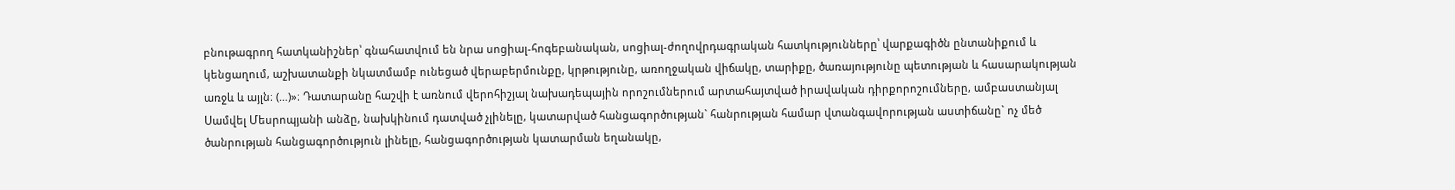բնութագրող հատկանիշներ՝ գնահատվում են նրա սոցիալ-հոգեբանական, սոցիալ-ժողովրդագրական հատկությունները՝ վարքագիծն ընտանիքում և կենցաղում, աշխատանքի նկատմամբ ունեցած վերաբերմունքը, կրթությունը, առողջական վիճակը, տարիքը, ծառայությունը պետության և հասարակության առջև և այլն։ (…)»։ Դատարանը հաշվի է առնում վերոհիշյալ նախադեպային որոշումներում արտահայտված իրավական դիրքորոշումները, ամբաստանյալ Սամվել Մեսրոպյանի անձը, նախկինում դատված չլինելը, կատարված հանցագործության` հանրության համար վտանգավորության աստիճանը` ոչ մեծ ծանրության հանցագործություն լինելը, հանցագործության կատարման եղանակը,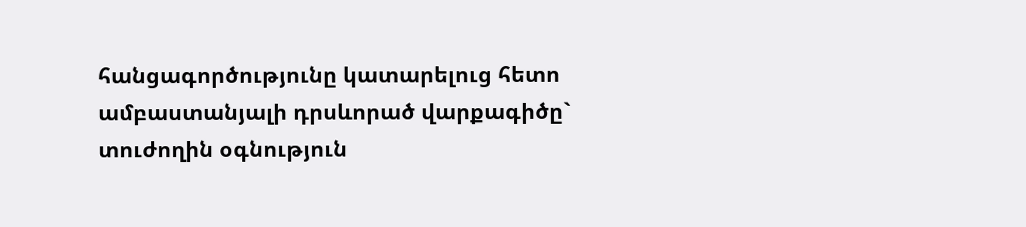հանցագործությունը կատարելուց հետո ամբաստանյալի դրսևորած վարքագիծը` տուժողին օգնություն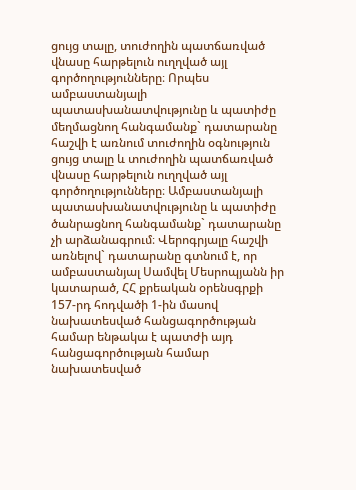ցույց տալը, տուժողին պատճառված վնասը հարթելուն ուղղված այլ գործողությունները։ Որպես ամբաստանյալի պատասխանատվությունը և պատիժը մեղմացնող հանգամանք` դատարանը հաշվի է առնում տուժողին օգնություն ցույց տալը և տուժողին պատճառված վնասը հարթելուն ուղղված այլ գործողությունները։ Ամբաստանյալի պատասխանատվությունը և պատիժը ծանրացնող հանգամանք` դատարանը չի արձանագրում։ Վերոգրյալը հաշվի առնելով` դատարանը գտնում է, որ ամբաստանյալ Սամվել Մեսրոպյանն իր կատարած, ՀՀ քրեական օրենսգրքի 157-րդ հոդվածի 1-ին մասով նախատեսված հանցագործության համար ենթակա է պատժի այդ հանցագործության համար նախատեսված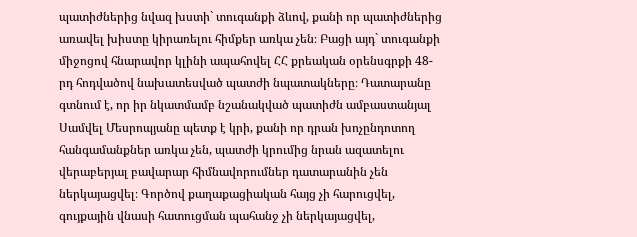պատիժներից նվազ խստի` տուգանքի ձևով, քանի որ պատիժներից առավել խիստը կիրառելու հիմքեր առկա չեն։ Բացի այդ` տուգանքի միջոցով հնարավոր կլինի ապահովել ՀՀ քրեական օրենսգրքի 48-րդ հոդվածով նախատեսված պատժի նպատակները։ Դատարանը գտնում է, որ իր նկատմամբ նշանակված պատիժն ամբաստանյալ Սամվել Մեսրոպյանը պետք է կրի, քանի որ դրան խոչընդոտող հանգամանքներ առկա չեն, պատժի կրումից նրան ազատելու վերաբերյալ բավարար հիմնավորումներ դատարանին չեն ներկայացվել։ Գործով քաղաքացիական հայց չի հարուցվել, գույքային վնասի հատուցման պահանջ չի ներկայացվել,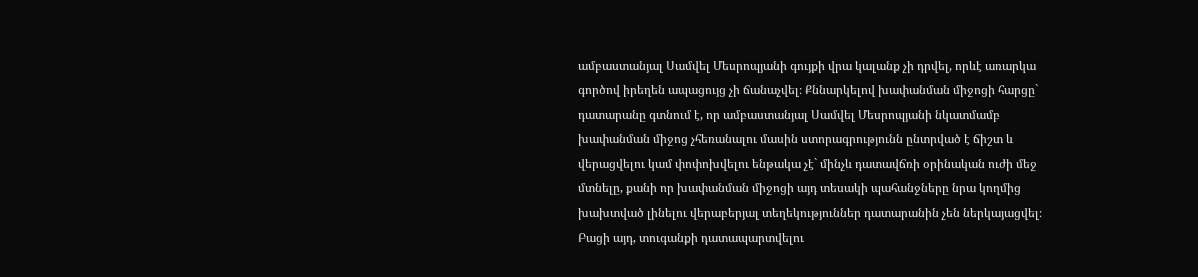ամբաստանյալ Սամվել Մեսրոպյանի գույքի վրա կալանք չի դրվել, որևէ առարկա գործով իրեղեն ապացույց չի ճանաչվել։ Քննարկելով խափանման միջոցի հարցը` դատարանը գտնում է, որ ամբաստանյալ Սամվել Մեսրոպյանի նկատմամբ խափանման միջոց չհեռանալու մասին ստորագրությունն ընտրված է ճիշտ և վերացվելու կամ փոփոխվելու ենթակա չէ` մինչև դատավճռի օրինական ուժի մեջ մտնելը, քանի որ խափանման միջոցի այդ տեսակի պահանջները նրա կողմից խախտված լինելու վերաբերյալ տեղեկություններ դատարանին չեն ներկայացվել։ Բացի այդ, տուգանքի դատապարտվելու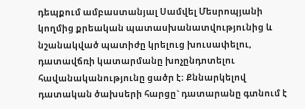դեպքում ամբաստանյալ Սամվել Մեսրոպյանի կողմից քրեական պատասխանատվությունից և նշանակված պատիժը կրելուց խուսափելու, դատավճռի կատարմանը խոչընդոտելու հավանականությունը ցածր է։ Քննարկելով դատական ծախսերի հարցը` դատարանը գտնում է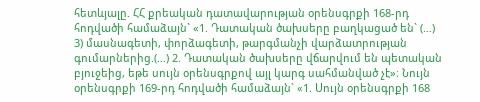հետևյալը. ՀՀ քրեական դատավարության օրենսգրքի 168-րդ հոդվածի համաձայն` «1. Դատական ծախսերը բաղկացած են` (…) 3) մասնագետի, փորձագետի, թարգմանչի վարձատրության գումարներից.(…) 2. Դատական ծախսերը վճարվում են պետական բյուջեից, եթե սույն օրենսգրքով այլ կարգ սահմանված չէ»։ Նույն օրենսգրքի 169-րդ հոդվածի համաձայն` «1. Սույն օրենսգրքի 168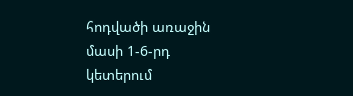հոդվածի առաջին մասի 1-6-րդ կետերում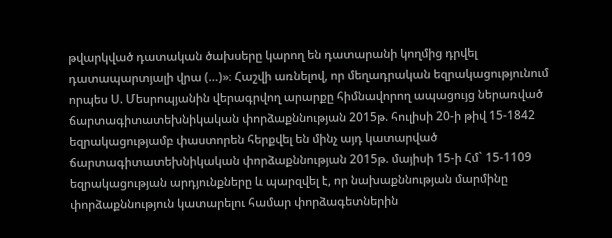թվարկված դատական ծախսերը կարող են դատարանի կողմից դրվել դատապարտյալի վրա (…)»։ Հաշվի առնելով, որ մեղադրական եզրակացությունում որպես Ս. Մեսրոպյանին վերագրվող արարքը հիմնավորող ապացույց ներառված ճարտագիտատեխնիկական փորձաքննության 2015թ. հուլիսի 20-ի թիվ 15-1842 եզրակացությամբ փաստորեն հերքվել են մինչ այդ կատարված ճարտագիտատեխնիկական փորձաքննության 2015թ. մայիսի 15-ի Հմ` 15-1109 եզրակացության արդյունքները և պարզվել է, որ նախաքննության մարմինը փորձաքննություն կատարելու համար փորձագետներին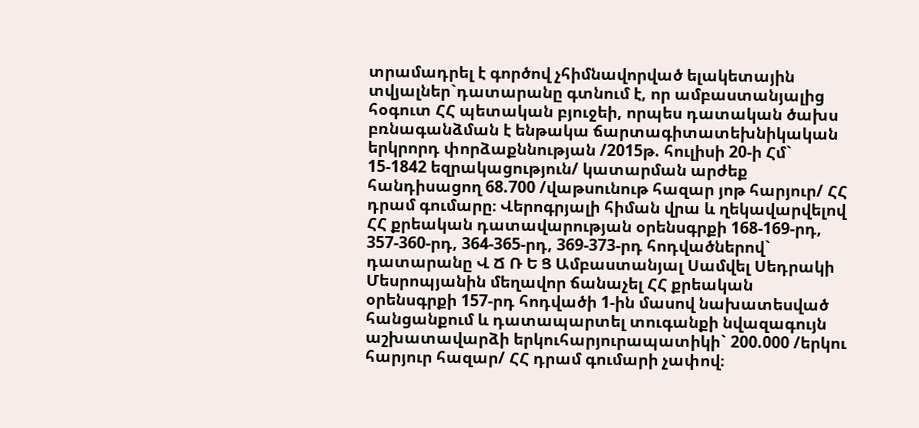տրամադրել է գործով չհիմնավորված ելակետային տվյալներ`դատարանը գտնում է, որ ամբաստանյալից հօգուտ ՀՀ պետական բյուջեի, որպես դատական ծախս բռնագանձման է ենթակա ճարտագիտատեխնիկական երկրորդ փորձաքննության /2015թ. հուլիսի 20-ի Հմ` 15-1842 եզրակացություն/ կատարման արժեք հանդիսացող 68.700 /վաթսունութ հազար յոթ հարյուր/ ՀՀ դրամ գումարը։ Վերոգրյալի հիման վրա և ղեկավարվելով ՀՀ քրեական դատավարության օրենսգրքի 168-169-րդ, 357-360-րդ, 364-365-րդ, 369-373-րդ հոդվածներով` դատարանը Վ Ճ Ռ Ե Ց Ամբաստանյալ Սամվել Սեդրակի Մեսրոպյանին մեղավոր ճանաչել ՀՀ քրեական օրենսգրքի 157-րդ հոդվածի 1-ին մասով նախատեսված հանցանքում և դատապարտել տուգանքի նվազագույն աշխատավարձի երկուհարյուրապատիկի` 200.000 /երկու հարյուր հազար/ ՀՀ դրամ գումարի չափով։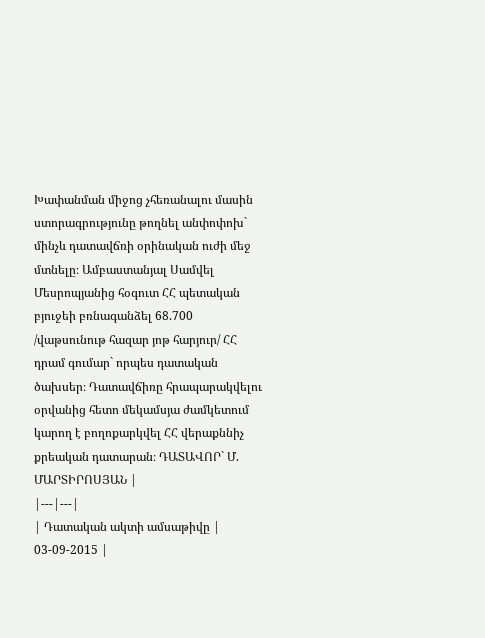Խափանման միջոց չհեռանալու մասին ստորագրությունը թողնել անփոփոխ` մինչև դատավճռի օրինական ուժի մեջ մտնելը։ Ամբաստանյալ Սամվել Մեսրոպյանից հօգուտ ՀՀ պետական բյուջեի բռնագանձել 68.700 /վաթսունութ հազար յոթ հարյուր/ ՀՀ դրամ գումար` որպես դատական ծախսեր։ Դատավճիռը հրապարակվելու օրվանից հետո մեկամսյա ժամկետում կարող է բողոքարկվել ՀՀ վերաքննիչ քրեական դատարան։ ԴԱՏԱՎՈՐ` Մ. ՄԱՐՏԻՐՈՍՅԱՆ |
|---|---|
| Դատական ակտի ամսաթիվը | 03-09-2015 |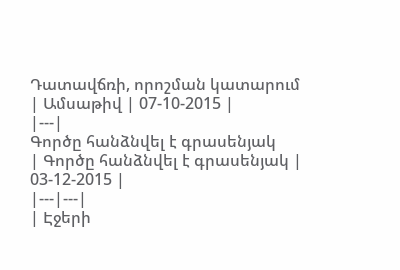Դատավճռի, որոշման կատարում
| Ամսաթիվ | 07-10-2015 |
|---|
Գործը հանձնվել է գրասենյակ
| Գործը հանձնվել է գրասենյակ | 03-12-2015 |
|---|---|
| Էջերի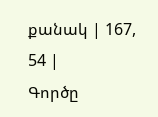քանակ | 167, 54 |
Գործը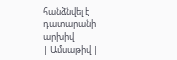հանձնվել է դատարանի արխիվ
| Ամսաթիվ |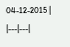04-12-2015 |
|---|---|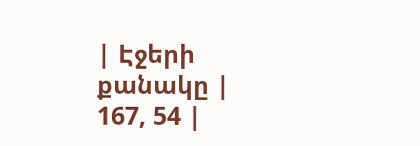| Էջերի քանակը | 167, 54 |